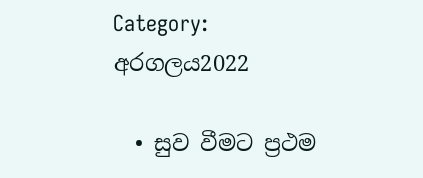Category: අරගලය2022

  • සුව වීමට ප්‍රථම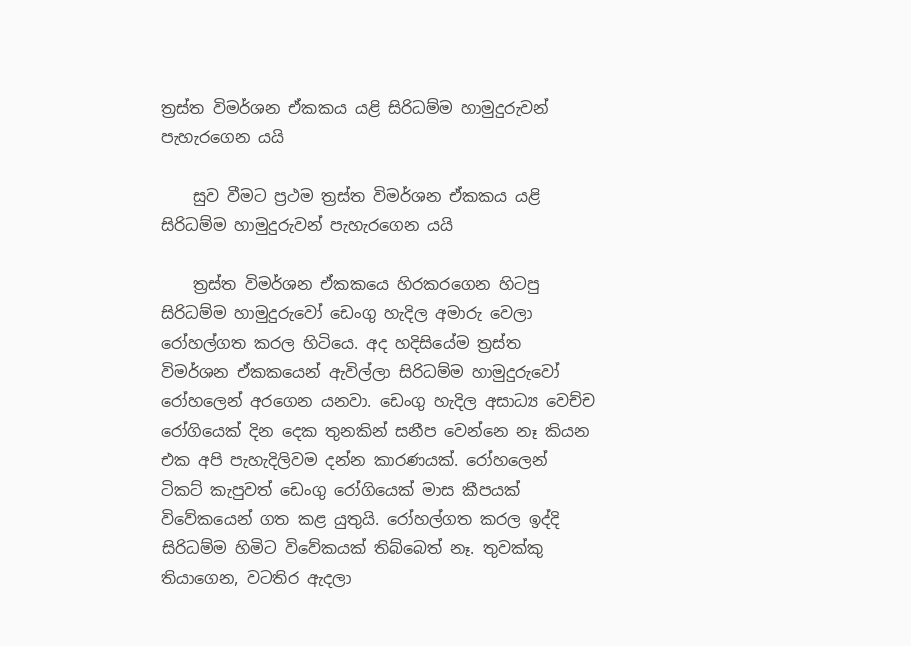ත්‍රස්‌ත විමර්ශන ඒකකය යළි සිරිධම්ම හාමුදුරුවන් පැහැරගෙන යයි

    සුව වීමට ප්‍රථම ත්‍රස්‌ත විමර්ශන ඒකකය යළි සිරිධම්ම හාමුදුරුවන් පැහැරගෙන යයි

    ත්‍රස්ත විමර්ශන ඒකකයෙ හිරකරගෙන හිටපු සිරිධම්ම හාමුදුරුවෝ ඩෙංගු හැදිල අමාරු වෙලා රෝහල්ගත කරල හිටියෙ. අද හදිසියේම ත්‍රස්ත විමර්ශන ඒකකයෙන් ඇවිල්ලා සිරිධම්ම හාමුදුරුවෝ රෝහලෙන් අරගෙන යනවා. ඩෙංගු හැදිල අසාධ්‍ය වෙච්ච රෝගියෙක් දින දෙක තුනකින් සනීප වෙන්නෙ නෑ කියන එක අපි පැහැදිලිවම දන්න කාරණයක්. රෝහලෙන් ටිකට් කැපුවත් ඩෙංගු රෝගියෙක් මාස කීපයක් විවේකයෙන් ගත කළ යුතුයි. රෝහල්ගත කරල ඉද්දි සිරිධම්ම හිමිට විවේකයක් තිබ්බෙත් නෑ. තුවක්කු තියාගෙන, වටතිර ඇදලා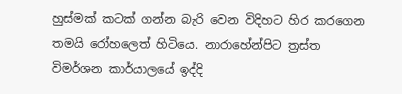හුස්මක් කටක් ගන්න බැරි වෙන විදිහට හිර කරගෙන තමයි රෝහලෙත් හිටියෙ. නාරාහේන්පිට ත්‍රස්ත විමර්ශන කාර්යාලයේ ඉද්දි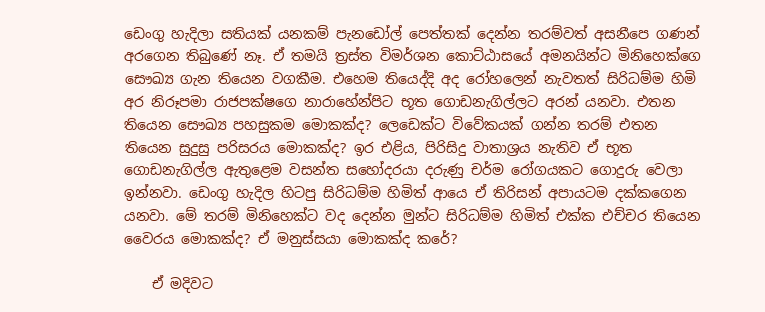ඩෙංගු හැදිලා සතියක් යනකම් පැනඩෝල් පෙත්තක් දෙන්න තරම්වත් අසනීපෙ ගණන් අරගෙන තිබුණේ නෑ. ඒ තමයි ත්‍රස්ත විමර්ශන කොට්ඨාසයේ අමනයින්ට මිනිහෙක්ගෙ සෞඛ්‍ය ගැන තියෙන වගකීම. එහෙම තියෙද්දි අද රෝහලෙන් නැවතත් සිරිධම්ම හිමි අර නිරූපමා රාජපක්ෂගෙ නාරාහේන්පිට භූත ගොඩනැගිල්ලට අරන් යනවා. එතන තියෙන සෞඛ්‍ය පහසුකම මොකක්ද? ලෙඩෙක්ට විවේකයක් ගන්න තරම් එතන තියෙන සුදුසු පරිසරය මොකක්ද? ඉර එළිය, පිරිසිදු වාතාශ්‍රය නැතිව ඒ භූත ගොඩනැගිල්ල ඇතුළෙම වසන්ත සහෝදරයා දරුණු චර්ම රෝගයකට ගොදුරු වෙලා ඉන්නවා. ඩෙංගු හැදිල හිටපු සිරිධම්ම හිමිත් ආයෙ ඒ තිරිසන් අපායටම දක්කගෙන යනවා. මේ තරම් මිනිහෙක්ට වද දෙන්න මුන්ට සිරිධම්ම හිමිත් එක්ක එච්චර තියෙන වෛරය මොකක්ද? ඒ මනුස්සයා මොකක්ද කරේ?

    ඒ මදිවට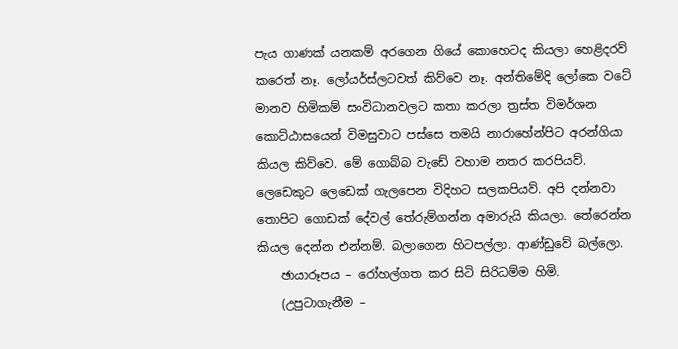පැය ගාණක් යනකම් අරගෙන ගියේ කොහෙටද කියලා හෙළිදරව් කරෙත් නෑ. ලෝයර්ස්ලටවත් කිව්වෙ නෑ. අන්තිමේදි ලෝකෙ වටේ මානව හිමිකම් සංවිධානවලට කතා කරලා ත්‍රස්ත විමර්ශන කොට්ඨාසයෙන් විමසුවාට පස්සෙ තමයි නාරාහේන්පිට අරන්ගියා කියල කිව්වෙ. මේ ගොබ්බ වැඩේ වහාම නතර කරපියව්. ලෙඩෙකුට ලෙඩෙක් ගැලපෙන විදිහට සලකපියව්. අපි දන්නවා තොපිට ගොඩක් දේවල් තේරුම්ගන්න අමාරුයි කියලා. තේරෙන්න කියල දෙන්න එන්නම්. බලාගෙන හිටපල්ලා. ආණ්ඩුවේ බල්ලො.
    ඡායාරූපය – රෝහල්ගත කර සිටි සිරිධම්ම හිමි.
    (උපුටාගැනීම –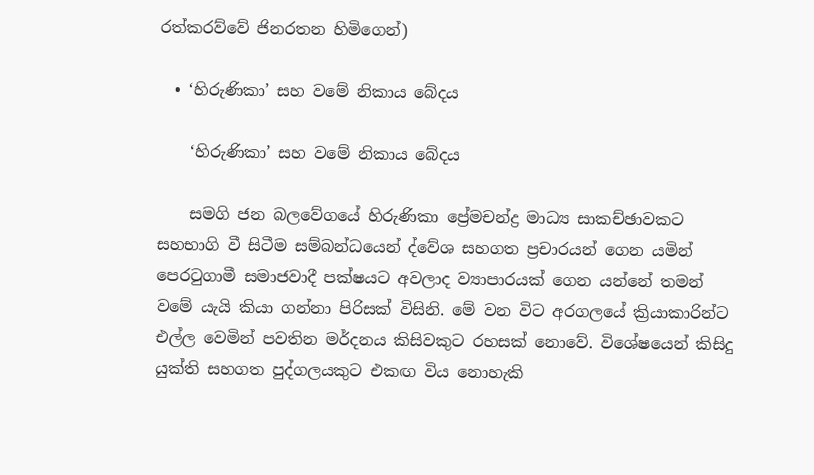රත්කරව්වේ ජිනරතන හිමිගෙන්)

  • ‘හිරුණිකා’ සහ වමේ නිකාය බේදය

    ‘හිරුණිකා’ සහ වමේ නිකාය බේදය

    සමගි ජන බලවේගයේ හිරුණිකා ප්‍රේමචන්ද්‍ර මාධ්‍ය සාකච්ඡාවකට සහභාගි වී සිටීම සම්බන්ධයෙන් ද්වේශ සහගත ප්‍රචාරයන් ගෙන යමින් පෙරටුගාමී සමාජවාදී පක්ෂයට අවලාද ව්‍යාපාරයක් ගෙන යන්නේ තමන් වමේ යැයි කියා ගන්නා පිරිසක් විසිනි. මේ වන විට අරගලයේ ක්‍රියාකාරින්ට එල්ල වෙමින් පවතින මර්දනය කිසිවකුට රහසක් නොවේ. විශේෂයෙන් කිසිදු යුක්ති සහගත පුද්ගලයකුට එකඟ විය නොහැකි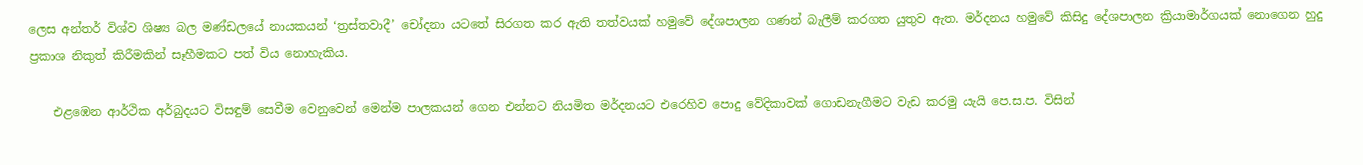ලෙස අන්තර් විශ්ව ශිෂ්‍ය බල මණ්ඩලයේ නායකයන් ‘ත්‍රස්තවාදී’ චෝදනා යටතේ සිරගත කර ඇති තත්වයක් හමුවේ දේශපාලන ගණන් බැලීම් කරගත යුතුව ඇත. මර්දනය හමුවේ කිසිදු දේශපාලන ක්‍රියාමාර්ගයක් නොගෙන හුදු ප්‍රකාශ නිකුත් කිරීමකින් සෑහීමකට පත් විය නොහැකිය.

    එළඹෙන ආර්ථික අර්බුදයට විසඳුම් සෙවීම වෙනුවෙන් මෙන්ම පාලකයන් ගෙන එන්නට නියමිත මර්දනයට එරෙහිව පොදු වේදිකාවක් ගොඩනැගීමට වැඩ කරමු යැයි පෙ.ස.ප. විසින්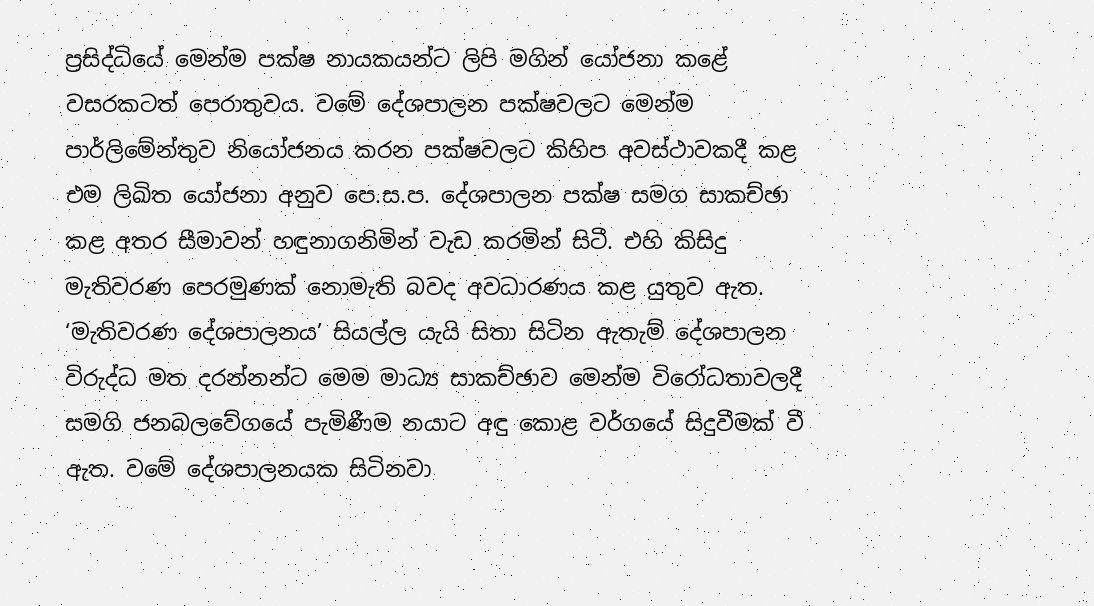ප්‍රසිද්ධියේ මෙන්ම පක්ෂ නායකයන්ට ලිපි මගින් යෝජනා කළේ වසරකටත් පෙරාතුවය. වමේ දේශපාලන පක්ෂවලට මෙන්ම පාර්ලිමේන්තුව නියෝජනය කරන පක්ෂවලට කිහිප අවස්ථාවකදී කළ එම ලිඛිත යෝජනා අනුව පෙ.ස.ප. දේශපාලන පක්ෂ සමග සාකච්ඡා කළ අතර සීමාවන් හඳුනාගනිමින් වැඩ කරමින් සිටී. එහි කිසිදු මැතිවරණ පෙරමුණක් නොමැති බවද අවධාරණය කළ යුතුව ඇත. ‘මැතිවරණ දේශපාලනය’ සියල්ල යැයි සිතා සිටින ඇතැම් දේශපාලන විරුද්ධ මත දරන්නන්ට මෙම මාධ්‍ය සාකච්ඡාව මෙන්ම විරෝධතාවලදී සමගි ජනබලවේගයේ පැමිණීම නයාට අඳු කොළ වර්ගයේ සිදුවීමක් වී ඇත. වමේ දේශපාලනයක සිටිනවා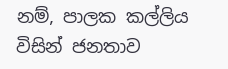නම්, පාලක කල්ලිය විසින් ජනතාව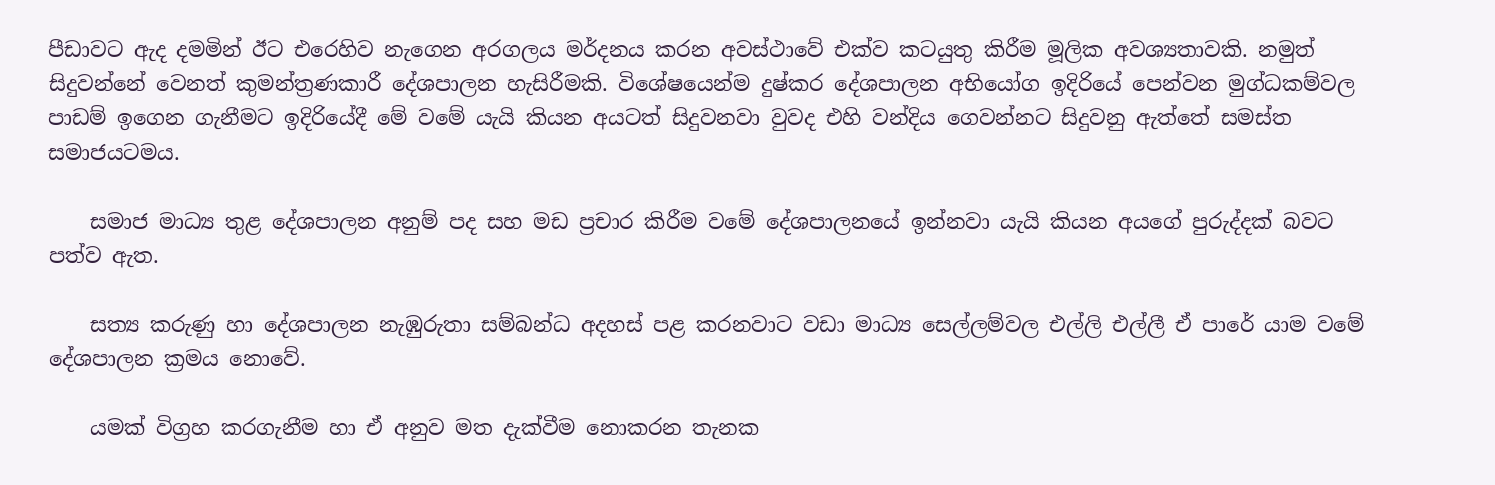පීඩාවට ඇද දමමින් ඊට එරෙහිව නැගෙන අරගලය මර්දනය කරන අවස්ථාවේ එක්ව කටයුතු කිරීම මූලික අවශ්‍යතාවකි. නමුත් සිදුවන්නේ වෙනත් කුමන්ත්‍රණකාරී දේශපාලන හැසිරීමකි. විශේෂයෙන්ම දුෂ්කර දේශපාලන අභියෝග ඉදිරියේ පෙන්වන මුග්ධකම්වල පාඩම් ඉගෙන ගැනීමට ඉදිරියේදී මේ වමේ යැයි කියන අයටත් සිදුවනවා වුවද එහි වන්දිය ගෙවන්නට සිදුවනු ඇත්තේ සමස්ත සමාජයටමය.

    සමාජ මාධ්‍ය තුළ දේශපාලන අනුම් පද සහ මඩ ප්‍රචාර කිරීම වමේ දේශපාලනයේ ඉන්නවා යැයි කියන අයගේ පුරුද්දක් බවට පත්ව ඇත.

    සත්‍ය කරුණු හා දේශපාලන නැඹුරුතා සම්බන්ධ අදහස් පළ කරනවාට වඩා මාධ්‍ය සෙල්ලම්වල එල්ලි එල්ලී ඒ පාරේ යාම වමේ දේශපාලන ක්‍රමය නොවේ.

    යමක් විග්‍රහ කරගැනීම හා ඒ අනුව මත දැක්වීම නොකරන තැනක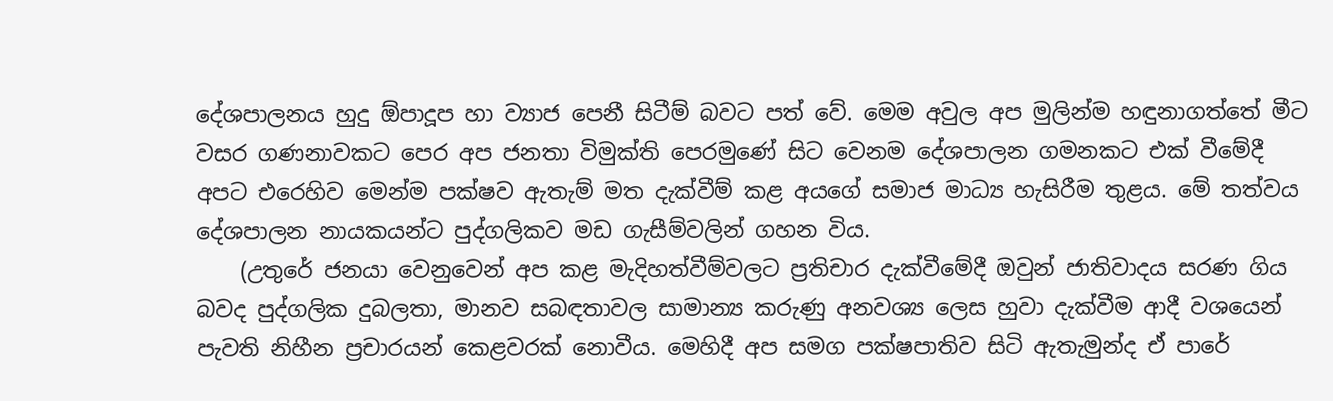දේශපාලනය හුදු ඕපාදූප හා ව්‍යාජ පෙනී සිටීම් බවට පත් වේ. මෙම අවුල අප මුලින්ම හඳුනාගත්තේ මීට වසර ගණනාවකට පෙර අප ජනතා විමුක්ති පෙරමුණේ සිට වෙනම දේශපාලන ගමනකට එක් වීමේදී අපට එරෙහිව මෙන්ම පක්ෂව ඇතැම් මත දැක්වීම් කළ අයගේ සමාජ මාධ්‍ය හැසිරීම තුළය. මේ තත්වය දේශපාලන නායකයන්ට පුද්ගලිකව මඩ ගැසීම්වලින් ගහන විය.
    (උතුරේ ජනයා වෙනුවෙන් අප කළ මැදිහත්වීම්වලට ප්‍රතිචාර දැක්වීමේදී ඔවුන් ජාතිවාදය සරණ ගිය බවද පුද්ගලික දුබලතා, මානව සබඳතාවල සාමාන්‍ය කරුණු අනවශ්‍ය ලෙස හුවා දැක්වීම ආදී වශයෙන් පැවති නිහීන ප්‍රචාරයන් කෙළවරක් නොවීය. මෙහිදී අප සමග පක්ෂපාතිව සිටි ඇතැමුන්ද ඒ පාරේ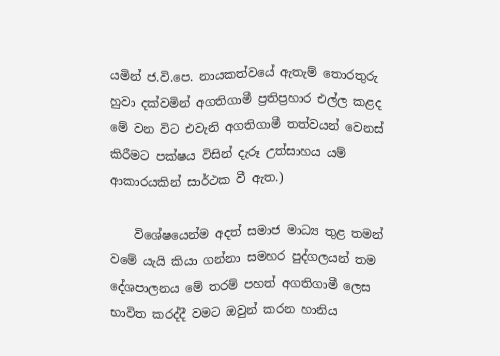යමින් ජ.වි.පෙ. නායකත්වයේ ඇතැම් තොරතුරු හුවා දක්වමින් අගතිගාමී ප්‍රතිප්‍රහාර එල්ල කළද මේ වන විට එවැනි අගතිගාමී තත්වයන් වෙනස් කිරීමට පක්ෂය විසින් දැරූ උත්සාහය යම් ආකාරයකින් සාර්ථක වී ඇත.)

    විශේෂයෙන්ම අදත් සමාජ මාධ්‍ය තුළ තමන් වමේ යැයි කියා ගන්නා සමහර පුද්ගලයන් තම දේශපාලනය මේ තරම් පහත් අගතිගාමී ලෙස භාවිත කරද්දී වමට ඔවුන් කරන හානිය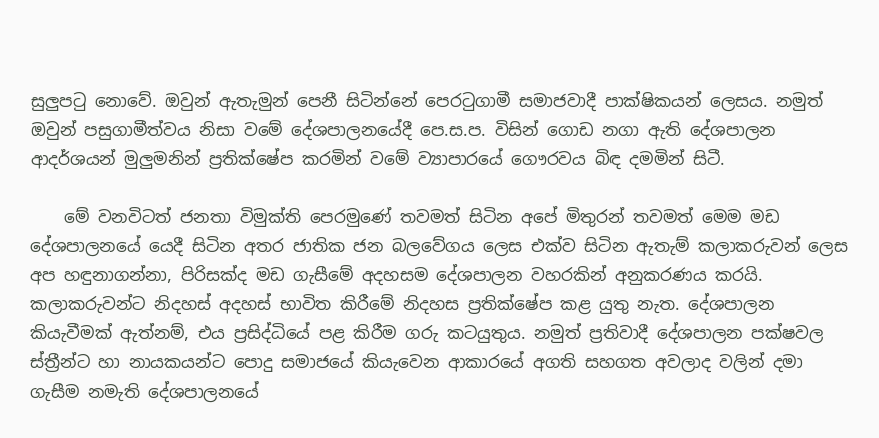සුලුපටු නොවේ. ඔවුන් ඇතැමුන් පෙනී සිටින්නේ පෙරටුගාමී සමාජවාදී පාක්ෂිකයන් ලෙසය. නමුත් ඔවුන් පසුගාමීත්වය නිසා වමේ දේශපාලනයේදී පෙ.ස.ප. විසින් ගොඩ නගා ඇති දේශපාලන ආදර්ශයන් මුලුමනින් ප්‍රතික්ෂේප කරමින් වමේ ව්‍යාපාරයේ ගෞරවය බිඳ දමමින් සිටී.

    මේ වනවිටත් ජනතා විමුක්ති පෙරමුණේ තවමත් සිටින අපේ මිතුරන් තවමත් මෙම මඩ දේශපාලනයේ යෙදී සිටින අතර ජාතික ජන බලවේගය ලෙස එක්ව සිටින ඇතැම් කලාකරුවන් ලෙස අප හඳුනාගන්නා, පිරිසක්ද මඩ ගැසීමේ අදහසම දේශපාලන වහරකින් අනුකරණය කරයි. කලාකරුවන්ට නිදහස් අදහස් භාවිත කිරීමේ නිදහස ප්‍රතික්ෂේප කළ යුතු නැත. දේශපාලන කියැවීමක් ඇත්නම්, එය ප්‍රසිද්ධියේ පළ කිරීම ගරු කටයුතුය. නමුත් ප්‍රතිවාදී දේශපාලන පක්ෂවල ස්ත්‍රීන්ට හා නායකයන්ට පොදු සමාජයේ කියැවෙන ආකාරයේ අගති සහගත අවලාද වලින් දමා ගැසීම නමැති දේශපාලනයේ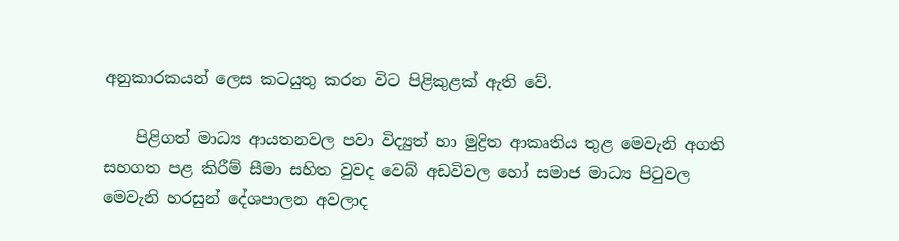අනුකාරකයන් ලෙස කටයුතු කරන විට පිළිකුළක් ඇති වේ.

    පිළිගත් මාධ්‍ය ආයතනවල පවා විද්‍යුත් හා මුද්‍රිත ආකෘතිය තුළ මෙවැනි අගති සහගත පළ කිරීම් සීමා සහිත වුවද වෙබ් අඩවිවල හෝ සමාජ මාධ්‍ය පිටුවල මෙවැනි හරසුන් දේශපාලන අවලාද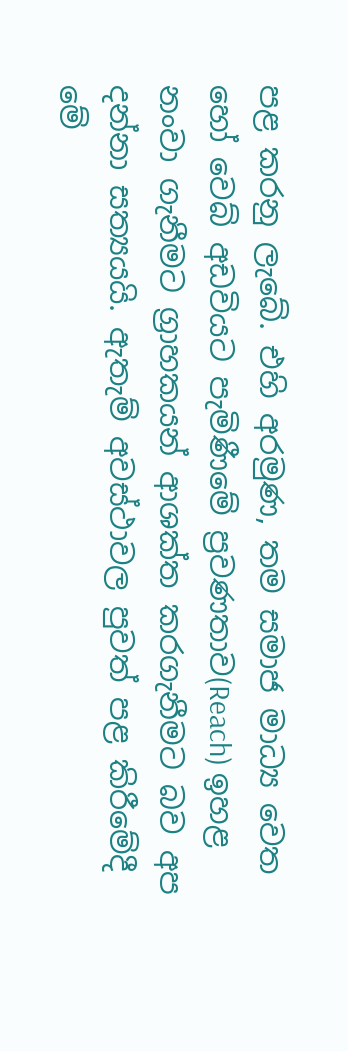පළ කරනු ලැබේ. එහි අරමුණ, තම සමාජ මාධ්‍ය වෙත හෝ වෙබ් අඩවියට පැමිණීමේ ප්‍රවණතාව(Reach) ඉහළ නංවා ගැනීමට ග්‍රාහකයන් ආශක්ත කරගැනීමට බව අප දන්නා සත්‍යයයි. ඇතැම් අවස්ථාවල පුවත් පළ කිරීමේදී මේ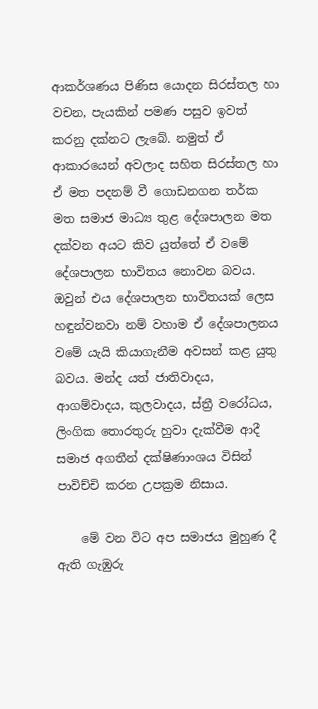ආකර්ශණය පිණිස යොදන සිරස්තල හා වචන, පැයකින් පමණ පසුව ඉවත් කරනු දක්නට ලැබේ. නමුත් ඒ ආකාරයෙන් අවලාද සහිත සිරස්තල හා ඒ මත පදනම් වී ගොඩනගන තර්ක මත සමාජ මාධ්‍ය තුළ දේශපාලන මත දක්වන අයට කිව යුත්තේ ඒ වමේ දේශපාලන භාවිතය නොවන බවය. ඔවුන් එය දේශපාලන භාවිතයක් ලෙස හඳුන්වනවා නම් වහාම ඒ දේශපාලනය වමේ යැයි කියාගැනීම අවසන් කළ යුතු බවය. මන්ද යත් ජාතිවාදය, ආගම්වාදය, කුලවාදය, ස්ත්‍රී වරෝධය, ලිංගික තොරතුරු හුවා දැක්වීම ආදී සමාජ අගතීන් දක්ෂිණාංශය විසින් පාවිච්චි කරන උපක්‍රම නිසාය.

    මේ වන විට අප සමාජය මුහුණ දී ඇති ගැඹුරු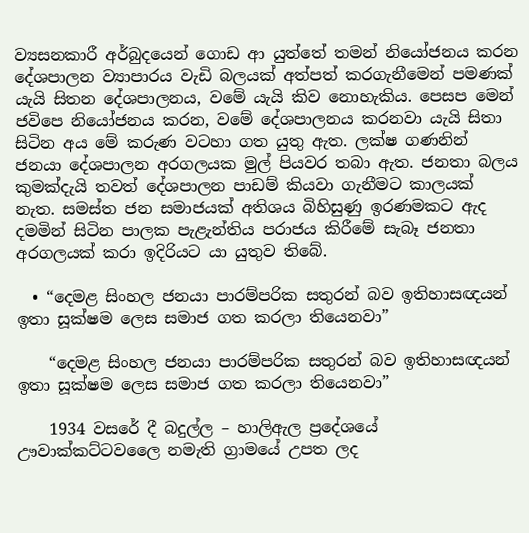ව්‍යසනකාරී අර්බුදයෙන් ගොඩ ආ යුත්තේ තමන් නියෝජනය කරන දේශපාලන ව්‍යාපාරය වැඩි බලයක් අත්පත් කරගැනීමෙන් පමණක් යැයි සිතන දේශපාලනය, වමේ යැයි කිව නොහැකිය. පෙසප මෙන් ජවිපෙ නියෝජනය කරන, වමේ දේශපාලනය කරනවා යැයි සිතා සිටින අය මේ කරුණ වටහා ගත යුතු ඇත. ලක්ෂ ගණනින් ජනයා දේශපාලන අරගලයක මුල් පියවර තබා ඇත. ජනතා බලය කුමක්දැයි තවත් දේශපාලන පාඩම් කියවා ගැනීමට කාලයක් නැත. සමස්ත ජන සමාජයක් අතිශය බිහිසුණු ඉරණමකට ඇද දමමින් සිටින පාලක පැළැන්තිය පරාජය කිරීමේ සැබෑ ජනතා අරගලයක් කරා ඉදිරියට යා යුතුව තිබේ.

  • “දෙමළ සිංහල ජනයා පාරම්පරික සතුරන් බව ඉතිහාසඥයන් ඉතා සූක්ෂම ලෙස සමාජ ගත කරලා තියෙනවා”

    “දෙමළ සිංහල ජනයා පාරම්පරික සතුරන් බව ඉතිහාසඥයන් ඉතා සූක්ෂම ලෙස සමාජ ගත කරලා තියෙනවා”

    1934 වසරේ දී බදුල්ල – හාලිඇල ප්‍රදේශයේ ඌවාක්කට්ටවලෛ නමැති ග්‍රාමයේ උපත ලද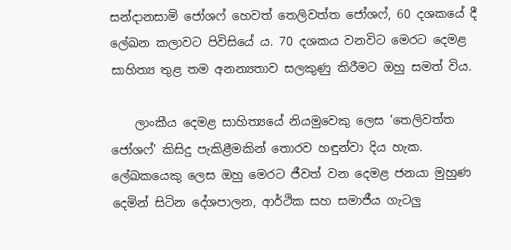සන්දානසාමි ජෝශෆ් හෙවත් තෙලිවත්ත ජෝශෆ්, 60 දශකයේ දී ලේඛන කලාවට පිවිසියේ ය. 70 දශකය වනවිට මෙරට දෙමළ සාහිත්‍ය තුළ තම අනන්‍යතාව සලකුණු කිරීමට ඔහු සමත් විය.

    ලාංකීය දෙමළ සාහිත්‍යයේ නියමුවෙකු ලෙස ‘තෙලිවත්ත ජෝශෆ්’ කිසිදු පැකිළීමකින් තොරව හඳුන්වා දිය හැක. ලේඛකයෙකු ලෙස ඔහු මෙරට ජීවත් වන දෙමළ ජනයා මුහුණ දෙමින් සිටින දේශපාලන, ආර්ථික සහ සමාජීය ගැටලු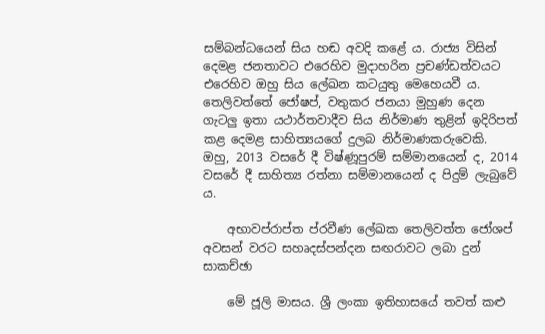සම්බන්ධයෙන් සිය හඬ අවදි කළේ ය. රාජ්‍ය විසින් දෙමළ ජනතාවට එරෙහිව මුදාහරින ප්‍රචණ්ඩත්වයට එරෙහිව ඔහු සිය ලේඛන කටයුතු මෙහෙයවී ය. තෙලිවත්තේ ජෝෂප්, වතුකර ජනයා මුහුණ දෙන ගැටලු ඉතා යථාර්තවාදීව සිය නිර්මාණ තුළින් ඉදිරිපත් කළ දෙමළ සාහිත්‍යයගේ දුලබ නිර්මාණකරුවෙකි. ඔහු, 2013 වසරේ දී විෂ්ණූපුරම් සම්මානයෙන් ද, 2014 වසරේ දී සාහිත්‍ය රත්නා සම්මානයෙන් ද පිදුම් ලැබුවේ ය.

    අභාවප්රාප්ත ප්රවීණ ලේඛක තෙලිවත්ත ජෝශප් අවසන් වරට සහෘදස්පන්දන සඟරාවට ලබා දුන් සාකච්ඡා

    මේ ජූලි මාසය. ශ්‍රී ලංකා ඉතිහාසයේ තවත් කළු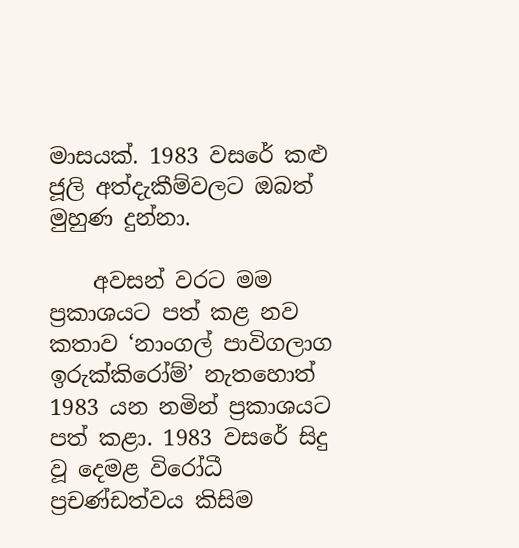මාසයක්. 1983 වසරේ කළු ජූලි අත්දැකීම්වලට ඔබත් මුහුණ දුන්නා.

    අවසන් වරට මම ප්‍රකාශයට පත් කළ නව කතාව ‘නාංගල් පාවිගලාග ඉරුක්කිරෝම්’ නැතහොත් 1983 යන නමින් ප්‍රකාශයට පත් කළා. 1983 වසරේ සිදු වූ දෙමළ විරෝධී ප්‍රචණ්ඩත්වය කිසිම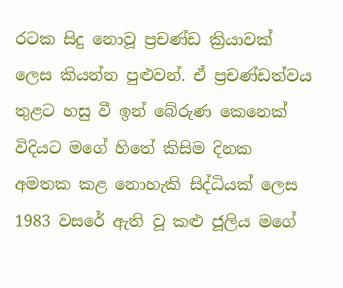රටක සිදු නොවූ ප්‍රචණ්ඩ ක්‍රියාවක් ලෙස කියන්න පුළුවන්. ඒ ප්‍රචණ්ඩත්වය තුළට හසු වී ඉන් බේරුණ කෙනෙක් විදියට මගේ හිතේ කිසිම දිනක අමතක කළ නොහැකි සිද්ධියක් ලෙස 1983 වසරේ ඇති වූ කළු ජූලිය මගේ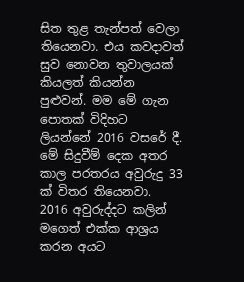සිත තුළ තැන්පත් වෙලා තියෙනවා. එය කවදාවත් සුව නොවන තුවාලයක් කියලත් කියන්න පුළුවන්. මම මේ ගැන පොතක් විදිහට ලියන්නේ 2016 වසරේ දී. මේ සිදුවීම් දෙක අතර කාල පරතරය අවුරුදු 33 ක් විතර තියෙනවා. 2016 අවුරුද්දට කලින් මගෙත් එක්ක ආශ්‍රය කරන අයට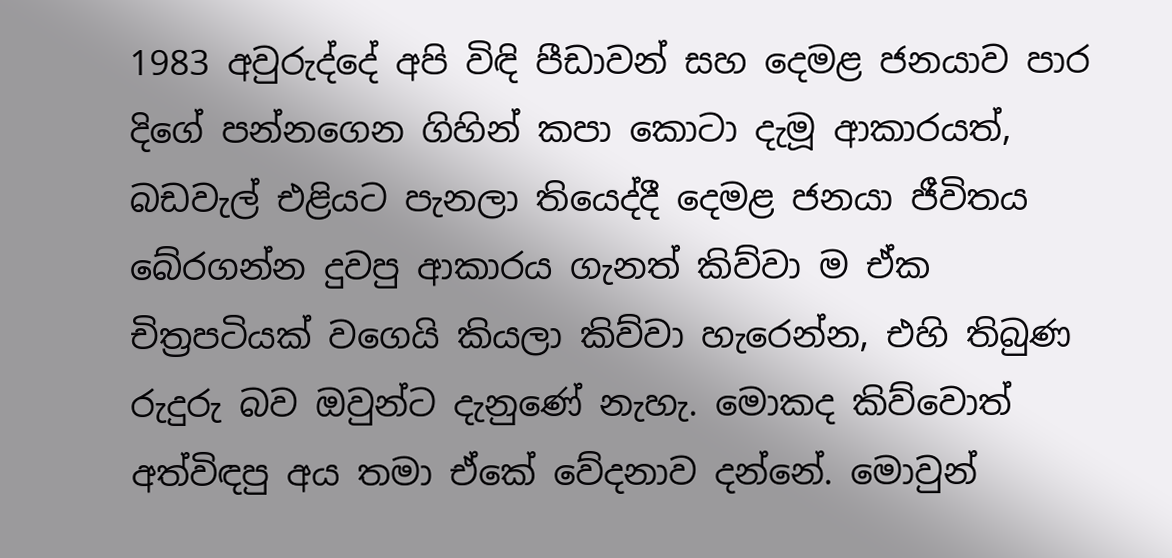1983 අවුරුද්දේ අපි විඳි පීඩාවන් සහ දෙමළ ජනයාව පාර දිගේ පන්නගෙන ගිහින් කපා කොටා දැමූ ආකාරයත්, බඩවැල් එළියට පැනලා තියෙද්දී දෙමළ ජනයා ජීවිතය බේරගන්න දුවපු ආකාරය ගැනත් කිව්වා ම ඒක චිත්‍රපටියක් වගෙයි කියලා කිව්වා හැරෙන්න, එහි තිබුණ රුදුරු බව ඔවුන්ට දැනුණේ නැහැ. මොකද කිව්වොත් අත්විඳපු අය තමා ඒකේ වේදනාව දන්නේ. මොවුන්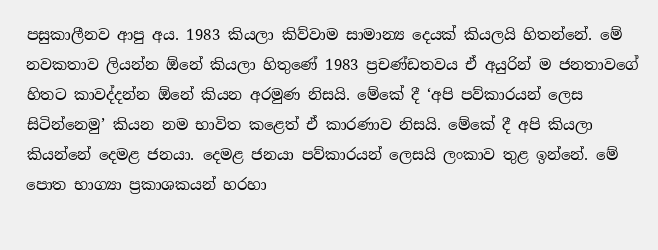පසුකාලීනව ආපු අය. 1983 කියලා කිව්වාම සාමාන්‍ය දෙයක් කියලයි හිතන්නේ. මේ නවකතාව ලියන්න ඕනේ කියලා හිතුණේ 1983 ප්‍රචණ්ඩතවය ඒ අයුරින් ම ජනතාවගේ හිතට කාවද්දන්න ඕනේ කියන අරමුණ නිසයි. මේකේ දී ‘අපි පව්කාරයන් ලෙස සිටින්නෙමු’ කියන නම භාවිත කළෙත් ඒ කාරණාව නිසයි. මේකේ දී අපි කියලා කියන්නේ දෙමළ ජනයා. දෙමළ ජනයා පව්කාරයන් ලෙසයි ලංකාව තුළ ඉන්නේ. මේ පොත භාග්‍යා ප්‍රකාශකයන් හරහා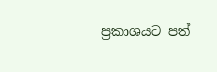ප්‍රකාශයට පත්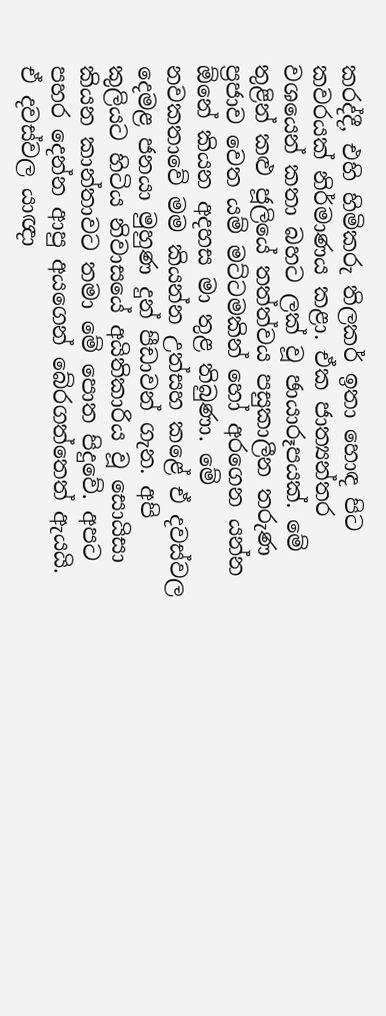කරද්දී, එහි හිමිකරු තිලකර් ඉතා හොඳ පිට කවරයක් නිර්මාණය කළා. ඒක ජාත්‍යන්තර වශයෙන් කතා බහට ලක් වූ ඡායාරූපයක්. මේ තුළින් කළු ජූලියේ තත්ත්වය පසුකාලීන තරුණ ප්‍රජාව වෙත යම් මට්ටමකින් හෝ අරගෙන යන්න ඕනේ කියන අදහස මා තුළ තිබුණා. මේ නවකතාවේ මම කියන්න උත්සහ කළේ ඒ දවස්වල දෙමළ ජනයා මුහුණ දුන් පීඩාවන් ගැන. අපි කුලියට හිටිය නිවාසයේ අයිතිකාරිය වූ සොයිසා කියන කාන්තාවට තමා මේ පොත පිදුවේ. අපට පහර දෙන්න ආපු අයගෙන් බේරගත්තෙත් ඇයයි. ඒ දවස්වල යාඥා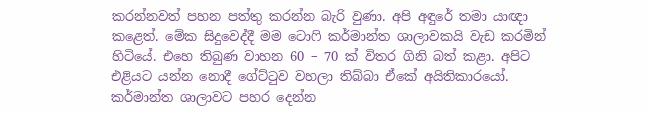කරන්නවත් පහන පත්තු කරන්න බැරි වුණා. අපි අඳුරේ තමා යාඥා කළෙත්. මේක සිදුවෙද්දී මම ටොෆි කර්මාන්ත ශාලාවකයි වැඩ කරමින් හිටියේ. එහෙ තිබුණ වාහන 60 – 70 ක් විතර ගිනි බත් කළා. අපිට එළියට යන්න නොදී ගේට්ටුව වහලා තිබ්බා ඒකේ අයිතිකාරයෝ. කර්මාන්ත ශාලාවට පහර දෙන්න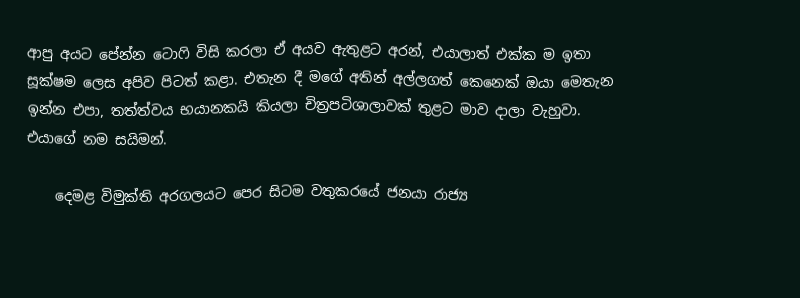ආපු අයට පේන්න ටොෆි විසි කරලා ඒ අයව ඇතුළට අරන්, එයාලාත් එක්ක ම ඉතා සූක්ෂම ලෙස අපිව පිටත් කළා. එතැන දී මගේ අතින් අල්ලගත් කෙනෙක් ඔයා මෙතැන ඉන්න එපා, තත්ත්වය භයානකයි කියලා චිත්‍රපටිශාලාවක් තුළට මාව දාලා වැහුවා. එයාගේ නම සයිමන්.

    දෙමළ විමුක්ති අරගලයට පෙර සිටම වතුකරයේ ජනයා රාජ්‍ය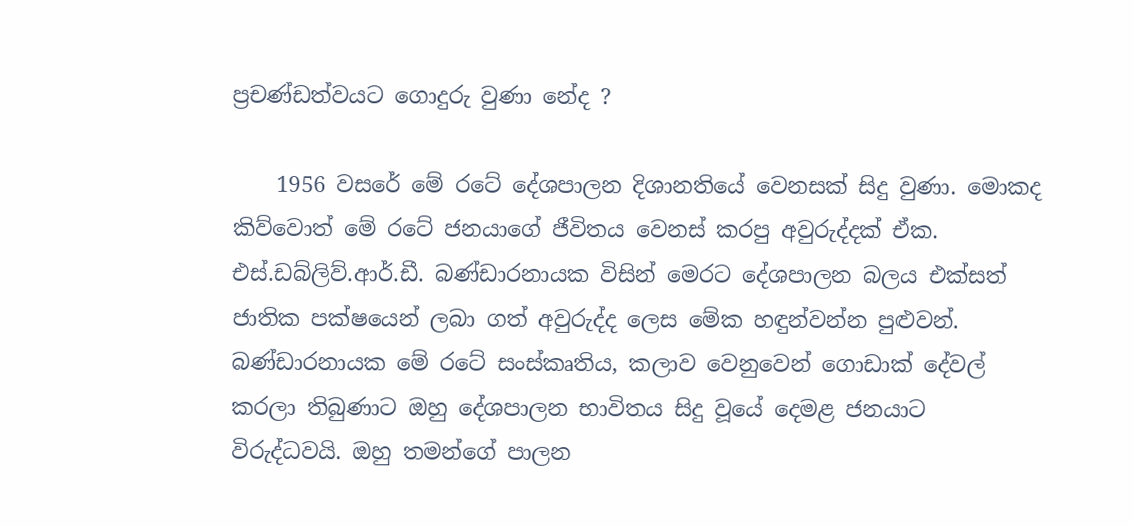ප්‍රචණ්ඩත්වයට ගොදුරු වුණා නේද ?

    1956 වසරේ මේ රටේ දේශපාලන දිශානතියේ වෙනසක් සිදු වුණා. මොකද කිව්වොත් මේ රටේ ජනයාගේ ජීවිතය වෙනස් කරපු අවුරුද්දක් ඒක. එස්.ඩබ්ලිව්.ආර්.ඩී. බණ්ඩාරනායක විසින් මෙරට දේශපාලන බලය එක්සත් ජාතික පක්ෂයෙන් ලබා ගත් අවුරුද්ද ලෙස මේක හඳුන්වන්න පුළුවන්. බණ්ඩාරනායක මේ රටේ සංස්කෘතිය, කලාව වෙනුවෙන් ගොඩාක් දේවල් කරලා තිබුණාට ඔහු දේශපාලන භාවිතය සිදු වූයේ දෙමළ ජනයාට විරුද්ධවයි. ඔහු තමන්ගේ පාලන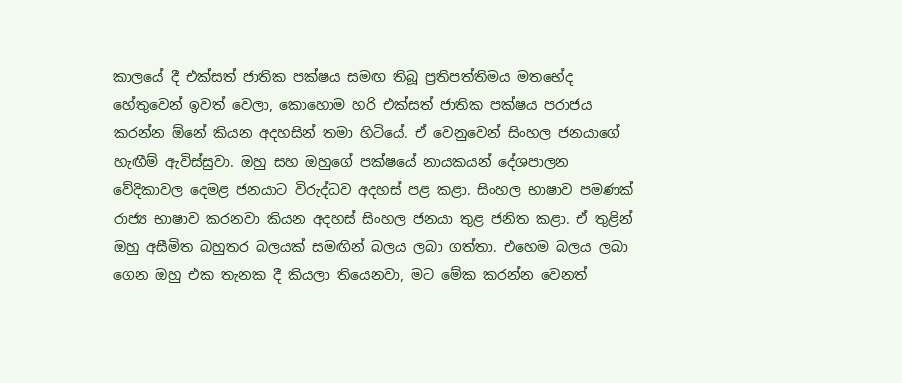කාලයේ දී එක්සත් ජාතික පක්ෂය සමඟ තිබූ ප්‍රතිපත්තිමය මතභේද හේතුවෙන් ඉවත් වෙලා, කොහොම හරි එක්සත් ජාතික පක්ෂය පරාජය කරන්න ඕනේ කියන අදහසින් තමා හිටියේ. ඒ වෙනුවෙන් සිංහල ජනයාගේ හැඟීම් ඇවිස්සුවා. ඔහු සහ ඔහුගේ පක්ෂයේ නායකයන් දේශපාලන වේදිකාවල දෙමළ ජනයාට විරුද්ධව අදහස් පළ කළා. සිංහල භාෂාව පමණක් රාජ්‍ය භාෂාව කරනවා කියන අදහස් සිංහල ජනයා තුළ ජනිත කළා. ඒ තුළින් ඔහු අසීමිත බහුතර බලයක් සමඟින් බලය ලබා ගත්තා. එහෙම බලය ලබා ගෙන ඔහු එක තැනක දී කියලා තියෙනවා, මට මේක කරන්න වෙනත්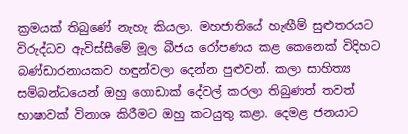ක්‍රමයක් තිබුණේ නැහැ කියලා. මහජාතියේ හැඟීම් සුළුතරයට විරුද්ධව ඇවිස්සීමේ මූල බීජය රෝපණය කළ කෙනෙක් විදිහට බණ්ඩාරනායකව හඳුන්වලා දෙන්න පුළුවන්. කලා සාහිත්‍ය සම්බන්ධයෙන් ඔහු ගොඩාක් දේවල් කරලා තිබුණත් තවත් භාෂාවක් විනාශ කිරීමට ඔහු කටයුතු කළා. දෙමළ ජනයාට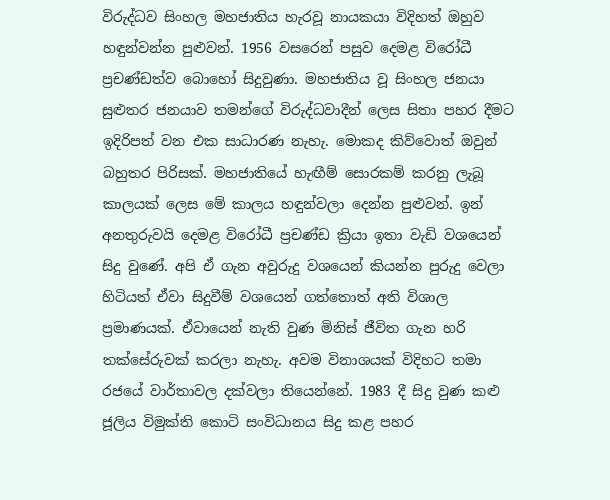විරුද්ධව සිංහල මහජාතිය හැරවූ නායකයා විදිහත් ඔහුව හඳුන්වන්න පුළුවන්. 1956 වසරෙන් පසුව දෙමළ විරෝධී ප්‍රචණ්ඩත්ව බොහෝ සිදුවුණා. මහජාතිය වූ සිංහල ජනයා සුළුතර ජනයාව තමන්ගේ විරුද්ධවාදීන් ලෙස සිතා පහර දීමට ඉදිරිපත් වන එක සාධාරණ නැහැ. මොකද කිව්වොත් ඔවුන් බහුතර පිරිසක්. මහජාතියේ හැඟීම් සොරකම් කරනු ලැබූ කාලයක් ලෙස මේ කාලය හඳුන්වලා දෙන්න පුළුවන්. ඉන් අනතුරුවයි දෙමළ විරෝධී ප්‍රචණ්ඩ ක්‍රියා ඉතා වැඩි වශයෙන් සිදු වුණේ. අපි ඒ ගැන අවුරුදු වශයෙන් කියන්න පුරුදු වෙලා හිටියත් ඒවා සිදුවීම් වශයෙන් ගත්තොත් අති විශාල ප්‍රමාණයක්. ඒවායෙන් නැති වුණ මිනිස් ජීවිත ගැන හරි තක්සේරුවක් කරලා නැහැ. අවම විනාශයක් විදිහට තමා රජයේ වාර්තාවල දක්වලා තියෙන්නේ. 1983 දී සිදු වුණ කළු ජූලිය විමුක්ති කොටි සංවිධානය සිදු කළ පහර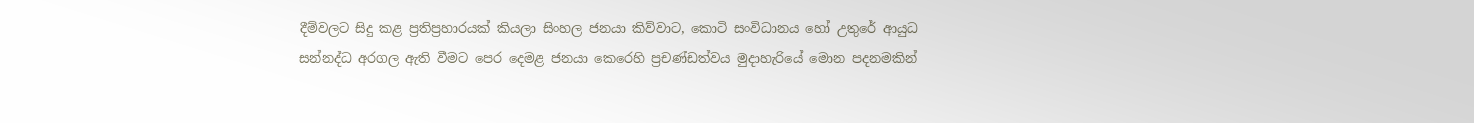දීම්වලට සිදු කළ ප්‍රතිප්‍රහාරයක් කියලා සිංහල ජනයා කිව්වාට, කොටි සංවිධානය හෝ උතුරේ ආයුධ සන්නද්ධ අරගල ඇති වීමට පෙර දෙමළ ජනයා කෙරෙහි ප්‍රචණ්ඩත්වය මුදාහැරියේ මොන පදනමකින්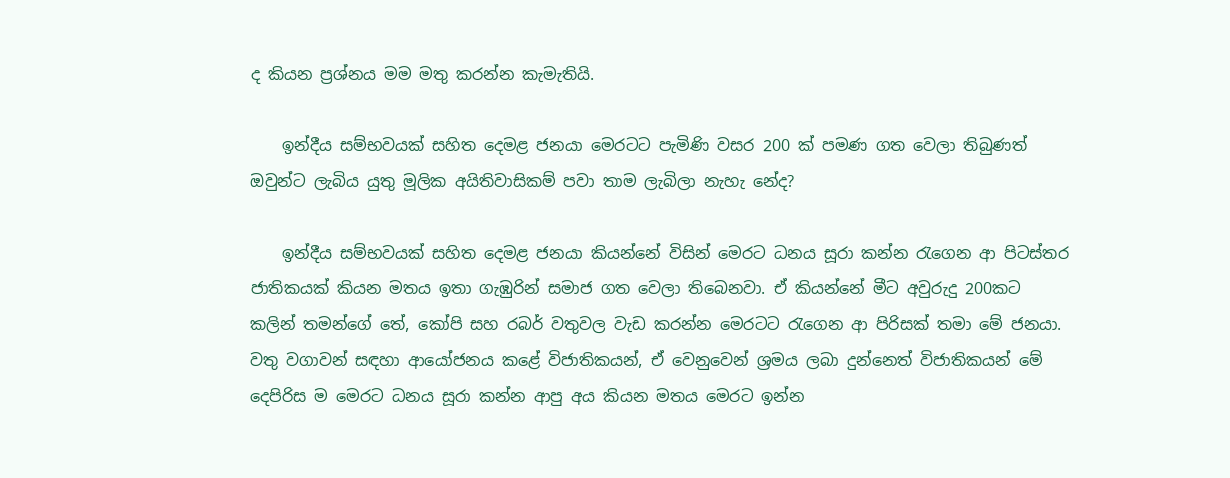ද කියන ප්‍රශ්නය මම මතු කරන්න කැමැතියි.

    ඉන්දීය සම්භවයක් සහිත දෙමළ ජනයා මෙරටට පැමිණි වසර 200 ක් පමණ ගත වෙලා තිබුණත් ඔවුන්ට ලැබිය යුතු මූලික අයිතිවාසිකම් පවා තාම ලැබිලා නැහැ නේද?

    ඉන්දීය සම්භවයක් සහිත දෙමළ ජනයා කියන්නේ විසින් මෙරට ධනය සූරා කන්න රැගෙන ආ පිටස්තර ජාතිකයක් කියන මතය ඉතා ගැඹුරින් සමාජ ගත වෙලා තිබෙනවා. ඒ කියන්නේ මීට අවුරුදු 200කට කලින් තමන්ගේ තේ, කෝපි සහ රබර් වතුවල වැඩ කරන්න මෙරටට රැගෙන ආ පිරිසක් තමා මේ ජනයා. වතු වගාවන් සඳහා ආයෝජනය කළේ විජාතිකයන්, ඒ වෙනුවෙන් ශ්‍රමය ලබා දුන්නෙත් විජාතිකයන් මේ දෙපිරිස ම මෙරට ධනය සූරා කන්න ආපු අය කියන මතය මෙරට ඉන්න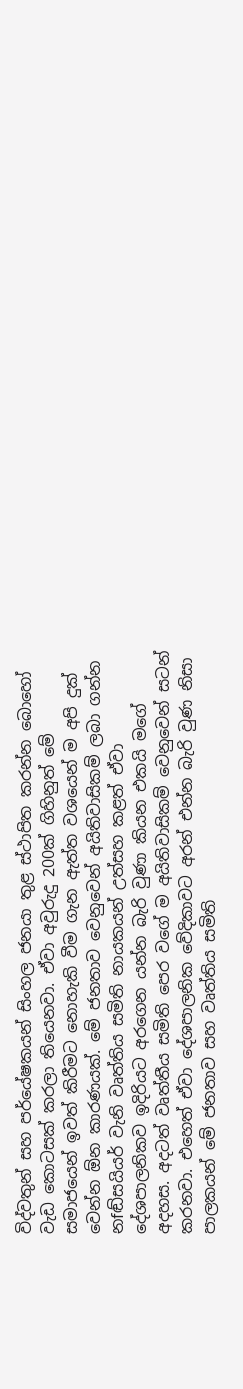විද්වතුන් සහ පර්යේෂකයන් සිංහල ජනයා තුළ ස්ථාපිත කරන්න බොහෝ වැඩ කොටසක් කරලා තියෙනවා. ඒවා අවුරුදු 200ක් ගිහිනුත් මේ සමාජයෙන් ඉවත් කිරීමට නොහැකි වීම ගැන ඇත්ත වශයෙන් ම අපි දුක් වෙන්න ඕන කාරණයක්. මේ ජනතාව වෙනුවෙන් අයිතිවාසිකම් ලබා ගන්න නfඬ්සයියර් වැනි වෘත්තිය සමිති නායකයන් උත්සහ කළත් ඒවා දේශපාලනිකව ඉදිරියට අරගෙන යන්න බැරි වුණා කියන එකයි මගේ අදහස. අදටත් වෘත්තීය සමිති පෙර වගේ ම අයිතිවාසිකම් වෙනුවෙන් සටන් කරනවා. එහෙත් ඒවා දේශපාලනික වේදිකාවට අරන් එන්න බැරි වුණ නිසා පාලකයන් මේ ජනතාව සහ වෘත්තිය සමිති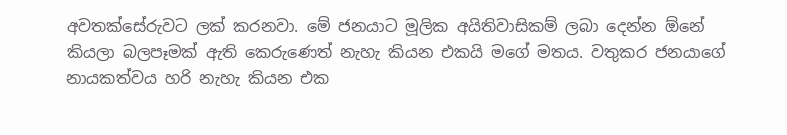අවතක්සේරුවට ලක් කරනවා. මේ ජනයාට මූලික අයිතිවාසිකම් ලබා දෙන්න ඕනේ කියලා බලපෑමක් ඇති කෙරුණෙත් නැහැ කියන එකයි මගේ මතය. වතුකර ජනයාගේ නායකත්වය හරි නැහැ කියන එක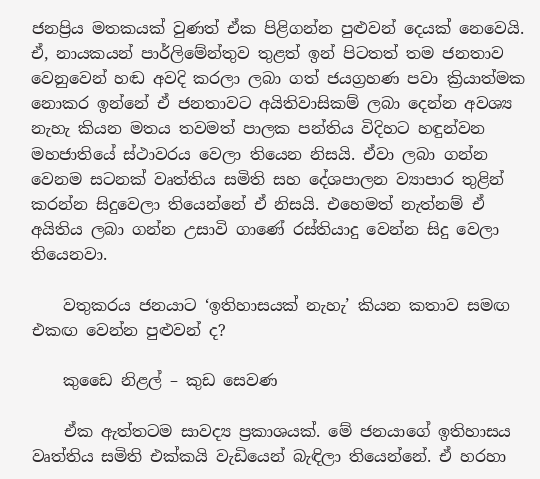ජනප්‍රිය මතකයක් වුණත් ඒක පිළිගන්න පුළුවන් දෙයක් නෙවෙයි. ඒ, නායකයන් පාර්ලිමේන්තුව තුළත් ඉන් පිටතත් තම ජනතාව වෙනුවෙන් හඬ අවදි කරලා ලබා ගත් ජයග්‍රහණ පවා ක්‍රියාත්මක නොකර ඉන්නේ ඒ ජනතාවට අයිතිවාසිකම් ලබා දෙන්න අවශ්‍ය නැහැ කියන මතය තවමත් පාලක පන්තිය විදිහට හඳුන්වන මහජාතියේ ස්ථාවරය වෙලා තියෙන නිසයි. ඒවා ලබා ගන්න වෙනම සටනක් වෘත්තිය සමිති සහ දේශපාලන ව්‍යාපාර තුළින් කරන්න සිදුවෙලා තියෙන්නේ ඒ නිසයි. එහෙමත් නැත්නම් ඒ අයිතිය ලබා ගන්න උසාවි ගාණේ රස්තියාදු වෙන්න සිදු වෙලා තියෙනවා.

    වතුකරය ජනයාට ‘ඉතිහාසයක් නැහැ’ කියන කතාව සමඟ එකඟ වෙන්න පුළුවන් ද?

    කුඩෛ නිළල් – කුඩ සෙවණ

    ඒක ඇත්තටම සාවද්‍ය ප්‍රකාශයක්. මේ ජනයාගේ ඉතිහාසය වෘත්තිය සමිති එක්කයි වැඩියෙන් බැඳිලා තියෙන්නේ. ඒ හරහා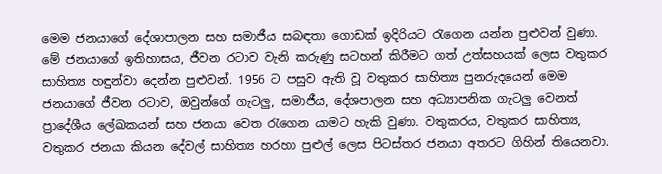මෙම ජනයාගේ දේශාපාලන සහ සමාජීය සබඳතා ගොඩක් ඉදිරියට රැගෙන යන්න පුළුවන් වුණා. මේ ජනයාගේ ඉතිහාසය, ජීවන රටාව වැනි කරුණු සටහන් කිරීමට ගත් උත්සහයක් ලෙස වතුකර සාහිත්‍ය හඳුන්වා දෙන්න පුළුවන්. 1956 ට පසුව ඇති වූ වතුකර සාහිත්‍ය පුනරුදයෙන් මෙම ජනයාගේ ජීවන රටාව, ඔවුන්ගේ ගැටලු, සමාජීය, දේශපාලන සහ අධ්‍යාපනික ගැටලු වෙනත් ප්‍රාදේශීය ලේඛකයන් සහ ජනයා වෙත රැගෙන යාමට හැකි වුණා. වතුකරය, වතුකර සාහිත්‍ය, වතුකර ජනයා කියන දේවල් සාහිත්‍ය හරහා පුළුල් ලෙස පිටස්තර ජනයා අතරට ගිහින් තියෙනවා.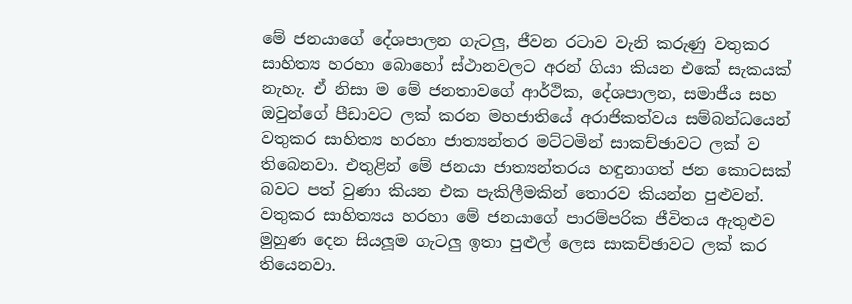මේ ජනයාගේ දේශපාලන ගැටලු, ජීවන රටාව වැනි කරුණු වතුකර සාහිත්‍ය හරහා බොහෝ ස්ථානවලට අරන් ගියා කියන එකේ සැකයක් නැහැ. ඒ නිසා ම මේ ජනතාවගේ ආර්ථික, දේශපාලන, සමාජීය සහ ඔවුන්ගේ පීඩාවට ලක් කරන මහජාතියේ අරාජිකත්වය සම්බන්ධයෙන් වතුකර සාහිත්‍ය හරහා ජාත්‍යන්තර මට්ටමින් සාකච්ඡාවට ලක් ව තිබෙනවා. එතුළින් මේ ජනයා ජාත්‍යන්තරය හඳුනාගත් ජන කොටසක් බවට පත් වුණා කියන එක පැකිලීමකින් තොරව කියන්න පුළුවන්. වතුකර සාහිත්‍යය හරහා මේ ජනයාගේ පාරම්පරික ජීවිතය ඇතුළුව මුහුණ දෙන සියලූම ගැටලු ඉතා පුළුල් ලෙස සාකච්ඡාවට ලක් කර තියෙනවා.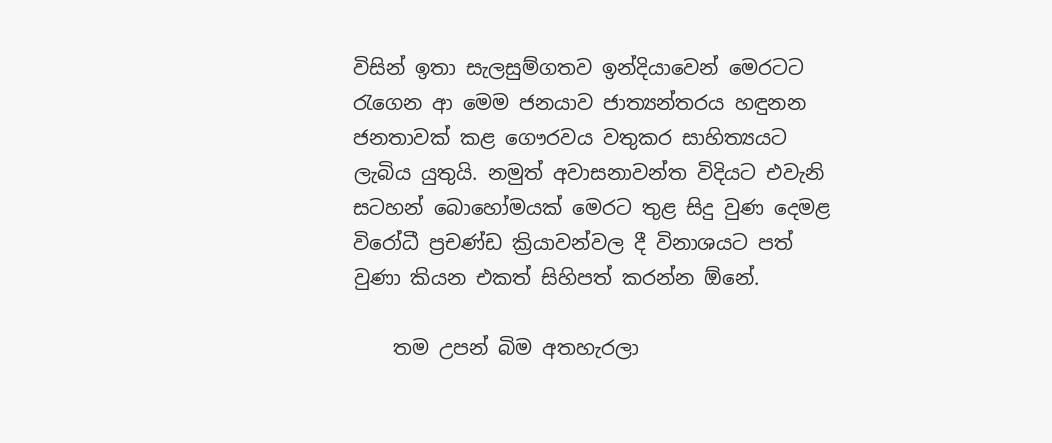විසින් ඉතා සැලසුම්ගතව ඉන්දියාවෙන් මෙරටට රැගෙන ආ මෙම ජනයාව ජාත්‍යන්තරය හඳුනන ජනතාවක් කළ ගෞරවය වතුකර සාහිත්‍යයට ලැබිය යුතුයි. නමුත් අවාසනාවන්ත විදියට එවැනි සටහන් බොහෝමයක් මෙරට තුළ සිදු වුණ දෙමළ විරෝධී ප්‍රචණ්ඩ ක්‍රියාවන්වල දී විනාශයට පත් වුණා කියන එකත් සිහිපත් කරන්න ඕනේ.

    තම උපන් බිම අතහැරලා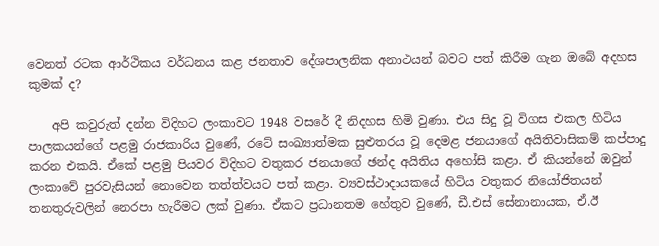වෙනත් රටක ආර්ථිකය වර්ධනය කළ ජනතාව දේශපාලනික අනාථයන් බවට පත් කිරීම ගැන ඔබේ අදහස කුමක් ද?

    අපි කවුරුත් දන්න විදිහට ලංකාවට 1948 වසරේ දී නිදහස හිමි වුණා. එය සිදු වූ විගස එකල හිටිය පාලකයන්ගේ පළමු රාජකාරිය වුණේ, රටේ සංඛ්‍යාත්මක සුළුතරය වූ දෙමළ ජනයාගේ අයිතිවාසිකම් කප්පාදු කරන එකයි. ඒකේ පළමු පියවර විදිහට වතුකර ජනයාගේ ඡන්ද අයිතිය අහෝසි කළා. ඒ කියන්නේ ඔවුන් ලංකාවේ පුරවැසියන් නොවෙන තත්ත්වයට පත් කළා. ව්‍යවස්ථාදායකයේ හිටිය වතුකර නියෝජිතයන් තනතුරුවලින් නෙරපා හැරීමට ලක් වුණා. ඒකට ප්‍රධානතම හේතුව වුණේ, ඩී.එස් සේනානායක, ඒ.ඊ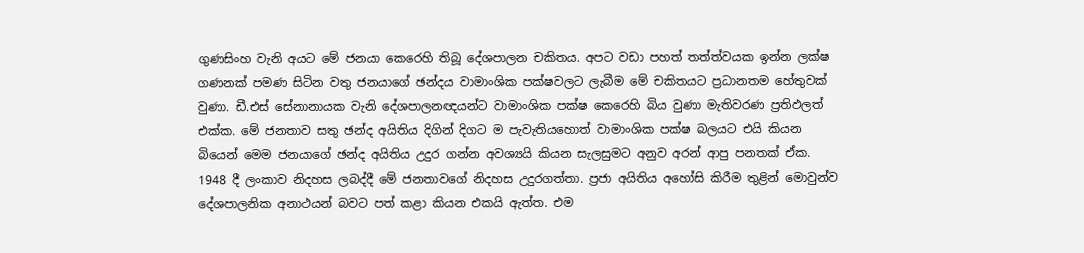ගුණසිංහ වැනි අයට මේ ජනයා කෙරෙහි තිබූ දේශපාලන චකිතය. අපට වඩා පහත් තත්ත්වයක ඉන්න ලක්ෂ ගණනක් පමණ සිටින වතු ජනයාගේ ඡන්දය වාමාංශික පක්ෂවලට ලැබීම මේ චකිතයට ප්‍රධානතම හේතුවක් වුණා. ඩී.එස් සේනානායක වැනි දේශපාලනඥයන්ට වාමාංශික පක්ෂ කෙරෙහි බිය වුණා මැතිවරණ ප්‍රතිඵලත් එක්ක. මේ ජනතාව සතු ඡන්ද අයිතිය දිගින් දිගට ම පැවැතියහොත් වාමාංශික පක්ෂ බලයට එයි කියන බියෙන් මෙම ජනයාගේ ඡන්ද අයිතිය උදුර ගන්න අවශ්‍යයි කියන සැලසුමට අනුව අරන් ආපු පනතක් ඒක. 1948 දී ලංකාව නිදහස ලබද්දී මේ ජනතාවගේ නිදහස උදුරගත්තා. ප්‍රජා අයිතිය අහෝසි කිරීම තුළින් මොවුන්ව දේශපාලනික අනාථයන් බවට පත් කළා කියන එකයි ඇත්ත. එම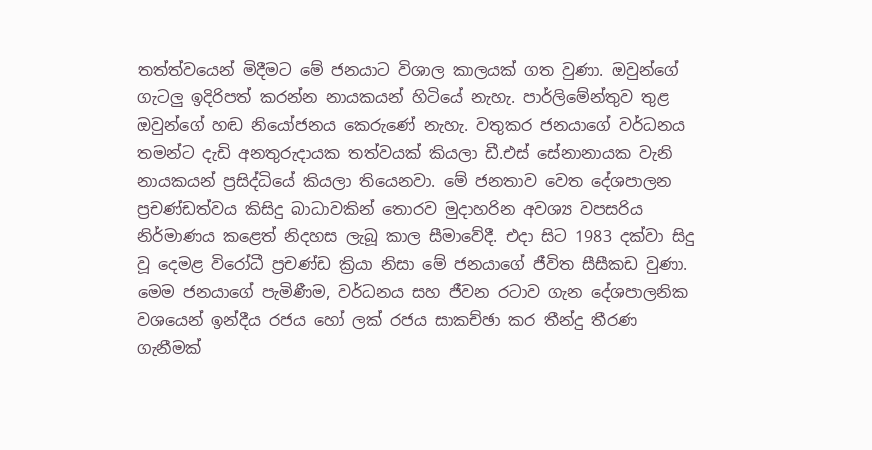තත්ත්වයෙන් මිදීමට මේ ජනයාට විශාල කාලයක් ගත වුණා. ඔවුන්ගේ ගැටලු ඉදිරිපත් කරන්න නායකයන් හිටියේ නැහැ. පාර්ලිමේන්තුව තුළ ඔවුන්ගේ හඬ නියෝජනය කෙරුණේ නැහැ. වතුකර ජනයාගේ වර්ධනය තමන්ට දැඩි අනතුරුදායක තත්වයක් කියලා ඩී.එස් සේනානායක වැනි නායකයන් ප්‍රසිද්ධියේ කියලා තියෙනවා. මේ ජනතාව වෙත දේශපාලන ප්‍රචණ්ඩත්වය කිසිදු බාධාවකින් තොරව මුදාහරින අවශ්‍ය වපසරිය නිර්මාණය කළෙත් නිදහස ලැබූ කාල සීමාවේදී. එදා සිට 1983 දක්වා සිදු වූ දෙමළ විරෝධී ප්‍රචණ්ඩ ක්‍රියා නිසා මේ ජනයාගේ ජීවිත සීසීකඩ වුණා. මෙම ජනයාගේ පැමිණීම, වර්ධනය සහ ජීවන රටාව ගැන දේශපාලනික වශයෙන් ඉන්දීය රජය හෝ ලක් රජය සාකච්ඡා කර තීන්දු තීරණ ගැනීමක්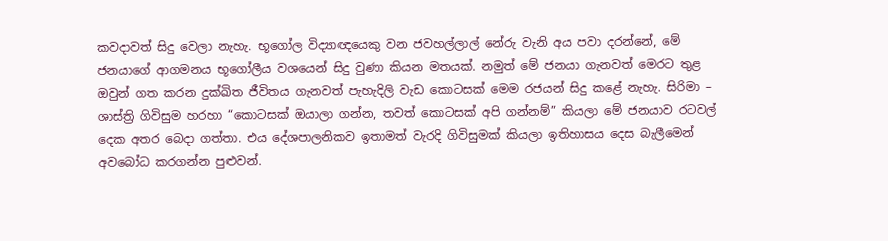කවදාවත් සිදු වෙලා නැහැ. භූගෝල විද්‍යාඥයෙකු වන ජවහල්ලාල් නේරු වැනි අය පවා දරන්නේ, මේ ජනයාගේ ආගමනය භූගෝලීය වශයෙන් සිදු වුණා කියන මතයක්. නමුත් මේ ජනයා ගැනවත් මෙරට තුළ ඔවුන් ගත කරන දුක්ඛිත ජීවිතය ගැනවත් පැහැදිලි වැඩ කොටසක් මෙම රජයන් සිදු කළේ නැහැ. සිරිමා – ශාස්ත්‍රි ගිවිසුම හරහා “කොටසක් ඔයාලා ගන්න, තවත් කොටසක් අපි ගන්නම්” කියලා මේ ජනයාව රටවල් දෙක අතර බෙදා ගත්තා. එය දේශපාලනිකව ඉතාමත් වැරදි ගිවිසුමක් කියලා ඉතිහාසය දෙස බැලීමෙන් අවබෝධ කරගන්න පුළුවන්.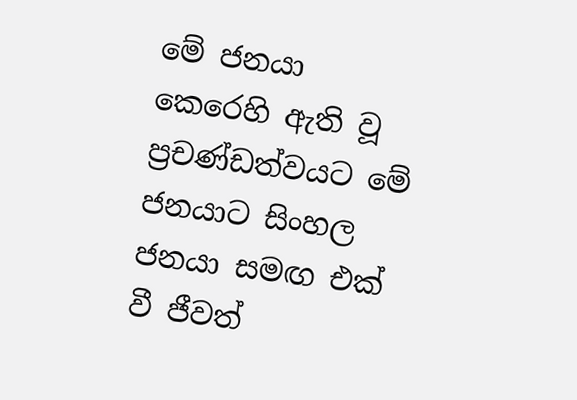මේ ජනයා කෙරෙහි ඇති වූ ප්‍රචණ්ඩත්වයට මේ ජනයාට සිංහල ජනයා සමඟ එක් වී ජීවත්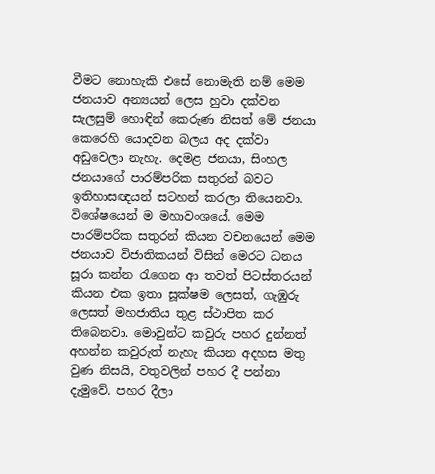වීමට නොහැකි එසේ නොමැති නම් මෙම ජනයාව අන්‍යයන් ලෙස හුවා දක්වන සැලසුම් හොඳින් කෙරුණ නිසත් මේ ජනයා කෙරෙහි යොදවන බලය අද දක්වා අඩුවෙලා නැහැ. දෙමළ ජනයා, සිංහල ජනයාගේ පාරම්පරික සතුරන් බවට ඉතිහාසඥයන් සටහන් කරලා තියෙනවා. විශේෂයෙන් ම මහාවංශයේ. මෙම පාරම්පරික සතුරන් කියන වචනයෙන් මෙම ජනයාව විජාතිකයන් විසින් මෙරට ධනය සූරා කන්න රැගෙන ආ තවත් පිටස්තරයන් කියන එක ඉතා සූක්ෂම ලෙසත්, ගැඹුරු ලෙසත් මහජාතිය තුළ ස්ථාපිත කර තිබෙනවා. මොවුන්ට කවුරු පහර දුන්නත් අහන්න කවුරුත් නැහැ කියන අදහස මතු වුණ නිසයි, වතුවලින් පහර දී පන්නා දැමුවේ. පහර දීලා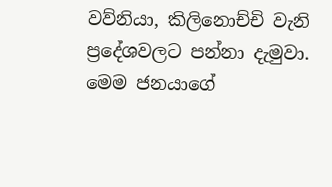වව්නියා, කිලිනොච්චි වැනි ප්‍රදේශවලට පන්නා දැමුවා. මෙම ජනයාගේ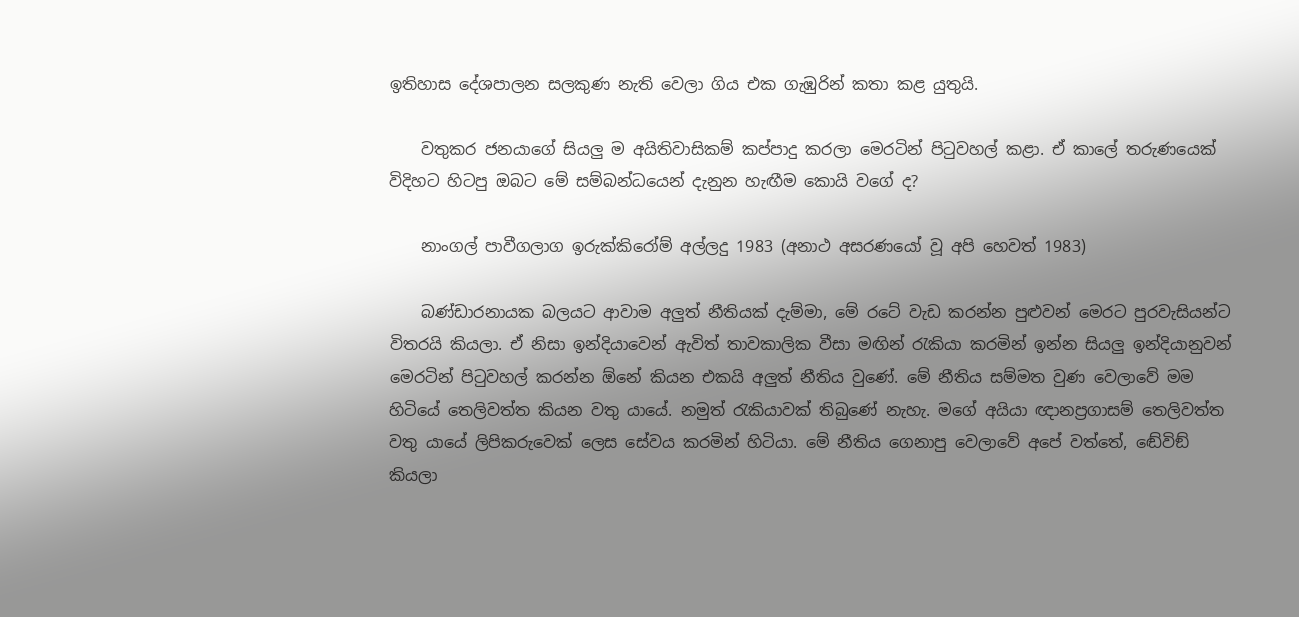ඉතිහාස දේශපාලන සලකුණ නැති වෙලා ගිය එක ගැඹුරින් කතා කළ යුතුයි.

    වතුකර ජනයාගේ සියලු ම අයිතිවාසිකම් කප්පාදු කරලා මෙරටින් පිටුවහල් කළා. ඒ කාලේ තරුණයෙක් විදිහට හිටපු ඔබට මේ සම්බන්ධයෙන් දැනුන හැඟීම කොයි වගේ ද?

    නාංගල් පාවීගලාග ඉරුක්කිරෝම් අල්ලදු 1983 (අනාථ අසරණයෝ වූ අපි හෙවත් 1983)

    බණ්ඩාරනායක බලයට ආවාම අලුත් නීතියක් දැම්මා, මේ රටේ වැඩ කරන්න පුළුවන් මෙරට පුරවැසියන්ට විතරයි කියලා. ඒ නිසා ඉන්දියාවෙන් ඇවිත් තාවකාලික වීසා මඟින් රැකියා කරමින් ඉන්න සියලු ඉන්දියානුවන් මෙරටින් පිටුවහල් කරන්න ඕනේ කියන එකයි අලුත් නීතිය වුණේ. මේ නීතිය සම්මත වුණ වෙලාවේ මම හිටියේ තෙලිවත්ත කියන වතු යායේ. නමුත් රැකියාවක් තිබුණේ නැහැ. මගේ අයියා ඥානප්‍රගාසම් තෙලිවත්ත වතු යායේ ලිපිකරුවෙක් ලෙස සේවය කරමින් හිටියා. මේ නීතිය ගෙනාපු වෙලාවේ අපේ වත්තේ, ඬේවිඞ් කියලා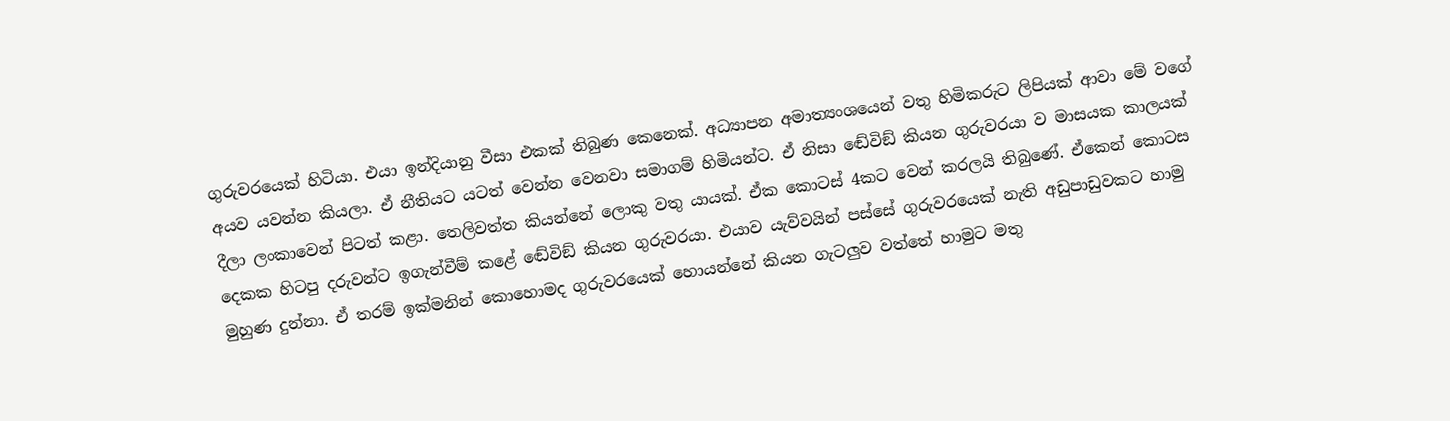ගුරුවරයෙක් හිටියා. එයා ඉන්දියානු වීසා එකක් තිබුණ කෙනෙක්. අධ්‍යාපන අමාත්‍යංශයෙන් වතු හිමිකරුට ලිපියක් ආවා මේ වගේ අයව යවන්න කියලා. ඒ නීතියට යටත් වෙන්න වෙනවා සමාගම් හිමියන්ට. ඒ නිසා ඬේවිඞ් කියන ගුරුවරයා ව මාසයක කාලයක් දීලා ලංකාවෙන් පිටත් කළා. තෙලිවත්ත කියන්නේ ලොකු වතු යායක්. ඒක කොටස් 4කට වෙන් කරලයි තිබුණේ. ඒකෙන් කොටස දෙකක හිටපු දරුවන්ට ඉගැන්වීම් කළේ ඬේවිඞ් කියන ගුරුවරයා. එයාව යැව්වයින් පස්සේ ගුරුවරයෙක් නැති අඩුපාඩුවකට හාමු මුහුණ දුන්නා. ඒ තරම් ඉක්මනින් කොහොමද ගුරුවරයෙක් හොයන්නේ කියන ගැටලුව වත්තේ හාමුට මතු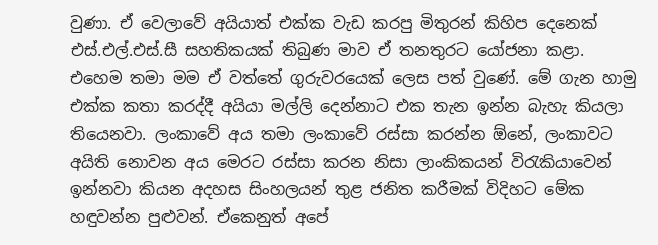වුණා. ඒ වෙලාවේ අයියාත් එක්ක වැඩ කරපු මිතුරන් කිහිප දෙනෙක් එස්.එල්.එස්.සී සහතිකයක් තිබුණ මාව ඒ තනතුරට යෝජනා කළා. එහෙම තමා මම ඒ වත්තේ ගුරුවරයෙක් ලෙස පත් වුණේ. මේ ගැන හාමු එක්ක කතා කරද්දී අයියා මල්ලි දෙන්නාට එක තැන ඉන්න බැහැ කියලා තියෙනවා. ලංකාවේ අය තමා ලංකාවේ රස්සා කරන්න ඕනේ, ලංකාවට අයිති නොවන අය මෙරට රස්සා කරන නිසා ලාංකිකයන් විරැකියාවෙන් ඉන්නවා කියන අදහස සිංහලයන් තුළ ජනිත කරීමක් විදිහට මේක හඳුවන්න පුළුවන්. ඒකෙනුත් අපේ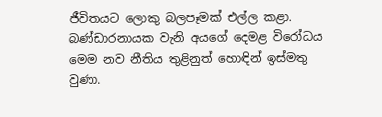ජීවිතයට ලොකු බලපෑමක් එල්ල කළා. බණ්ඩාරනායක වැනි අයගේ දෙමළ විරෝධය මෙම නව නීතිය තුළිනුත් හොඳින් ඉස්මතු වුණා.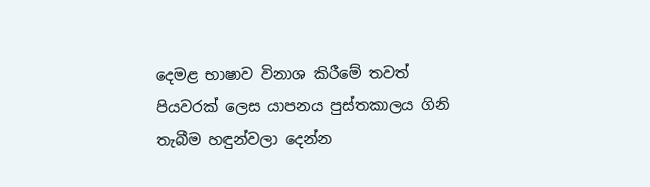දෙමළ භාෂාව විනාශ කිරීමේ තවත් පියවරක් ලෙස යාපනය පුස්තකාලය ගිනි තැබීම හඳුන්වලා දෙන්න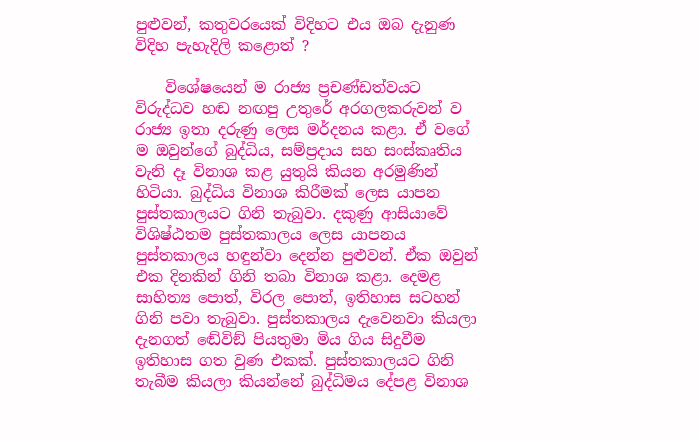පුළුවන්, කතුවරයෙක් විදිහට එය ඔබ දැනුණ විදිහ පැහැදිලි කළොත් ?

    විශේෂයෙන් ම රාජ්‍ය ප්‍රචණ්ඩත්වයට විරුද්ධව හඬ නඟපු උතුරේ අරගලකරුවන් ව රාජ්‍ය ඉතා දරුණු ලෙස මර්දනය කළා. ඒ වගේ ම ඔවුන්ගේ බුද්ධිය, සම්ප්‍රදාය සහ සංස්කෘතිය වැනි දෑ විනාශ කළ යුතුයි කියන අරමුණින් හිටියා. බුද්ධිය විනාශ කිරීමක් ලෙස යාපන පුස්තකාලයට ගිනි තැබුවා. දකුණු ආසියාවේ විශිෂ්ඨතම පුස්තකාලය ලෙස යාපනය පුස්තකාලය හඳුන්වා දෙන්න පුළුවන්. ඒක ඔවුන් එක දිනකින් ගිනි තබා විනාශ කළා. දෙමළ සාහිත්‍ය පොත්, විරල පොත්, ඉතිහාස සටහන් ගිනි පවා තැබුවා. පුස්තකාලය දැවෙනවා කියලා දැනගත් ඬේවිඞ් පියතුමා මිය ගිය සිදුවීම ඉතිහාස ගත වුණ එකක්. පුස්තකාලයට ගිනි තැබීම කියලා කියන්නේ බුද්ධිමය දේපළ විනාශ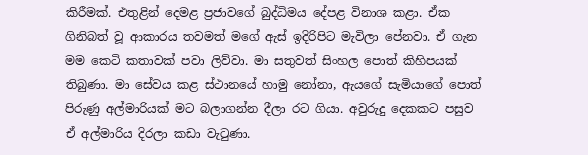කිරීමක්. එතුළින් දෙමළ ප්‍රජාවගේ බුද්ධිමය දේපළ විනාශ කළා. ඒක ගිනිබත් වූ ආකාරය තවමත් මගේ ඇස් ඉදිරිපිට මැවිලා පේනවා. ඒ ගැන මම කෙටි කතාවක් පවා ලිව්වා. මා සතුවත් සිංහල පොත් කිහිපයක් තිබුණා. මා සේවය කළ ස්ථානයේ හාමු නෝනා, ඇයගේ සැමියාගේ පොත් පිරුණු අල්මාරියක් මට බලාගන්න දීලා රට ගියා. අවුරුදු දෙකකට පසුව ඒ අල්මාරිය දිරලා කඩා වැටුණා.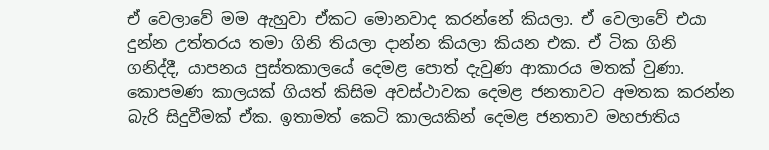ඒ වෙලාවේ මම ඇහුවා ඒකට මොනවාද කරන්නේ කියලා. ඒ වෙලාවේ එයා දුන්න උත්තරය තමා ගිනි තියලා දාන්න කියලා කියන එක. ඒ ටික ගිනි ගනිද්දී, යාපනය පුස්තකාලයේ දෙමළ පොත් දැවුණ ආකාරය මතක් වුණා. කොපමණ කාලයක් ගියත් කිසිම අවස්ථාවක දෙමළ ජනතාවට අමතක කරන්න බැරි සිදුවීමක් ඒක. ඉතාමත් කෙටි කාලයකින් දෙමළ ජනතාව මහජාතිය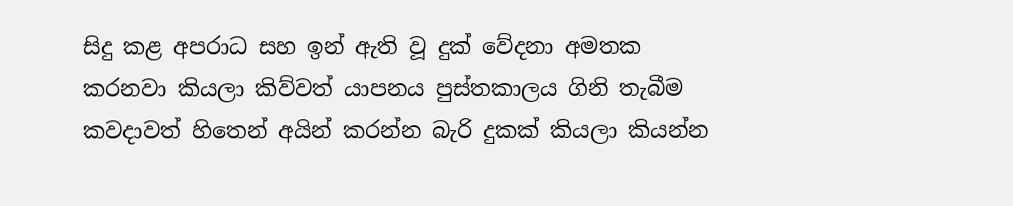සිදු කළ අපරාධ සහ ඉන් ඇති වූ දුක් වේදනා අමතක කරනවා කියලා කිව්වත් යාපනය පුස්තකාලය ගිනි තැබීම කවදාවත් හිතෙන් අයින් කරන්න බැරි දුකක් කියලා කියන්න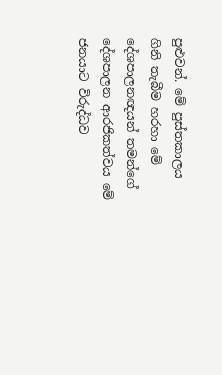පුළුවන්. මේ පුස්තකාලය ගිනි තැබීම හරහා මේ දේශපාලනඥයන් තමන්ගේ දේශපාලන ආරජිකත්වය මේ ජනයාට විරුද්ධව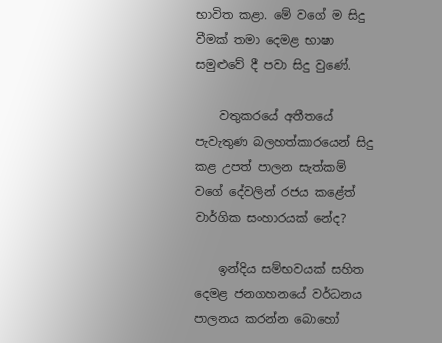භාවිත කළා. මේ වගේ ම සිදු වීමක් තමා දෙමළ භාෂා සමුළුවේ දී පවා සිදු වුණේ.

    වතුකරයේ අතීතයේ පැවැතුණ බලහත්කාරයෙන් සිදු කළ උපත් පාලන සැත්කම් වගේ දේවලින් රජය කළේත් වාර්ගික සංහාරයක් නේද?

    ඉන්දිය සම්භවයක් සහිත දෙමළ ජනගහනයේ වර්ධනය පාලනය කරන්න බොහෝ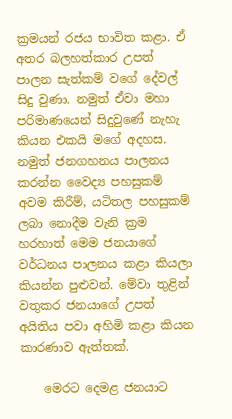ක්‍රමයන් රජය භාවිත කළා. ඒ අතර බලහත්කාර උපත් පාලන සැත්කම් වගේ දේවල් සිදු වුණා. නමුත් ඒවා මහා පරිමාණයෙන් සිදුවුණේ නැහැ කියන එකයි මගේ අදහස. නමුත් ජනගහනය පාලනය කරන්න වෛද්‍ය පහසුකම් අවම කිරීම්, යටිතල පහසුකම් ලබා නොදීම වැනි ක්‍රම හරහාත් මෙම ජනයාගේ වර්ධනය පාලනය කළා කියලා කියන්න පුළුවන්. මේවා තුළින් වතුකර ජනයාගේ උපත් අයිතිය පවා අහිමි කළා කියන කාරණාව ඇත්තක්.

    මෙරට දෙමළ ජනයාට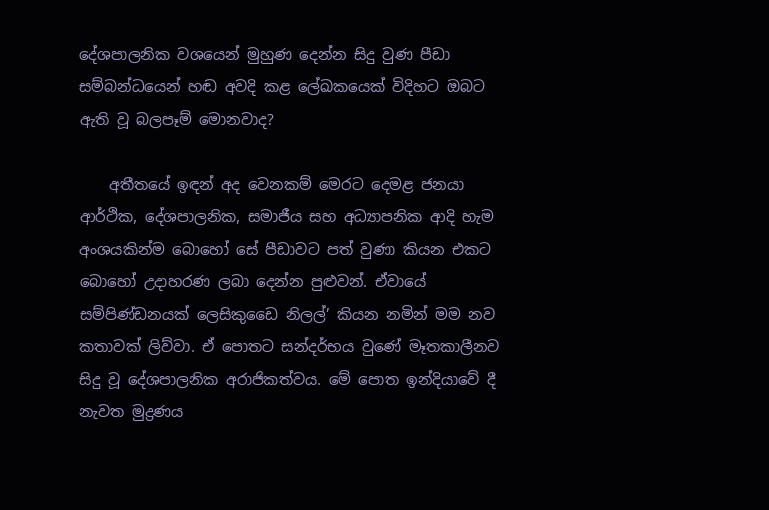දේශපාලනික වශයෙන් මුහුණ දෙන්න සිදු වුණ පීඩා සම්බන්ධයෙන් හඬ අවදි කළ ලේඛකයෙක් විදිහට ඔබට ඇති වූ බලපෑම් මොනවාද?

    අතීතයේ ඉඳන් අද වෙනකම් මෙරට දෙමළ ජනයා ආර්ථික, දේශපාලනික, සමාජීය සහ අධ්‍යාපනික ආදි හැම අංශයකින්ම බොහෝ සේ පීඩාවට පත් වුණා කියන එකට බොහෝ උදාහරණ ලබා දෙන්න පුළුවන්. ඒවායේ සම්පිණ්ඩනයක් ලෙසිකුඩෛ නිලල්’ කියන නමින් මම නව කතාවක් ලිව්වා. ඒ පොතට සන්දර්භය වුණේ මෑතකාලීනව සිදු වූ දේශපාලනික අරාජිකත්වය. මේ පොත ඉන්දියාවේ දී නැවත මුද්‍රණය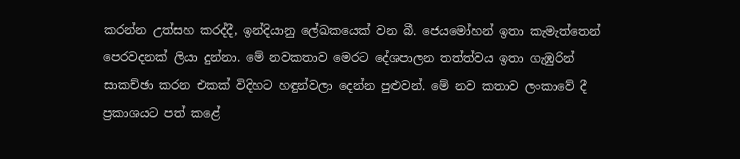කරන්න උත්සහ කරද්දී, ඉන්දියානු ලේඛකයෙක් වන බී. ජෙයමෝහන් ඉතා කැමැත්තෙන් පෙරවදනක් ලියා දුන්නා. මේ නවකතාව මෙරට දේශපාලන තත්ත්වය ඉතා ගැඹුරින් සාකච්ඡා කරන එකක් විදිහට හඳුන්වලා දෙන්න පුළුවන්. මේ නව කතාව ලංකාවේ දී ප්‍රකාශයට පත් කළේ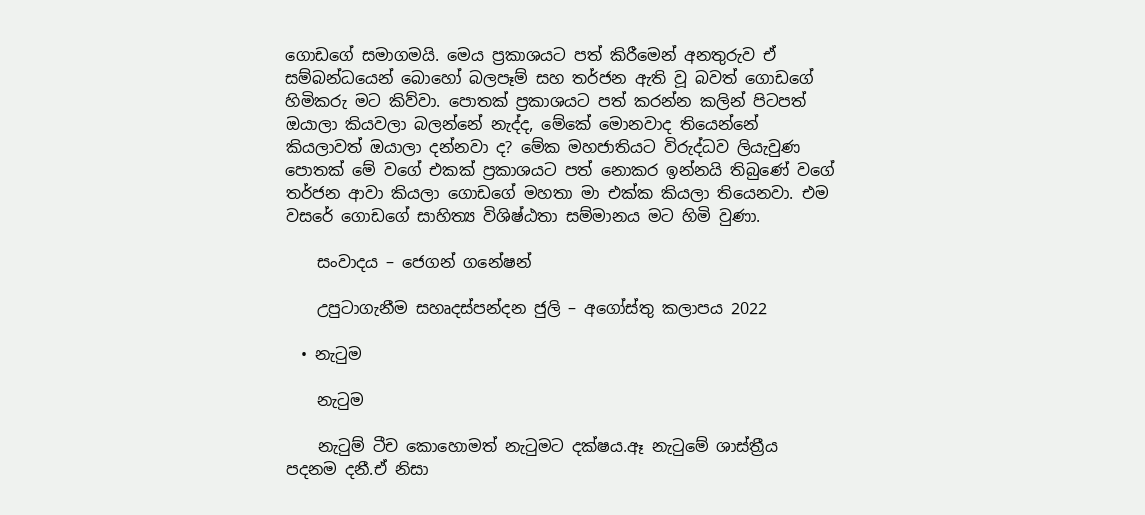ගොඩගේ සමාගමයි. මෙය ප්‍රකාශයට පත් කිරීමෙන් අනතුරුව ඒ සම්බන්ධයෙන් බොහෝ බලපෑම් සහ තර්ජන ඇති වූ බවත් ගොඩගේ හිමිකරු මට කිව්වා. පොතක් ප්‍රකාශයට පත් කරන්න කලින් පිටපත් ඔයාලා කියවලා බලන්නේ නැද්ද, මේකේ මොනවාද තියෙන්නේ කියලාවත් ඔයාලා දන්නවා ද? මේක මහජාතියට විරුද්ධව ලියැවුණ පොතක් මේ වගේ එකක් ප්‍රකාශයට පත් නොකර ඉන්නයි තිබුණේ වගේ තර්ජන ආවා කියලා ගොඩගේ මහතා මා එක්ක කියලා තියෙනවා. එම වසරේ ගොඩගේ සාහිත්‍ය විශිෂ්ඨතා සම්මානය මට හිමි වුණා.

    සංවාදය – ජෙගන් ගනේෂන්

    උපුටාගැනීම සහෘදස්පන්දන ජුලි – අගෝස්තු කලාපය 2022

  • නැටුම

    නැටුම

    නැටුම් ටීච කොහොමත් නැටුමට දක්ෂය.ඈ නැටුමේ ශාස්ත්‍රීය පදනම දනී.ඒ නිසා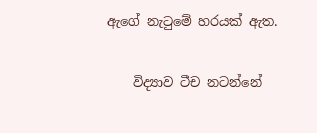ඇගේ නැටුමේ හරයක් ඇත.

    විද්‍යාව ටීච නටන්නේ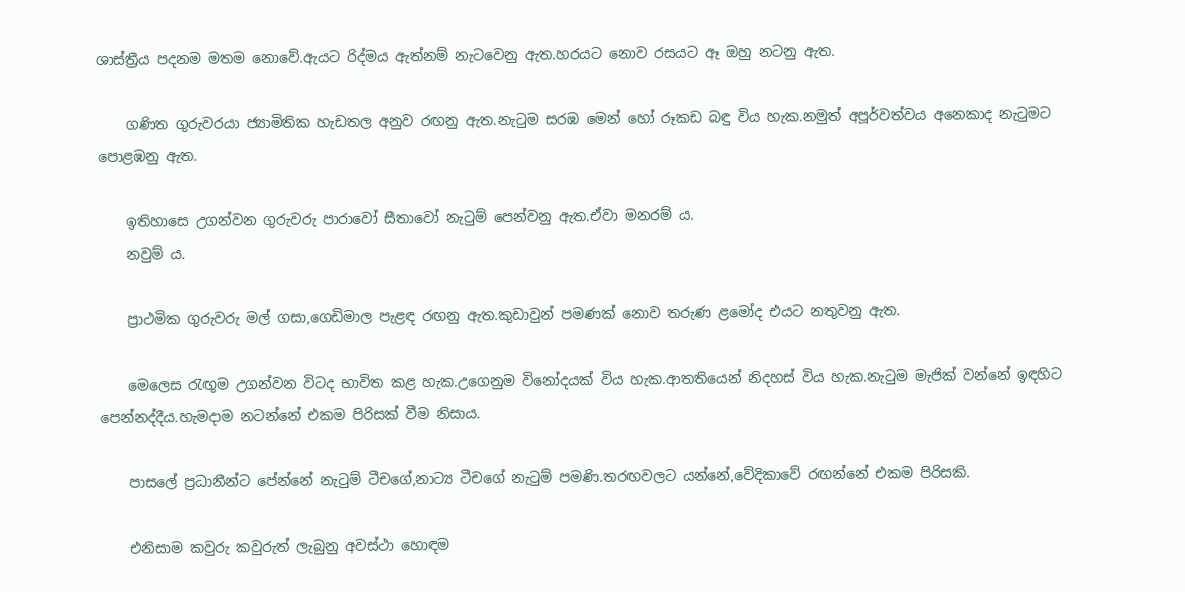ශාස්ත්‍රීය පදනම මතම නොවේ.ඇයට රිද්මය ඇත්නම් නැටවෙනු ඇත.හරයට නොව රසයට ඈ ඔහු නටනු ඇත.

    ගණිත ගුරුවරයා ජ්‍යාමිතික හැඩතල අනුව රඟනු ඇත.නැටුම සරඹ මෙන් හෝ රූකඩ බඳු විය හැක.නමුත් අපූර්වත්වය අනෙකාද නැටුමට පොළඹනු ඇත.

    ඉතිහාසෙ උගන්වන ගුරුවරු පාරාවෝ සීතාවෝ නැටුම් පෙන්වනු ඇත.ඒවා මනරම් ය.
    නවුම්‍ ය.

    ප්‍රාථමික ගුරුවරු මල් ගසා,ගෙඩිමාල පැළඳ රඟනු ඇත.කුඩාවුන් පමණක් නොව තරුණ ළමෝද එයට නතුවනු ඇත.

    මෙලෙස රැඟුම උගන්වන විටද භාවිත කළ හැක.උගෙනුම විනෝදයක් විය හැක.ආතතියෙන් නිදහස් විය හැක.නැටුම මැජික් වන්නේ ඉඳහිට පෙන්නද්දීය.හැමදාම නටන්නේ එකම පිරිසක් වීම නිසාය.

    පාසලේ ප්‍රධානීන්ට පේන්නේ නැටුම් ටීචගේ,නාට්‍ය ටීචගේ නැටුම් පමණි.තරඟවලට යන්නේ,වේදිකාවේ රඟන්නේ එකම පිරිසකි.

    එනිසාම කවුරු කවුරුත් ලැබුනු අවස්ථා හොඳම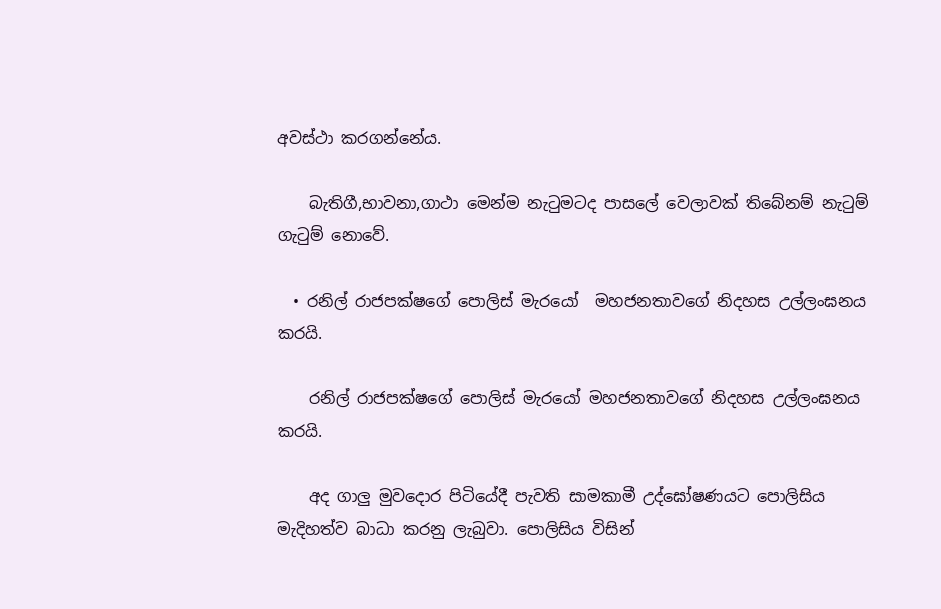අවස්ථා කරගන්නේය.

    බැතිගී,භාවනා,ගාථා මෙන්ම නැටුමටද පාසලේ වෙලාවක් තිබේනම් නැටුම් ගැටුම් නොවේ.

  • රනිල් රාජපක්ෂගේ පොලිස් මැරයෝ  මහජනතාවගේ නිදහස උල්ලංඝනය කරයි.

    රනිල් රාජපක්ෂගේ පොලිස් මැරයෝ මහජනතාවගේ නිදහස උල්ලංඝනය කරයි.

    අද ගාලු මුවදොර පිටියේදී පැවති සාමකාමී උද්ඝෝෂණයට පොලිසිය මැදිහත්ව බාධා කරනු ලැබුවා. පොලිසිය විසින්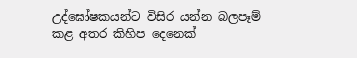උද්ඝෝෂකයන්ට විසිර යන්න බලපෑම් කළ අතර කිහිප දෙනෙක්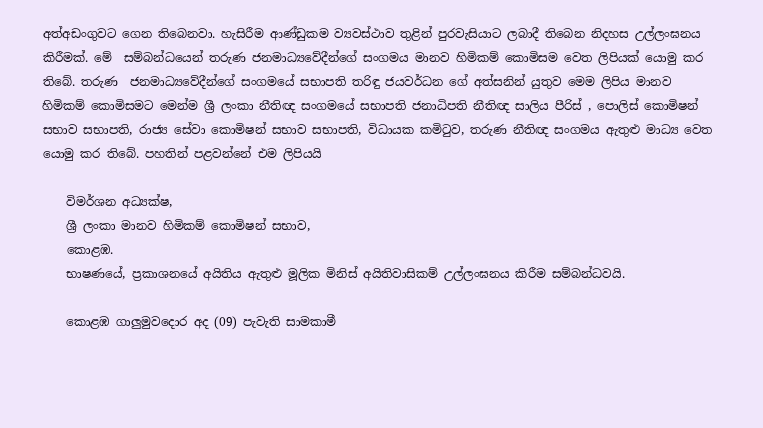අත්අඩංගුවට ගෙන තිබෙනවා. හැසිරීම ආණ්ඩුකම ව්‍යවස්ථාව තුළින් පුරවැසියාට ලබාදී තිබෙන නිදහස උල්ලංඝනය කිරීමක්. මේ  සම්බන්ධයෙන් තරුණ ජනමාධ්‍යවේදීන්ගේ සංගමය මානව හිමිකම් කොමිසම වෙත ලිපියක් යොමු කර තිබේ. තරුණ  ජනමාධ්‍යවේදීන්ගේ සංගමයේ සභාපති තරිඳු ජයවර්ධන ගේ අත්සනින් යුතුව මෙම ලිපිය මානව හිමිකම් කොමිසමට මෙන්ම ශ්‍රී ලංකා නීතිඥ සංගමයේ සභාපති ජනාධිපති නීතිඥ සාලිය පීරිස් , පොලිස් කොමිෂන් සභාව සභාපති, රාජ්‍ය සේවා කොමිෂන් සභාව සභාපති, විධායක කමිටුව, තරුණ නීතිඥ සංගමය ඇතුළු මාධ්‍ය වෙත යොමු කර තිබේ. පහතින් පළවන්නේ එම ලිපියයි

    විමර්ශන අධ්‍යක්ෂ,
    ශ්‍රී ලංකා මානව හිමිකම් කොමිෂන් සභාව,
    කොළඹ.
    භාෂණයේ, ප්‍රකාශනයේ අයිතිය ඇතුළු මූලික මිනිස් අයිතිවාසිකම් උල්ලංඝනය කිරීම සම්බන්ධවයි.

    කොළඹ ගාලුමුවදොර අද (09) පැවැති සාමකාමී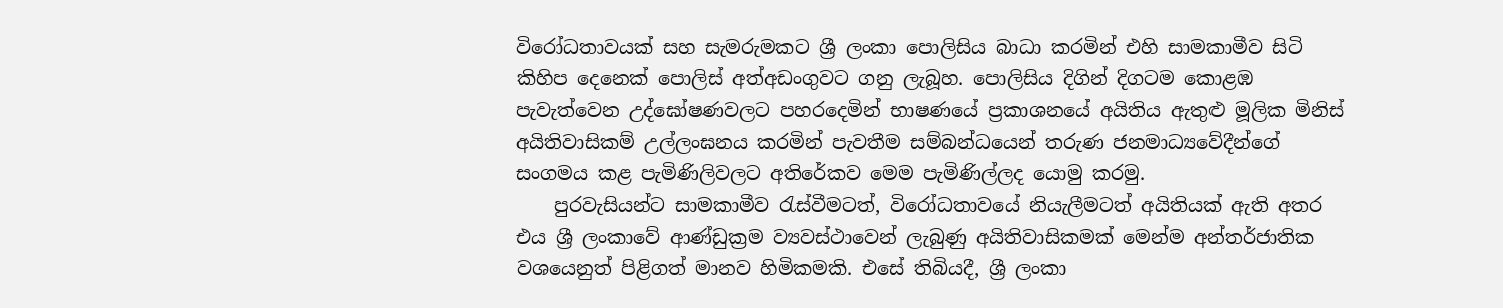විරෝධතාවයක් සහ සැමරුමකට ශ්‍රී ලංකා පොලිසිය බාධා කරමින් එහි සාමකාමීව සිටි කිහිප දෙනෙක් පොලිස් අත්අඩංගුවට ගනු ලැබූහ. පොලිසිය දිගින් දිගටම කොළඹ පැවැත්වෙන උද්ඝෝෂණවලට පහරදෙමින් භාෂණයේ ප්‍රකාශනයේ අයිතිය ඇතුළු මූලික මිනිස් අයිතිවාසිකම් උල්ලංඝනය කරමින් පැවතීම සම්බන්ධයෙන් තරුණ ජනමාධ්‍යවේදීන්ගේ සංගමය කළ පැමිණිලිවලට අතිරේකව මෙම පැමිණිල්ලද යොමු කරමු.
    පුරවැසියන්ට සාමකාමීව රැස්වීමටත්, විරෝධතාවයේ නියැලීමටත් අයිතියක් ඇති අතර එය ශ්‍රී ලංකාවේ ආණ්ඩුක්‍රම ව්‍යවස්ථාවෙන් ලැබුණු අයිතිවාසිකමක් මෙන්ම අන්තර්ජාතික වශයෙනුත් පිළිගත් මානව හිමිකමකි. එසේ තිබියදී, ශ්‍රී ලංකා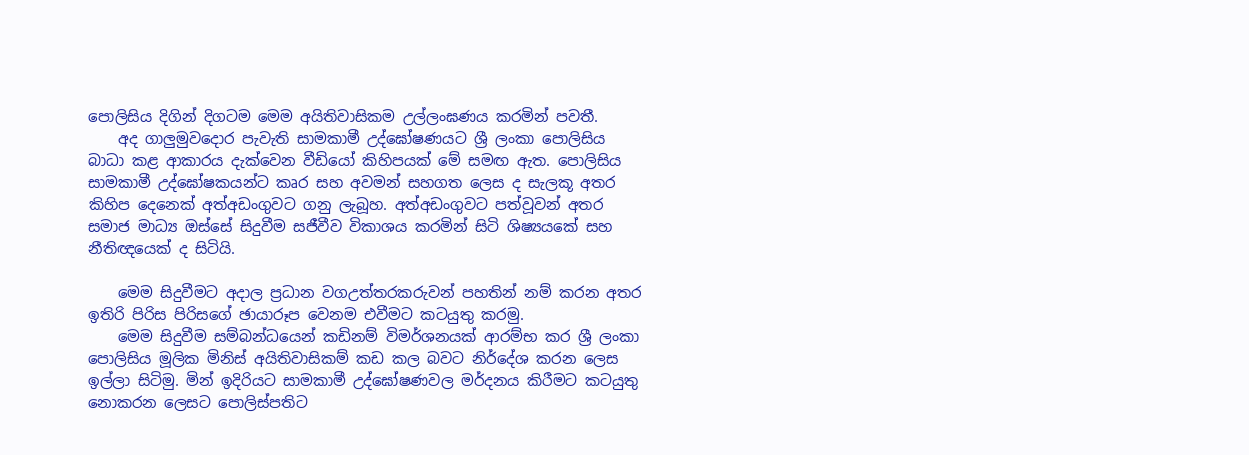පොලිසිය දිගින් දිගටම මෙම අයිතිවාසිකම උල්ලංඝණය කරමින් පවතී.
    අද ගාලුමුවදොර පැවැති සාමකාමී උද්ඝෝෂණයට ශ්‍රී ලංකා පොලිසිය බාධා කළ ආකාරය දැක්වෙන වීඩියෝ කිහිපයක් මේ සමඟ ඇත. පොලිසිය සාමකාමී උද්ඝෝෂකයන්ට කෘර සහ අවමන් සහගත ලෙස ද සැලකූ අතර කිහිප දෙනෙක් අත්අඩංගුවට ගනු ලැබූහ. අත්අඩංගුවට පත්වූවන් අතර සමාජ මාධ්‍ය ඔස්සේ සිදුවීම සජීවීව විකාශය කරමින් සිටි ශිෂ්‍යයකේ සහ නීතිඥයෙක් ද සිටියි.

    මෙම සිදුවීමට අදාල ප්‍රධාන වගඋත්තරකරුවන් පහතින් නම් කරන අතර ඉතිරි පිරිස පිරිසගේ ඡායාරූප වෙනම එවීමට කටයුතු කරමු.
    මෙම සිදුවීම සම්බන්ධයෙන් කඩිනම් විමර්ශනයක් ආරම්භ කර ශ්‍රී ලංකා පොලිසිය මූලික මිනිස් අයිතිවාසිකම් කඩ කල බවට නිර්දේශ කරන ලෙස ඉල්ලා සිටිමු. මින් ඉදිරියට සාමකාමී උද්ඝෝෂණවල මර්දනය කිරීමට කටයුතු නොකරන ලෙසට පොලිස්පතිට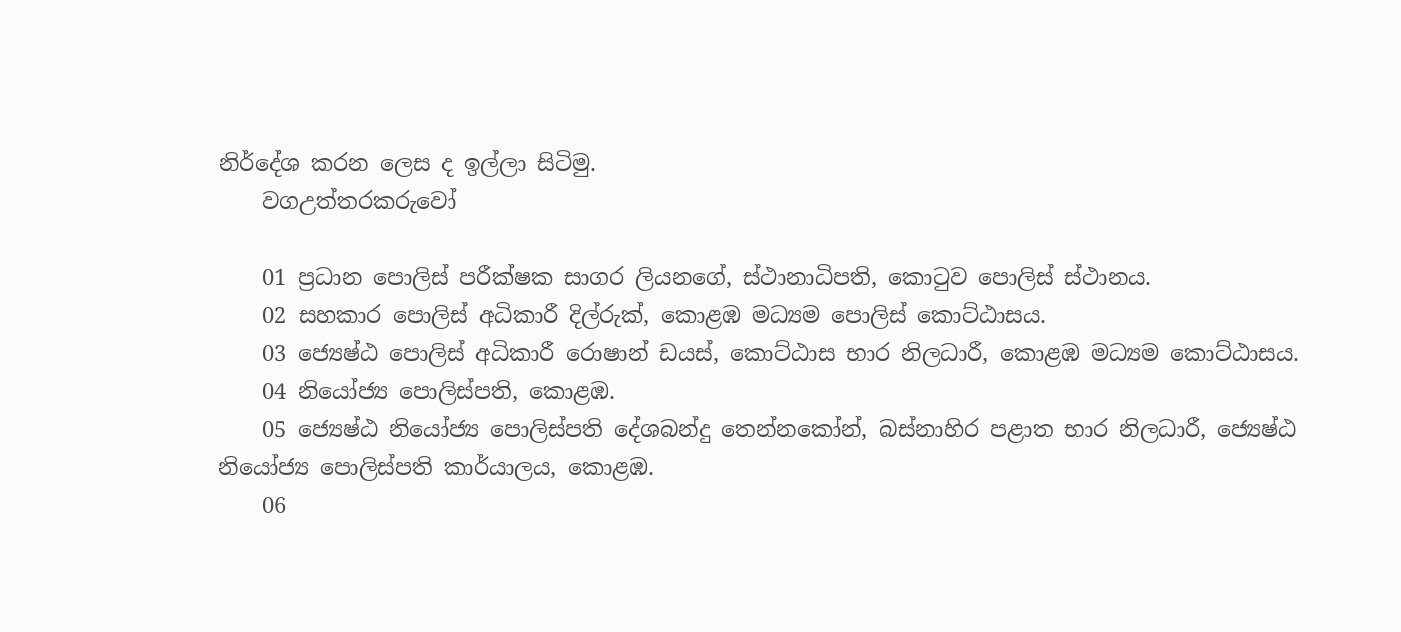නිර්දේශ කරන ලෙස ද ඉල්ලා සිටිමු.
    වගඋත්තරකරුවෝ

    01 ප්‍රධාන පොලිස් පරීක්ෂක සාගර ලියනගේ, ස්ථානාධිපති, කොටුව පොලිස් ස්ථානය.
    02 සහකාර පොලිස් අධිකාරී දිල්රුක්, කොළඹ මධ්‍යම පොලිස් කොට්ඨාසය.
    03 ජ්‍යෙෂ්ඨ පොලිස් අධිකාරී රොෂාන් ඩයස්, කොට්ඨාස භාර නිලධාරී, කොළඹ මධ්‍යම කොට්ඨාසය.
    04 නියෝජ්‍ය පොලිස්පති, කොළඹ.
    05 ජ්‍යෙෂ්ඨ නියෝජ්‍ය පොලිස්පති දේශබන්දු තෙන්නකෝන්, බස්නාහිර පළාත භාර නිලධාරී, ජ්‍යෙෂ්ඨ නියෝජ්‍ය පොලිස්පති කාර්යාලය, කොළඹ.
    06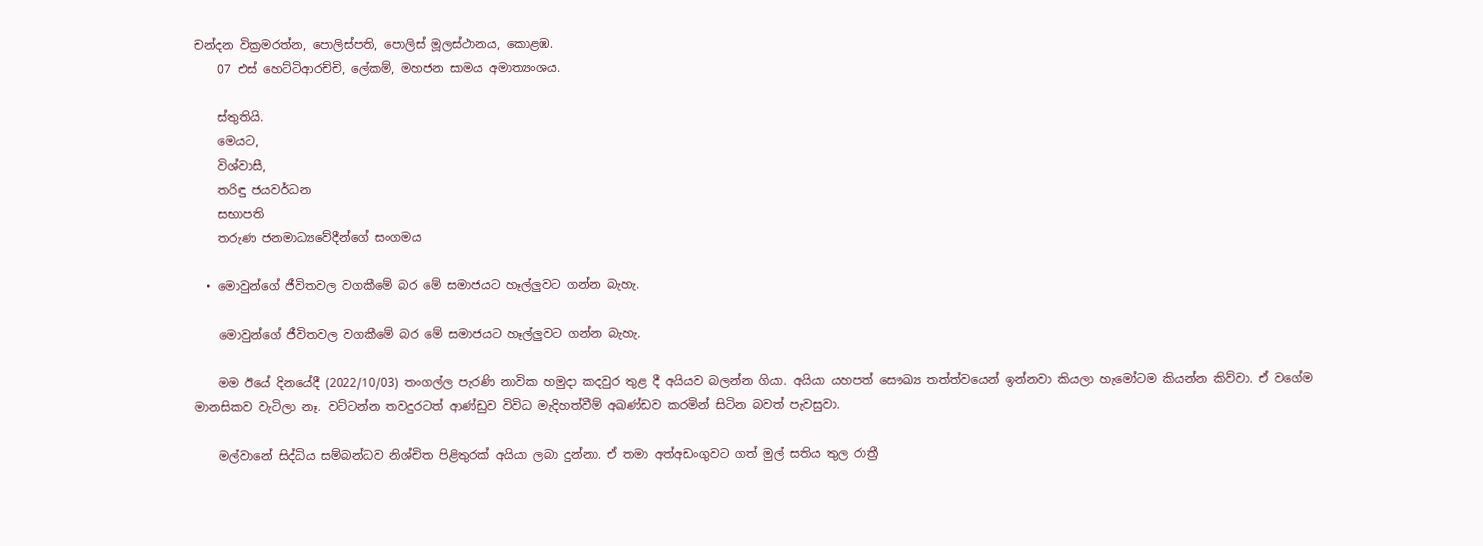චන්දන වික්‍රමරත්න, පොලිස්පති, පොලිස් මූලස්ථානය, කොළඹ.
    07 එස් හෙට්ටිආරච්චි, ලේකම්, මහජන සාමය අමාත්‍යංශය.

    ස්තුතියි.
    මෙයට,
    විශ්වාසී,
    තරිඳු ජයවර්ධන
    සභාපති
    තරුණ ජනමාධ්‍යවේදීන්ගේ සංගමය

  • මොවුන්ගේ ජීවිතවල වගකීමේ බර මේ සමාජයට හෑල්ලුවට ගන්න බැහැ.

    මොවුන්ගේ ජීවිතවල වගකීමේ බර මේ සමාජයට හෑල්ලුවට ගන්න බැහැ.

    මම ඊයේ දිනයේදී (2022/10/03) තංගල්ල පැරණි නාවික හමුදා කදවුර තුළ දී අයියව බලන්න ගියා. අයියා යහපත් සෞඛ්‍ය තත්ත්වයෙන් ඉන්නවා කියලා හැමෝටම කියන්න කිව්වා. ඒ වගේම මානසිකව වැටිලා නෑ. වට්ටන්න තවදුරටත් ආණ්ඩුව විවිධ මැදිහත්වීම් අඛණ්ඩව කරමින් සිටින බවත් පැවසුවා.

    මල්වානේ සිද්ධිය සම්බන්ධව නිශ්චිත පිළිතුරක් අයියා ලබා දුන්නා. ඒ තමා අත්අඩංගුවට ගත් මුල් සතිය තුල රාත්‍රී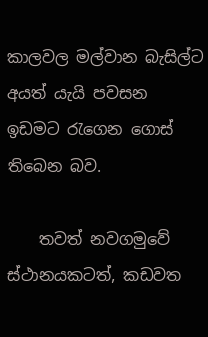කාලවල මල්වාන බැසිල්ට අයත් යැයි පවසන ඉඩමට රැගෙන ගොස් තිබෙන බව.

    තවත් නවගමුවේ ස්ථානයකටත්, කඩවත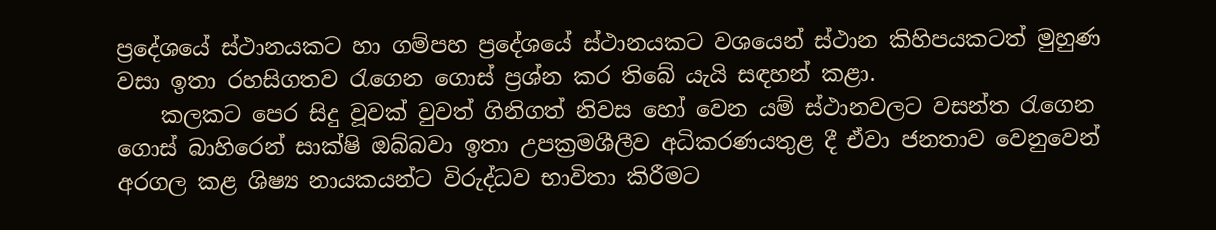ප්‍රදේශයේ ස්ථානයකට හා ගම්පහ ප්‍රදේශයේ ස්ථානයකට වශයෙන් ස්ථාන කිහිපයකටත් මුහුණ වසා ඉතා රහසිගතව රැගෙන ගොස් ප්‍රශ්න කර තිබේ යැයි සඳහන් කළා.
    කලකට පෙර සිදු වූවක් වුවත් ගිනිගත් නිවස හෝ වෙන යම් ස්ථානවලට වසන්ත රැගෙන ගොස් බාහිරෙන් සාක්ෂි ඔබ්බවා ඉතා උපක්‍රමශීලීව අධිකරණයතුළ දී ඒවා ජනතාව වෙනුවෙන් අරගල කළ ශිෂ්‍ය නායකයන්ට විරුද්ධව භාවිතා කිරීමට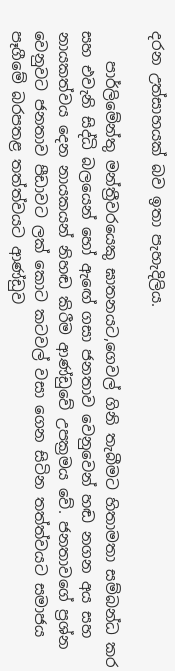දරන උත්සාහයක් බව ඉතා පැහැදිලිය.

    පාර්ලිමේන්තු මන්ත්‍රීවරයෙකු ඝාතනයට,ගෙවල් ගිනි තැබීමට හිතාමතා සම්බන්ධ කර සහ එවැනි සිද්ධි බලයෙන් හෝ ඇඟේ ගසා ජනතාව වෙනුවෙන් හඬ නගන අය සහ නායකත්වය දෙන නායකයන් නිහඬ කිරීම ආණ්ඩුවේ උපක්‍රමය වේ. ජනතාවගේ ප්‍රශ්න වෙනුවට ජනතාව පීඩාවට ලක් කොට කටවල් වසා ගෙන සිටින තත්ත්වයට සමාජය පෑගීමේ බරපතළ තත්ත්වයට ආණ්ඩුව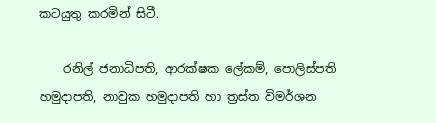කටයුතු කරමින් සිටී.

    රනිල් ජනාධිපති, ආරක්ෂක ලේකම්, පොලිස්පති හමුදාපති, නාවුක හමුදාපති හා ත්‍රස්ත විමර්ශන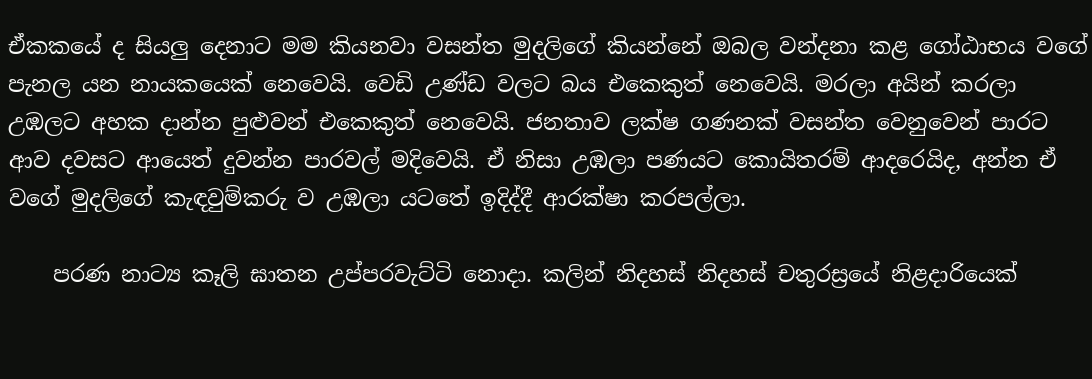ඒකකයේ ද සියලු දෙනාට මම කියනවා වසන්ත මුදලිගේ කියන්නේ ඔබල වන්දනා කළ ගෝඨාභය වගේ පැනල යන නායකයෙක් නෙවෙයි. වෙඩි උණ්ඩ වලට බය එකෙකුත් නෙවෙයි. මරලා අයින් කරලා උඹලට අහක දාන්න පුළුවන් එකෙකුත් නෙවෙයි. ජනතාව ලක්ෂ ගණනක් වසන්ත වෙනුවෙන් පාරට ආව දවසට ආයෙත් දුවන්න පාරවල් මදිවෙයි. ඒ නිසා උඹලා පණයට කොයිතරම් ආදරෙයිද, අන්න ඒ වගේ මුදලිගේ කැඳවුම්කරු ව උඹලා යටතේ ඉදිද්දී ආරක්ෂා කරපල්ලා.

    පරණ නාට්‍ය කෑලි ඝාතන උප්පරවැට්ටි නොදා. කලින් නිදහස් නිදහස් චතුරස්‍රයේ නිළදාරියෙක්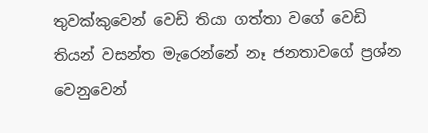තුවක්කුවෙන් වෙඩි තියා ගත්තා වගේ වෙඩි තියන් වසන්ත මැරෙන්නේ නෑ ජනතාවගේ ප්‍රශ්න වෙනුවෙන්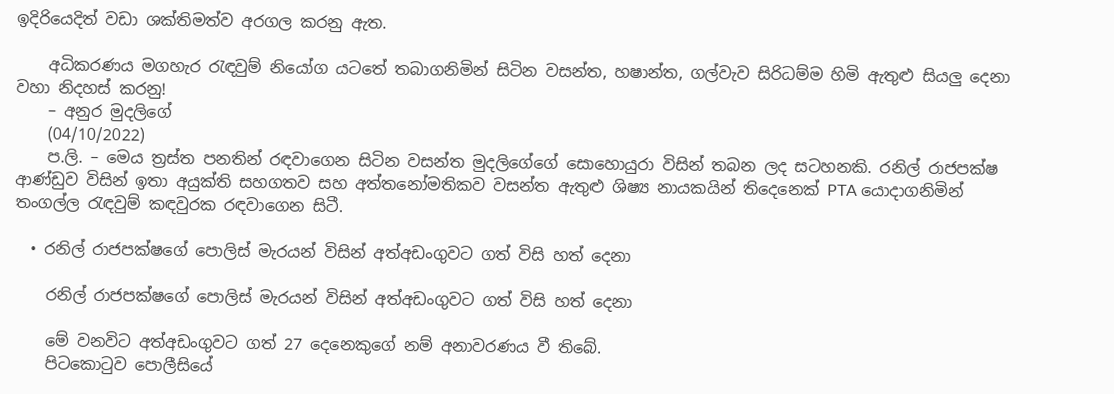ඉදිරියෙදිත් වඩා ශක්තිමත්ව අරගල කරනු ඇත.

    අධිකරණය මගහැර රැඳවුම් නියෝග යටතේ තබාගනිමින් සිටින වසන්ත, හෂාන්ත, ගල්වැව සිරිධම්ම හිමි ඇතුළු සියලු දෙනා වහා නිදහස් කරනු!
    – අනුර මුදලිගේ
    (04/10/2022)
    ප.ලි. – මෙය ත්‍රස්ත පනතින් රඳවාගෙන සිටින වසන්ත මුදලිගේගේ සොහොයුරා විසින් තබන ලද සටහනකි. රනිල් රාජපක්ෂ ආණ්ඩුව විසින් ඉතා අයුක්ති සහගතව සහ අත්තනෝමතිකව වසන්ත ඇතුළු ශිෂ්‍ය නායකයින් තිදෙනෙක් PTA යොදාගනිමින් තංගල්ල රැඳවුම් කඳවුරක රඳවාගෙන සිටී.

  • රනිල් රාජපක්ෂගේ පොලිස් මැරයන් විසින් අත්අඩංගුවට ගත් විසි හත් දෙනා

    රනිල් රාජපක්ෂගේ පොලිස් මැරයන් විසින් අත්අඩංගුවට ගත් විසි හත් දෙනා

    මේ වනවිට අත්අඩංගුවට ගත් 27 දෙනෙකුගේ නම් අනාවරණය වී තිබේ.
    පිටකොටුව පොලීසියේ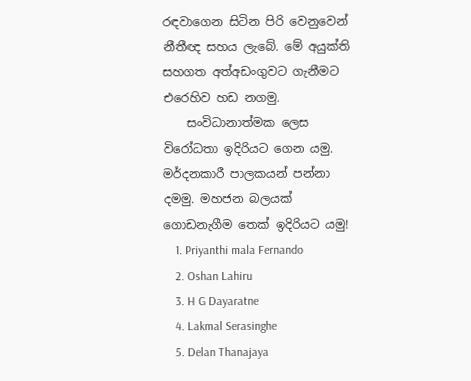රඳවාගෙන සිටින පිරි වෙනුවෙන් නීතීඥ සහය ලැබේ. මේ අයුක්ති සහගත අත්අඩංගුවට ගැනීමට එරෙහිව හඩ නගමු.
    සංවිධානාත්මක ලෙස විරෝධතා ඉදිරියට ගෙන යමු. මර්දනකාරී පාලකයන් පන්නා දමමු. මහජන බලයක් ගොඩනැගීම තෙක් ඉදිරියට යමු!
    1. Priyanthi mala Fernando
    2. Oshan Lahiru
    3. H G Dayaratne
    4. Lakmal Serasinghe
    5. Delan Thanajaya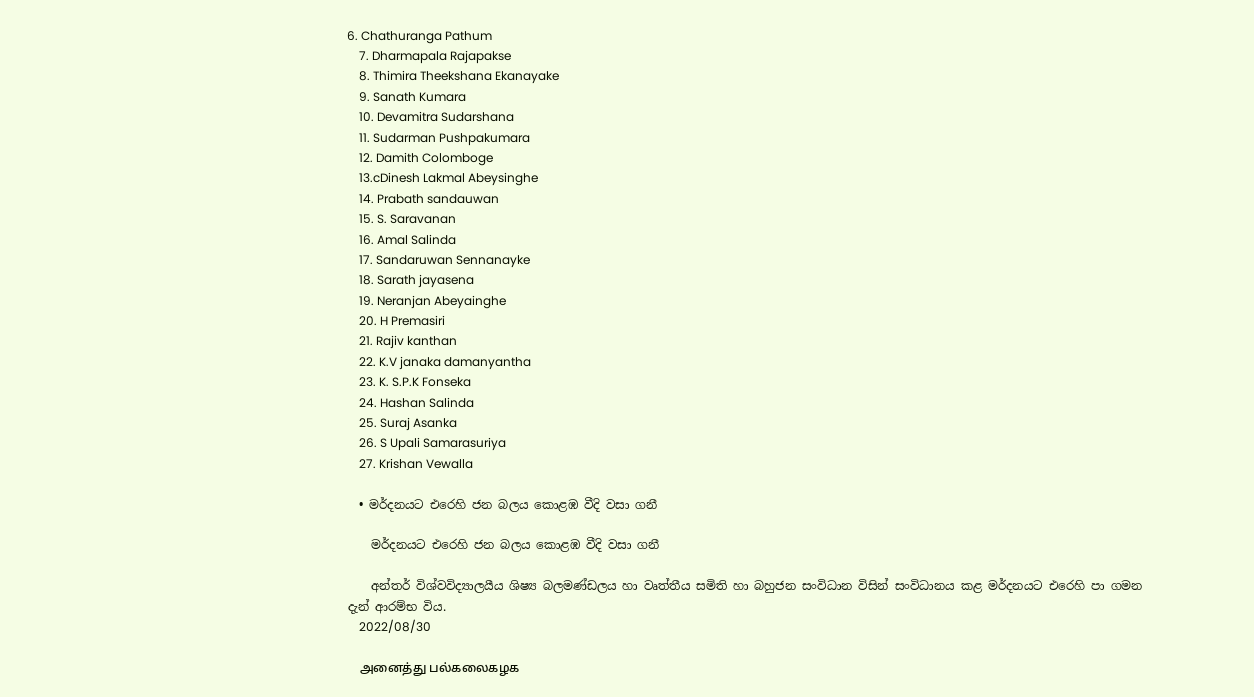6. Chathuranga Pathum
    7. Dharmapala Rajapakse
    8. Thimira Theekshana Ekanayake
    9. Sanath Kumara
    10. Devamitra Sudarshana
    11. Sudarman Pushpakumara
    12. Damith Colomboge
    13.cDinesh Lakmal Abeysinghe
    14. Prabath sandauwan
    15. S. Saravanan
    16. Amal Salinda
    17. Sandaruwan Sennanayke
    18. Sarath jayasena
    19. Neranjan Abeyainghe
    20. H Premasiri
    21. Rajiv kanthan
    22. K.V janaka damanyantha
    23. K. S.P.K Fonseka
    24. Hashan Salinda
    25. Suraj Asanka
    26. S Upali Samarasuriya
    27. Krishan Vewalla

  • මර්දනයට එරෙහි ජන බලය කොළඹ වීදි වසා ගනී

    මර්දනයට එරෙහි ජන බලය කොළඹ වීදි වසා ගනී

    අන්තර් විශ්වවිද්‍යාලයීය ශිෂ්‍ය බලමණ්ඩලය හා වෘත්තීය සමිති හා බහුජන සංවිධාන විසින් සංවිධානය කළ මර්දනයට එරෙහි පා ගමන දැන් ආරම්භ විය.
    2022/08/30

    அனைத்து பல்கலைகழக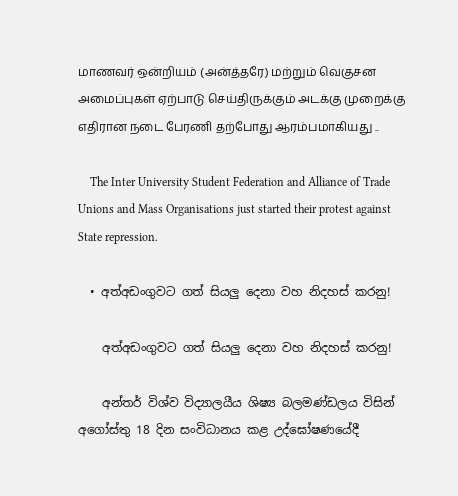மாணவர் ஒன்றியம் (அன்த்தரே) மற்றும் வெகுசன அமைப்புகள் ஏற்பாடு செய்திருக்கும் அடக்கு முறைக்கு எதிரான நடை பேரணி தற்போது ஆரம்பமாகியது ..

    The Inter University Student Federation and Alliance of Trade Unions and Mass Organisations just started their protest against State repression.

  • අත්අඩංගුවට ගත් සියලු දෙනා වහ නිදහස් කරනු!

    අත්අඩංගුවට ගත් සියලු දෙනා වහ නිදහස් කරනු!

    අන්තර් විශ්ව විද්‍යාලයීය ශිෂ්‍ය බලමණ්ඩලය විසින් අගෝස්තු 18 දින සංවිධානය කළ උද්ඝෝෂණයේදී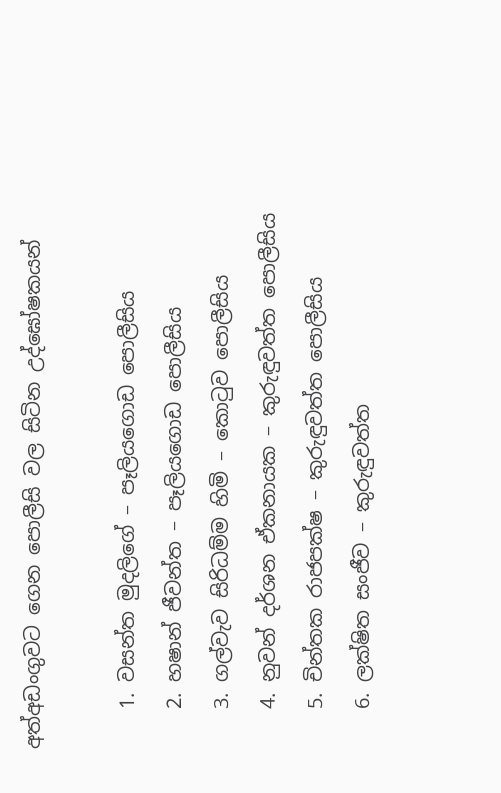අත්අඩංගුවට ගෙන පොලීසි වල සිටින උද්ඝෝෂකයන්

    1. වසන්ත මුදලිගේ – පෑලියගොඩ පොලීසිය
    2. හෂාන් ජීවන්ත – පෑලියගොඩ පොලීසිය
    3. ගල්වැව සිරිධම්ම හිමි – කොටුව පොලීසිය
    4. නුවන් දර්ශන ඒකනායක – කුරුඳුවත්ත පොලීසිය
    5. චින්තක රාජපක්ෂ – කුරුඳුවත්ත පොලීසිය
    6. ලක්ෂිත සංජීව – කුරුඳුවත්ත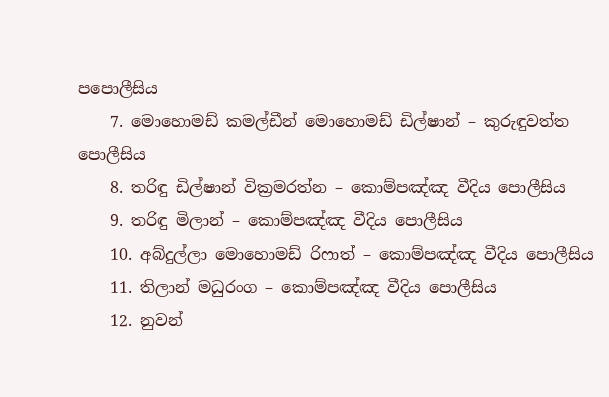පපොලීසිය
    7. මොහොමඩ් කමල්ඩීන් මොහොමඩ් ඩිල්ෂාන් – කුරුඳුවත්ත පොලීසිය
    8. තරිඳු ඩිල්ෂාන් වික්‍රමරත්න – කොම්පඤ්ඤ වීදිය පොලීසිය
    9. තරිඳු මිලාන් – කොම්පඤ්ඤ වීදිය පොලීසිය
    10. අබ්දුල්ලා මොහොමඩ් රිෆාත් – කොම්පඤ්ඤ වීදිය පොලීසිය
    11. තිලාන් මධුරංග – කොම්පඤ්ඤ වීදිය පොලීසිය
    12. නුවන්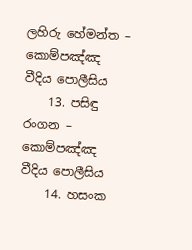ලහිරු හේමන්ත – කොම්පඤ්ඤ වීදිය පොලීසිය
    13. පසිඳු රංගන – කොම්පඤ්ඤ වීදිය පොලීසිය
    14. හසංක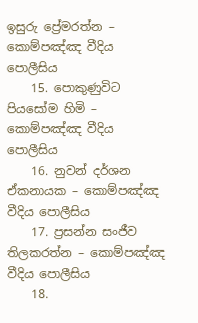ඉසුරු ප්‍රේමරත්න – කොම්පඤ්ඤ වීදිය පොලීසිය
    15. පොකුණුවිට පියසෝම හිමි – කොම්පඤ්ඤ වීදිය පොලීසිය
    16. නුවන් දර්ශන ඒකනායක – කොම්පඤ්ඤ වීදිය පොලීසිය
    17. ප්‍රසන්න සංජීව තිලකරත්න – කොම්පඤ්ඤ වීදිය පොලීසිය
    18.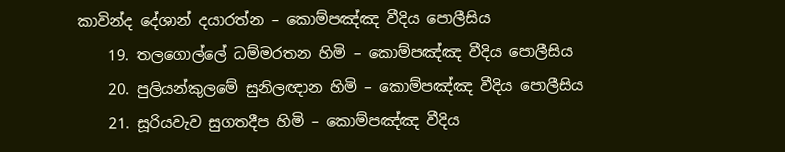කාවින්ද දේශාන් දයාරත්න – කොම්පඤ්ඤ වීදිය පොලීසිය
    19. තලගොල්ලේ ධම්මරතන හිමි – කොම්පඤ්ඤ වීදිය පොලීසිය
    20. පුලියන්කුලමේ සුනිලඥාන හිමි – කොම්පඤ්ඤ වීදිය පොලීසිය
    21. සූරියවැව සුගතදීප හිමි – කොම්පඤ්ඤ වීදිය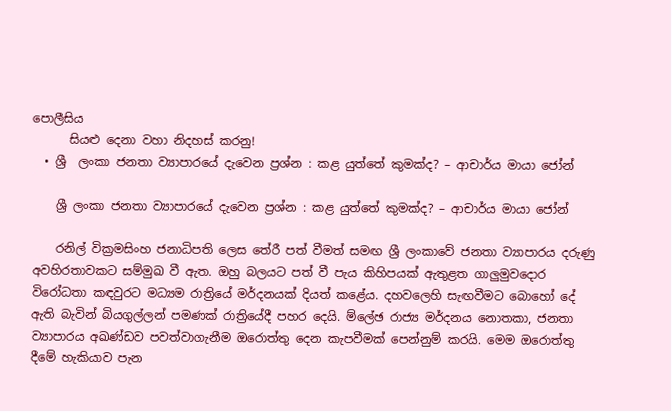පොලීසිය
      සියළු දෙනා වහා නිදහස් කරනු!
  • ශ්‍රී  ලංකා ජනතා ව්‍යාපාරයේ දැවෙන ප්‍රශ්න : කළ යුත්තේ කුමක්ද? – ආචාර්ය මායා ජෝන්

    ශ්‍රී ලංකා ජනතා ව්‍යාපාරයේ දැවෙන ප්‍රශ්න : කළ යුත්තේ කුමක්ද? – ආචාර්ය මායා ජෝන්

    රනිල් වික්‍රමසිංහ ජනාධිපති ලෙස තේරී පත් වීමත් සමඟ ශ්‍රී ලංකාවේ ජනතා ව්‍යාපාරය දරුණු අවහිරතාවකට සම්මුඛ වී ඇත. ඔහු බලයට පත් වී පැය කිහිපයක් ඇතුළත ගාලුමුවදොර විරෝධතා කඳවුරට මධ්‍යම රාත්‍රියේ මර්දනයක් දියත් කළේය. දහවලෙහි සැඟවීමට බොහෝ දේ ඇති බැවින් බියගුල්ලන් පමණක් රාත්‍රියේදී පහර දෙයි. ම්ලේඡ රාජ්‍ය මර්දනය නොතකා, ජනතා ව්‍යාපාරය අඛණ්ඩව පවත්වාගැනීම ඔරොත්තු දෙන කැපවීමක් පෙන්නුම් කරයි. මෙම ඔරොත්තු දීමේ හැකියාව පැන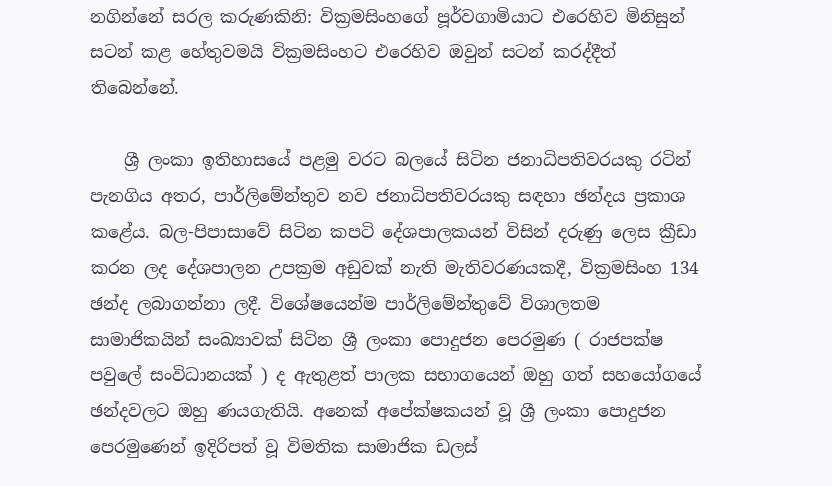නගින්නේ සරල කරුණකිනි: වික්‍රමසිංහගේ පූර්වගාමියාට එරෙහිව මිනිසුන් සටන් කළ හේතුවමයි වික්‍රමසිංහට එරෙහිව ඔවුන් සටන් කරද්දීත් තිබෙන්නේ.

    ශ්‍රී ලංකා ඉතිහාසයේ පළමු වරට බලයේ සිටින ජනාධිපතිවරයකු රටින් පැනගිය අතර, පාර්ලිමේන්තුව නව ජනාධිපතිවරයකු සඳහා ඡන්දය ප්‍රකාශ කළේය. බල-පිපාසාවේ සිටින කපටි දේශපාලකයන් විසින් දරුණු ලෙස ක්‍රීඩා කරන ලද දේශපාලන උපක්‍රම අඩුවක් නැති මැතිවරණයකදී, වික්‍රමසිංහ 134 ඡන්ද ලබාගන්නා ලදී. විශේෂයෙන්ම පාර්ලිමේන්තුවේ විශාලතම සාමාජිකයින් සංඛ්‍යාවක් සිටින ශ්‍රී ලංකා පොදුජන පෙරමුණ ( රාජපක්ෂ පවුලේ සංවිධානයක් ) ද ඇතුළත් පාලක සභාගයෙන් ඔහු ගත් සහයෝගයේ ඡන්දවලට ඔහු ණයගැතියි. අනෙක් අපේක්ෂකයන් වූ ශ්‍රී ලංකා පොදුජන පෙරමුණෙන් ඉදිරිපත් වූ විමතික සාමාජික ඩලස්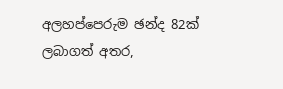අලහප්පෙරුම ඡන්ද 82ක් ලබාගත් අතර,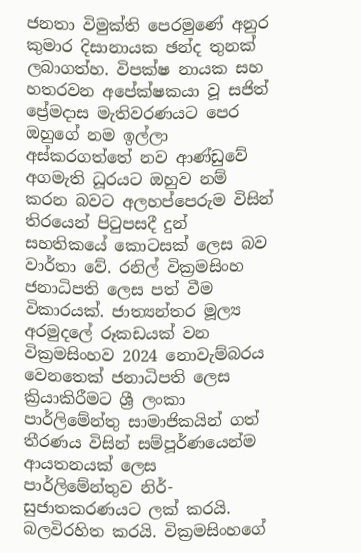ජනතා විමුක්ති පෙරමුණේ අනුර කුමාර දිසානායක ඡන්ද තුනක් ලබාගත්හ. විපක්ෂ නායක සහ හතරවන අපේක්ෂකයා වූ සජිත් ප්‍රේමදාස මැතිවරණයට පෙර ඔහුගේ නම ඉල්ලා අස්කරගත්තේ නව ආණ්ඩුවේ අගමැති ධූරයට ඔහුව නම් කරන බවට අලහප්පෙරුම විසින් තිරයෙන් පිටුපසදී දුන් සහතිකයේ කොටසක් ලෙස බව වාර්තා වේ. රනිල් වික්‍රමසිංහ ජනාධිපති ලෙස පත් වීම විකාරයක්. ජාත්‍යන්තර මූල්‍ය අරමුදලේ රූකඩයක් වන වික්‍රමසිංහව 2024 නොවැම්බරය වෙනතෙක් ජනාධිපති ලෙස ක්‍රියාකිරීමට ශ්‍රී ලංකා පාර්ලිමේන්තු සාමාජිකයින් ගත් තීරණය විසින් සම්පූර්ණයෙන්ම ආයතනයක් ලෙස පාර්ලිමේන්තුව නිර්-සුජාතකරණයට ලක් කරයි. බලවිරහිත කරයි. වික්‍රමසිංහගේ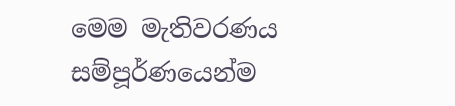මෙම මැතිවරණය සම්පූර්ණයෙන්ම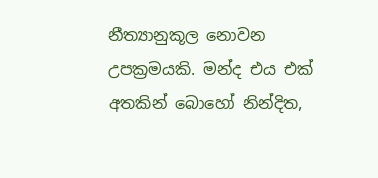නීත්‍යානුකූල නොවන උපක්‍රමයකි. මන්ද එය එක් අතකින් බොහෝ නින්දිත,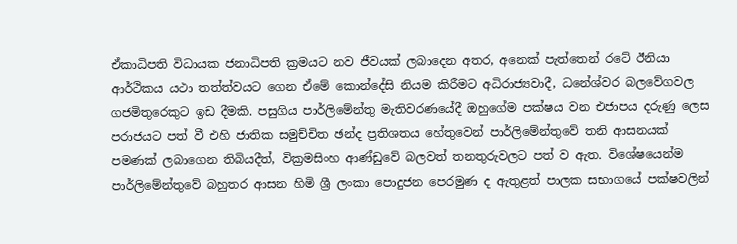ඒකාධිපති විධායක ජනාධිපති ක්‍රමයට නව ජීවයක් ලබාදෙන අතර, අනෙක් පැත්තෙන් රටේ ඊනියා ආර්ථිකය යථා තත්ත්වයට ගෙන ඒමේ කොන්දේසි නියම කිරීමට අධිරාජ්‍යවාදී, ධනේශ්වර බලවේගවල ගජමිතුරෙකුට ඉඩ දීමකි. පසුගිය පාර්ලිමේන්තු මැතිවරණයේදී ඔහුගේම පක්ෂය වන එජාපය දරුණු ලෙස පරාජයට පත් වී එහි ජාතික සමුච්චිත ඡන්ද ප්‍රතිශතය හේතුවෙන් පාර්ලිමේන්තුවේ තනි ආසනයක් පමණක් ලබාගෙන තිබියදීත්, වික්‍රමසිංහ ආණ්ඩුවේ බලවත් තනතුරුවලට පත් ව ඇත. විශේෂයෙන්ම පාර්ලිමේන්තුවේ බහුතර ආසන හිමි ශ්‍රී ලංකා පොදුජන පෙරමුණ ද ඇතුළත් පාලක සභාගයේ පක්ෂවලින්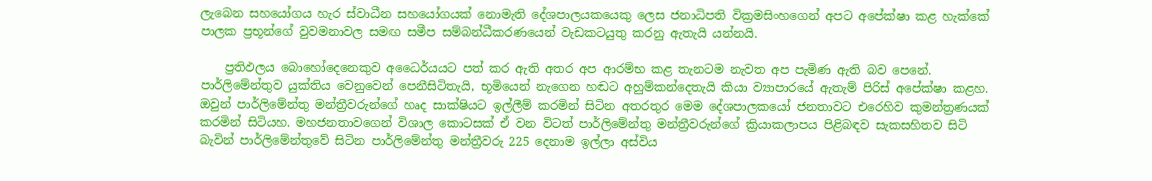ලැබෙන සහයෝගය හැර ස්වාධීන සහයෝගයක් නොමැති දේශපාලයකයෙකු ලෙස ජනාධිපති වික්‍රමසිංහගෙන් අපට අපේක්ෂා කළ හැක්කේ  පාලක ප්‍රභූන්ගේ වුවමනාවල සමඟ සමීප සම්බන්ධීකරණයෙන් වැඩකටයුතු කරනු ඇතැයි යන්නයි.

    ප්‍රතිඵලය බොහෝදෙනෙකුව අධෛර්යයට පත් කර ඇති අතර අප ආරම්භ කළ තැනටම නැවත අප පැමිණ ඇති බව පෙනේ. පාර්ලිමේන්තුව යුක්තිය වෙනුවෙන් පෙනීසිටිතැයි, භූමියෙන් නැගෙන හඬට අහුම්කන්දෙතැයි කියා ව්‍යාපාරයේ ඇතැම් පිරිස් අපේක්ෂා කළහ. ඔවුන් පාර්ලිමේන්තු මන්ත්‍රීවරුන්ගේ හෘද සාක්ෂියට ඉල්ලීම් කරමින් සිටින අතරතුර මෙම දේශපාලකයෝ ජනතාවට එරෙහිව කුමන්ත්‍රණයක් කරමින් සිටියහ. මහජනතාවගෙන් විශාල කොටසක් ඒ වන විටත් පාර්ලිමේන්තු මන්ත්‍රීවරුන්ගේ ක්‍රියාකලාපය පිළිබඳව සැකසහිතව සිටි බැවින් පාර්ලිමේන්තුවේ සිටින පාර්ලිමේන්තු මන්ත්‍රීවරු 225 දෙනාම ඉල්ලා අස්විය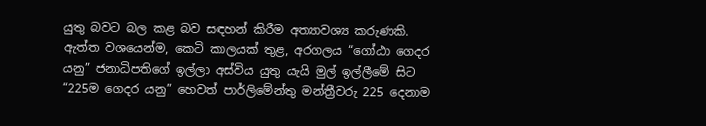යුතු බවට බල කළ බව සඳහන් කිරීම අත්‍යාවශ්‍ය කරුණකි. ඇත්ත වශයෙන්ම, කෙටි කාලයක් තුළ, අරගලය “ගෝඨා ගෙදර යනු” ජනාධිපතිගේ ඉල්ලා අස්විය යුතු යැයි මුල් ඉල්ලීමේ සිට “225ම ගෙදර යනු” හෙවත් පාර්ලිමේන්තු මන්ත්‍රීවරු 225 දෙනාම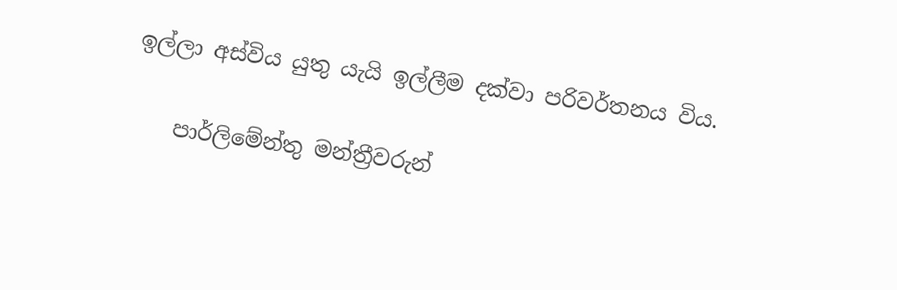ඉල්ලා අස්විය යුතු යැයි ඉල්ලීම දක්වා පරිවර්තනය විය.

    පාර්ලිමේන්තු මන්ත්‍රීවරුන්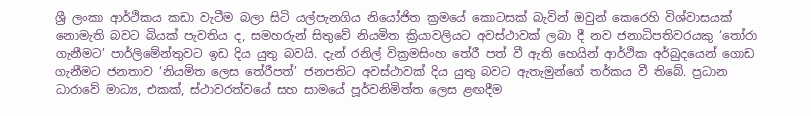ශ්‍රී ලංකා ආර්ථිකය කඩා වැටීම බලා සිටි යල්පැනගිය නියෝජිත ක්‍රමයේ කොටසක් බැවින් ඔවුන් කෙරෙහි විශ්වාසයක් නොමැති බවට බියක් පැවතිය ද, සමහරුන් සිතුවේ නියමිත ක්‍රියාවලියට අවස්ථාවක් ලබා දී නව ජනාධිපතිවරයකු ‘තෝරා ගැනීමට’ පාර්ලිමේන්තුවට ඉඩ දිය යුතු බවයි. දැන් රනිල් වික්‍රමසිංහ තේරී පත් වී ඇති හෙයින් ආර්ථික අර්බුදයෙන් ගොඩ ගැනීමට ජනතාව ‘නියමිත ලෙස තේරීපත්’ ජනපතිට අවස්ථාවක් දිය යුතු බවට ඇතැමුන්ගේ තර්කය වී තිබේ. ප්‍රධාන ධාරාවේ මාධ්‍ය, එකක්, ස්ථාවරත්වයේ සහ සාමයේ පූර්වනිමිත්ත ලෙස ළඟදීම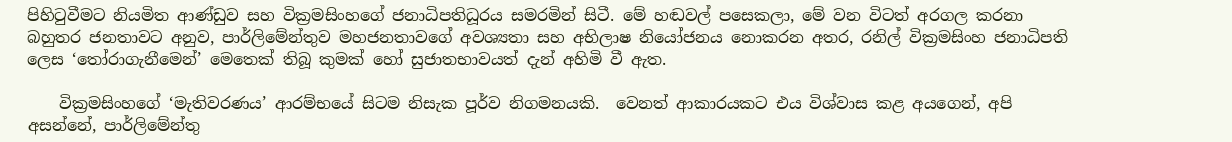පිහිටුවීමට නියමිත ආණ්ඩුව සහ වික්‍රමසිංහගේ ජනාධිපතිධූරය සමරමින් සිටී. මේ හඬවල් පසෙකලා, මේ වන විටත් අරගල කරනා බහුතර ජනතාවට අනුව, පාර්ලිමේන්තුව මහජනතාවගේ අවශ්‍යතා සහ අභිලාෂ නියෝජනය නොකරන අතර, රනිල් වික්‍රමසිංහ ජනාධිපති ලෙස ‘තෝරාගැනීමෙන්’ මෙතෙක් තිබූ කුමක් හෝ සුජාතභාවයත් දැන් අහිමි වී ඇත.

    වික්‍රමසිංහගේ ‘මැතිවරණය’ ආරම්භයේ සිටම නිසැක පූර්ව නිගමනයකි.  වෙනත් ආකාරයකට එය විශ්වාස කළ අයගෙන්, අපි අසන්නේ, පාර්ලිමේන්තු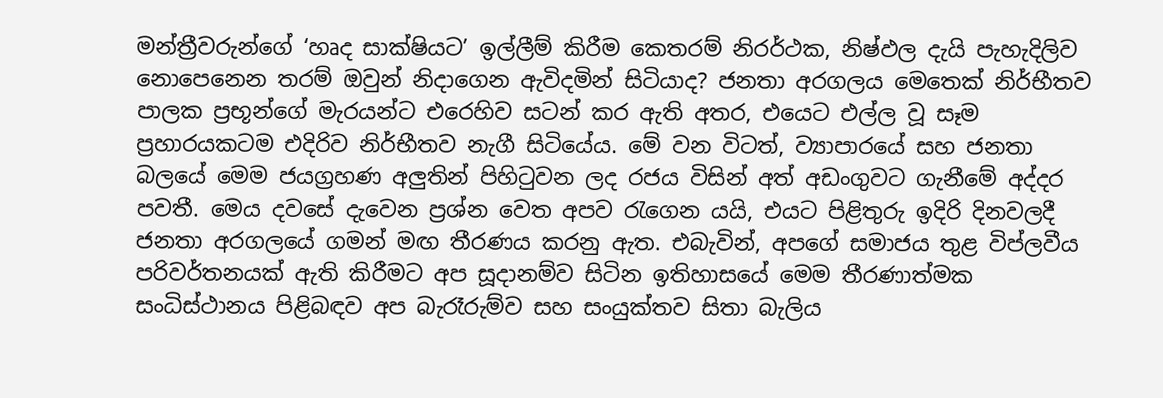මන්ත්‍රීවරුන්ගේ ‘හෘද සාක්ෂියට’ ඉල්ලීම් කිරීම කෙතරම් නිරර්ථක, නිෂ්ඵල දැයි පැහැදිලිව නොපෙනෙන තරම් ඔවුන් නිදාගෙන ඇවිදමින් සිටියාද? ජනතා අරගලය මෙතෙක් නිර්භීතව පාලක ප්‍රභූන්ගේ මැරයන්ට එරෙහිව සටන් කර ඇති අතර, එයෙට එල්ල වූ සෑම ප්‍රහාරයකටම එදිරිව නිර්භීතව නැගී සිටියේය. මේ වන විටත්, ව්‍යාපාරයේ සහ ජනතා බලයේ මෙම ජයග්‍රහණ අලුතින් පිහිටුවන ලද රජය විසින් අත් අඩංගුවට ගැනීමේ අද්දර පවතී. මෙය දවසේ දැවෙන ප්‍රශ්න වෙත අපව රැගෙන යයි, එයට පිළිතුරු ඉදිරි දිනවලදී ජනතා අරගලයේ ගමන් මඟ තීරණය කරනු ඇත. එබැවින්, අපගේ සමාජය තුළ විප්ලවීය පරිවර්තනයක් ඇති කිරීමට අප සූදානම්ව සිටින ඉතිහාසයේ මෙම තීරණාත්මක සංධිස්ථානය පිළිබඳව අප බැරෑරුම්ව සහ සංයුක්තව සිතා බැලිය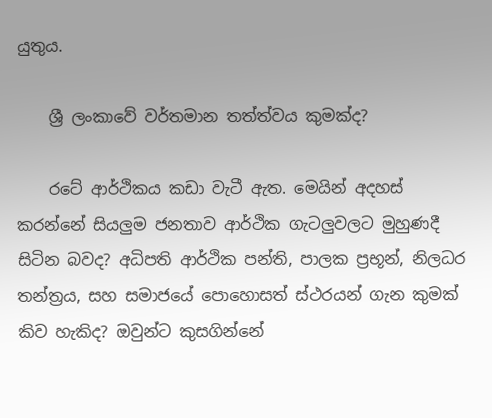යුතුය.

    ශ්‍රී ලංකාවේ වර්තමාන තත්ත්වය කුමක්ද?

    රටේ ආර්ථිකය කඩා වැටී ඇත. මෙයින් අදහස් කරන්නේ සියලුම ජනතාව ආර්ථික ගැටලුවලට මුහුණදී සිටින බවද? අධිපති ආර්ථික පන්ති, පාලක ප්‍රභූන්, නිලධර තන්ත්‍රය, සහ සමාජයේ පොහොසත් ස්ථරයන් ගැන කුමක් කිව හැකිද? ඔවුන්ට කුසගින්නේ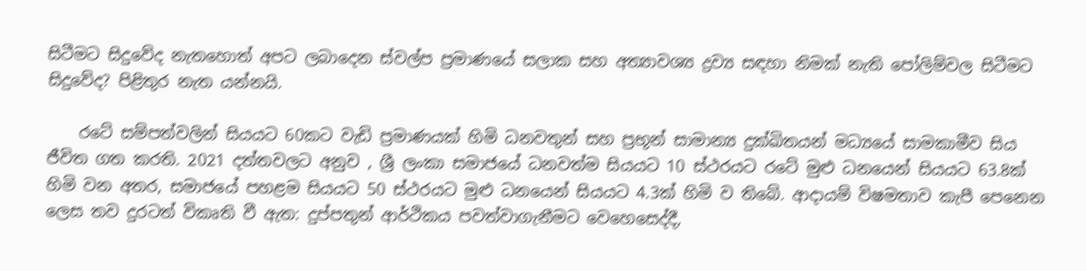සිටීමට සිදුවේද නැතහොත් අපට ලබාදෙන ස්වල්ප ප්‍රමාණයේ සලාක සහ අත්‍යාවශ්‍ය ද්‍රව්‍ය සඳහා නිමක් නැති පෝලිම්වල සිටීමට සිදුවේද? පිළිතුර නැත යන්නයි.

    රටේ සම්පත්වලින් සියයට 60කට වැඩි ප්‍රමාණයක් හිමි ධනවතුන් සහ ප්‍රභූන් සාමාන්‍ය දුක්ඛිතයන් මධ්‍යයේ සාමකාමීව සිය ජීවිත ගත කරති. 2021 දත්තවලට අනුව , ශ්‍රී ලංකා සමාජයේ ධනවත්ම සියයට 10 ස්ථරයට රටේ මුළු ධනයෙන් සියයට 63.8ක් හිමි වන අතර, සමාජයේ පහළම සියයට 50 ස්ථරයට මුළු ධනයෙන් සියයට 4.3ක් හිමි ව තිබේ. ආදායම් විෂමතාව කැපී පෙනෙන ලෙස තව දුරටත් විකෘති වී ඇත: දුප්පතුන් ආර්ථිකය පවත්වාගැනීමට වෙහෙසෙද්දී,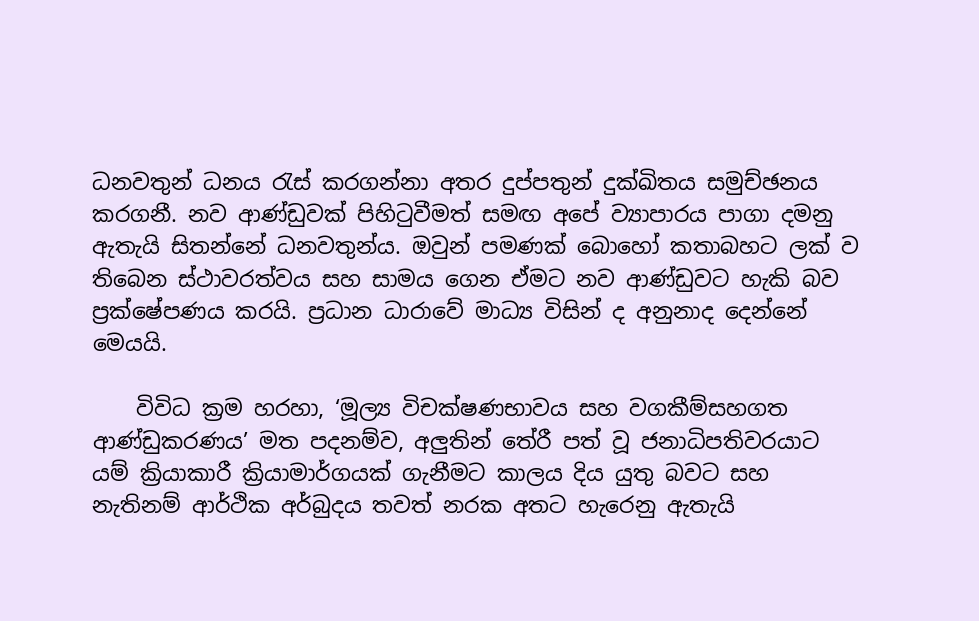ධනවතුන් ධනය රැස් කරගන්නා අතර දුප්පතුන් දුක්ඛිතය සමුච්ඡනය කරගනී. නව ආණ්ඩුවක් පිහිටුවීමත් සමඟ අපේ ව්‍යාපාරය පාගා දමනු ඇතැයි සිතන්නේ ධනවතුන්ය. ඔවුන් පමණක් බොහෝ කතාබහට ලක් ව තිබෙන ස්ථාවරත්වය සහ සාමය ගෙන ඒමට නව ආණ්ඩුවට හැකි බව ප්‍රක්ෂේපණය කරයි. ප්‍රධාන ධාරාවේ මාධ්‍ය විසින් ද අනුනාද දෙන්නේ මෙයයි.

    විවිධ ක්‍රම හරහා, ‘මූල්‍ය විචක්ෂණභාවය සහ වගකීම්සහගත ආණ්ඩුකරණය’ මත පදනම්ව, අලුතින් තේරී පත් වූ ජනාධිපතිවරයාට යම් ක්‍රියාකාරී ක්‍රියාමාර්ගයක් ගැනීමට කාලය දිය යුතු බවට සහ නැතිනම් ආර්ථික අර්බුදය තවත් නරක අතට හැරෙනු ඇතැයි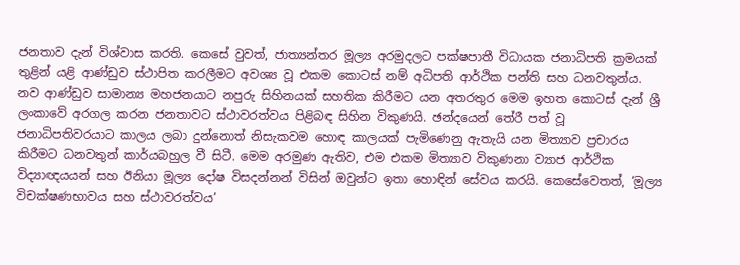ජනතාව දැන් විශ්වාස කරති. කෙසේ වුවත්, ජාත්‍යන්තර මූල්‍ය අරමුදලට පක්ෂපාතී විධායක ජනාධිපති ක්‍රමයක් තුළින් යළි ආණ්ඩුව ස්ථාපිත කරලීමට අවශ්‍ය වූ එකම කොටස් නම් අධිපති ආර්ථික පන්ති සහ ධනවතුන්ය. නව ආණ්ඩුව සාමාන්‍ය මහජනයාට නපුරු සිහිනයක් සහතික කිරීමට යන අතරතුර මෙම ඉහත කොටස් දැන් ශ්‍රී ලංකාවේ අරගල කරන ජනතාවට ස්ථාවරත්වය පිළිබඳ සිහින විකුණයි. ඡන්දයෙන් තේරී පත් වූ ජනාධිපතිවරයාට කාලය ලබා දුන්නොත් නිසැකවම හොඳ කාලයක් පැමිණෙනු ඇතැයි යන මිත්‍යාව ප්‍රචාරය කිරීමට ධනවතුන් කාර්යබහුල වී සිටී. මෙම අරමුණ ඇතිව, එම එකම මිත්‍යාව විකුණනා ව්‍යාජ ආර්ථික විද්‍යාඥයයන් සහ ඊනියා මූල්‍ය දෝෂ විසදන්නන් විසින් ඔවුන්ට ඉතා හොඳින් සේවය කරයි. කෙසේවෙතත්, ‘මූල්‍ය විචක්ෂණභාවය සහ ස්ථාවරත්වය’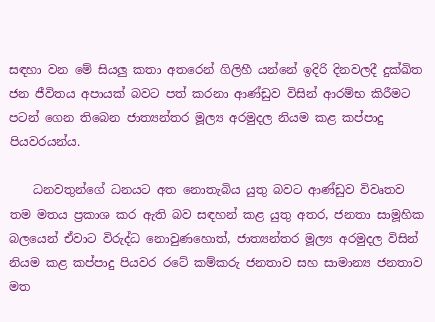සඳහා වන මේ සියලු කතා අතරෙන් ගිලිහී යන්නේ ඉදිරි දිනවලදී දුක්ඛිත ජන ජීවිතය අපායක් බවට පත් කරනා ආණ්ඩුව විසින් ආරම්භ කිරීමට පටන් ගෙන තිබෙන ජාත්‍යන්තර මූල්‍ය අරමුදල නියම කළ කප්පාදු පියවරයන්ය.

    ධනවතුන්ගේ ධනයට අත නොතැබිය යුතු බවට ආණ්ඩුව විවෘතව තම මතය ප්‍රකාශ කර ඇති බව සඳහන් කළ යුතු අතර, ජනතා සාමූහික බලයෙන් ඒවාට විරුද්ධ නොවුණහොත්, ජාත්‍යන්තර මූල්‍ය අරමුදල විසින් නියම කළ කප්පාදු පියවර රටේ කම්කරු ජනතාව සහ සාමාන්‍ය ජනතාව මත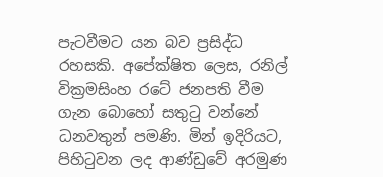පැටවීමට යන බව ප්‍රසිද්ධ රහසකි. අපේක්ෂිත ලෙස, රනිල් වික්‍රමසිංහ රටේ ජනපති වීම ගැන බොහෝ සතුටු වන්නේ ධනවතුන් පමණි. මින් ඉදිරියට, පිහිටුවන ලද ආණ්ඩුවේ අරමුණ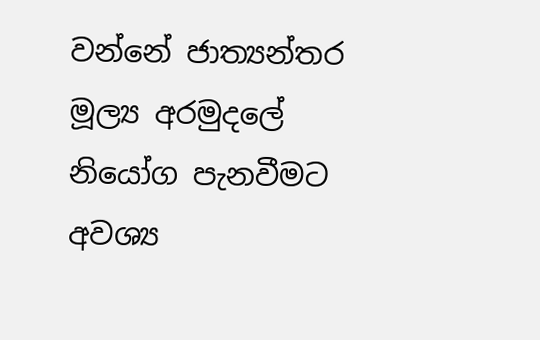වන්නේ ජාත්‍යන්තර මූල්‍ය අරමුදලේ නියෝග පැනවීමට අවශ්‍ය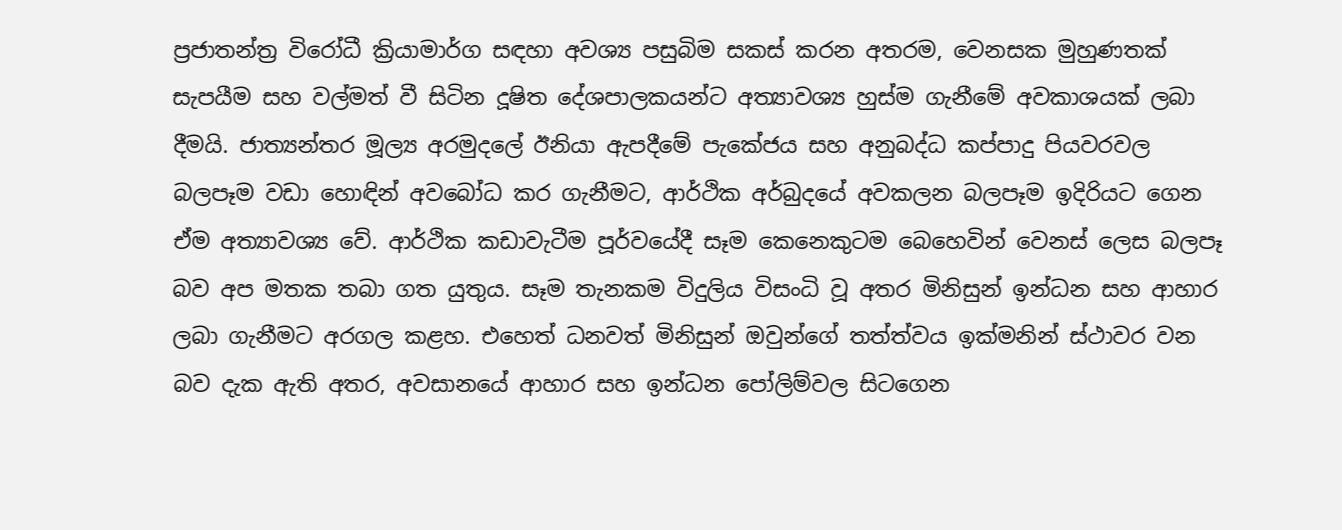ප්‍රජාතන්ත්‍ර විරෝධී ක්‍රියාමාර්ග සඳහා අවශ්‍ය පසුබිම සකස් කරන අතරම, වෙනසක මුහුණතක් සැපයීම සහ වල්මත් වී සිටින දූෂිත දේශපාලකයන්ට අත්‍යාවශ්‍ය හුස්ම ගැනීමේ අවකාශයක් ලබා දීමයි. ජාත්‍යන්තර මූල්‍ය අරමුදලේ ඊනියා ඇපදීමේ පැකේජය සහ අනුබද්ධ කප්පාදු පියවරවල බලපෑම වඩා හොඳින් අවබෝධ කර ගැනීමට, ආර්ථික අර්බුදයේ අවකලන බලපෑම ඉදිරියට ගෙන ඒම අත්‍යාවශ්‍ය වේ. ආර්ථික කඩාවැටීම පූර්වයේදී සෑම කෙනෙකුටම බෙහෙවින් වෙනස් ලෙස බලපෑ බව අප මතක තබා ගත යුතුය. සෑම තැනකම විදුලිය විසංධි වූ අතර මිනිසුන් ඉන්ධන සහ ආහාර ලබා ගැනීමට අරගල කළහ. එහෙත් ධනවත් මිනිසුන් ඔවුන්ගේ තත්ත්වය ඉක්මනින් ස්ථාවර වන බව දැක ඇති අතර, අවසානයේ ආහාර සහ ඉන්ධන පෝලිම්වල සිටගෙන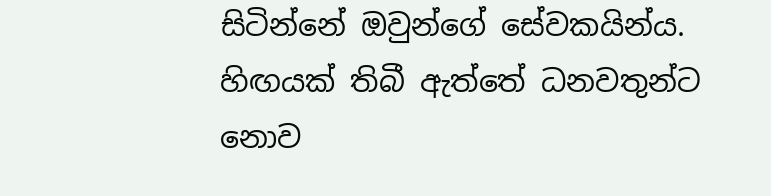සිටින්නේ ඔවුන්ගේ සේවකයින්ය. හිඟයක් තිබී ඇත්තේ ධනවතුන්ට නොව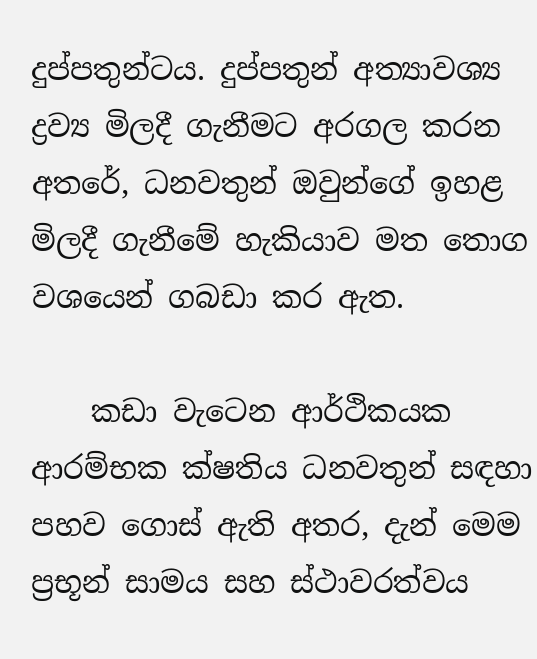දුප්පතුන්ටය. දුප්පතුන් අත්‍යාවශ්‍ය ද්‍රව්‍ය මිලදී ගැනීමට අරගල කරන අතරේ, ධනවතුන් ඔවුන්ගේ ඉහළ මිලදී ගැනීමේ හැකියාව මත තොග වශයෙන් ගබඩා කර ඇත.

    කඩා වැටෙන ආර්ථිකයක ආරම්භක ක්ෂතිය ධනවතුන් සඳහා පහව ගොස් ඇති අතර, දැන් මෙම ප්‍රභූන් සාමය සහ ස්ථාවරත්වය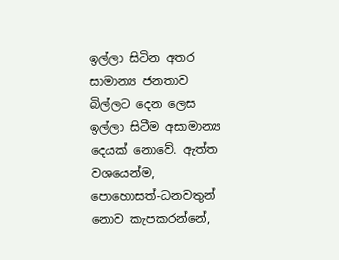ඉල්ලා සිටින අතර සාමාන්‍ය ජනතාව බිල්ලට දෙන ලෙස ඉල්ලා සිටීම අසාමාන්‍ය දෙයක් නොවේ. ඇත්ත වශයෙන්ම, පොහොසත්-ධනවතුන් නොව කැපකරන්නේ,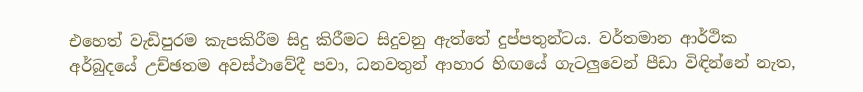එහෙත් වැඩිපුරම කැපකිරීම සිදු කිරීමට සිදුවනු ඇත්තේ දුප්පතුන්ටය. වර්තමාන ආර්ථික අර්බුදයේ උච්ඡතම අවස්ථාවේදී පවා, ධනවතුන් ආහාර හිඟයේ ගැටලුවෙන් පීඩා විඳින්නේ නැත,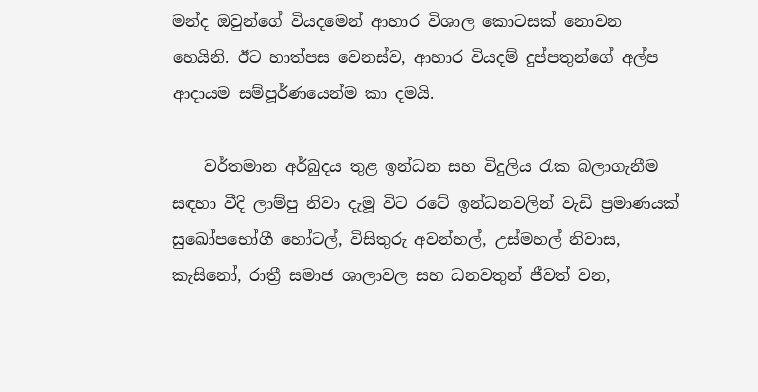මන්ද ඔවුන්ගේ වියදමෙන් ආහාර විශාල කොටසක් නොවන හෙයිනි. ඊට හාත්පස වෙනස්ව, ආහාර වියදම් දුප්පතුන්ගේ අල්ප ආදායම සම්පූර්ණයෙන්ම කා දමයි.

    වර්තමාන අර්බුදය තුළ ඉන්ධන සහ විදුලිය රැක බලාගැනීම සඳහා වීදි ලාම්පු නිවා දැමූ විට රටේ ඉන්ධනවලින් වැඩි ප්‍රමාණයක් සුඛෝපභෝගී හෝටල්, විසිතුරු අවන්හල්, උස්මහල් නිවාස, කැසිනෝ, රාත්‍රී සමාජ ශාලාවල සහ ධනවතුන් ජීවත් වන,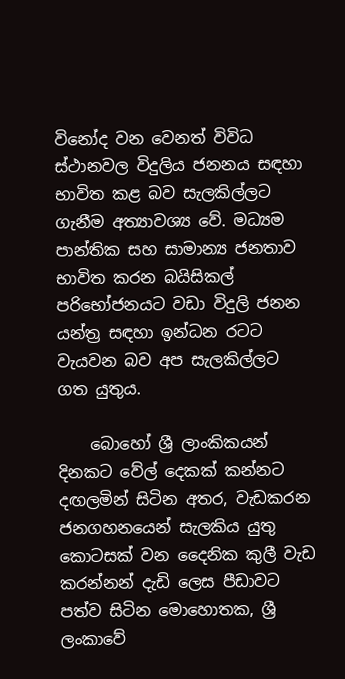විනෝද වන වෙනත් විවිධ ස්ථානවල විදුලිය ජනනය සඳහා භාවිත කළ බව සැලකිල්ලට ගැනීම අත්‍යාවශ්‍ය වේ. මධ්‍යම පාන්තික සහ සාමාන්‍ය ජනතාව භාවිත කරන බයිසිකල් පරිභෝජනයට වඩා විදුලි ජනන යන්ත්‍ර සඳහා ඉන්ධන රටට වැයවන බව අප සැලකිල්ලට ගත යුතුය.

    බොහෝ ශ්‍රී ලාංකිකයන් දිනකට වේල් දෙකක් කන්නට දඟලමින් සිටින අතර, වැඩකරන ජනගහනයෙන් සැලකිය යුතු කොටසක් වන දෛනික කුලී වැඩ කරන්නන් දැඩි ලෙස පීඩාවට පත්ව සිටින මොහොතක, ශ්‍රී ලංකාවේ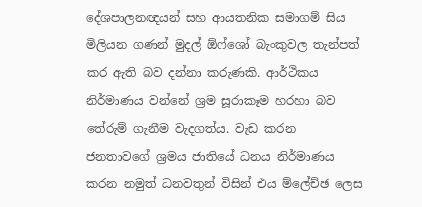දේශපාලනඥයන් සහ ආයතනික සමාගම් සිය මිලියන ගණන් මුදල් ඕෆ්ශෝ බැංකුවල තැන්පත් කර ඇති බව දන්නා කරුණකි. ආර්ථිකය නිර්මාණය වන්නේ ශ්‍රම සූරාකෑම හරහා බව තේරුම් ගැනීම වැදගත්ය. වැඩ කරන ජනතාවගේ ශ්‍රමය ජාතියේ ධනය නිර්මාණය කරන නමුත් ධනවතුන් විසින් එය ම්ලේච්ඡ ලෙස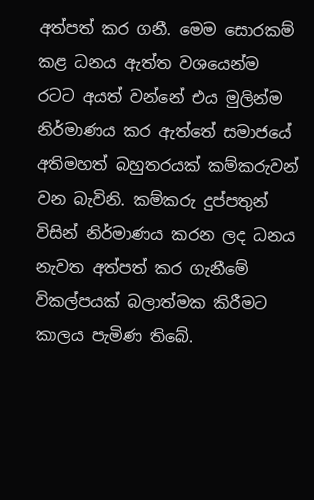අත්පත් කර ගනී. මෙම සොරකම් කළ ධනය ඇත්ත වශයෙන්ම රටට අයත් වන්නේ එය මුලින්ම නිර්මාණය කර ඇත්තේ සමාජයේ අතිමහත් බහුතරයක් කම්කරුවන් වන බැවිනි. කම්කරු දුප්පතුන් විසින් නිර්මාණය කරන ලද ධනය නැවත අත්පත් කර ගැනීමේ විකල්පයක් බලාත්මක කිරීමට කාලය පැමිණ තිබේ.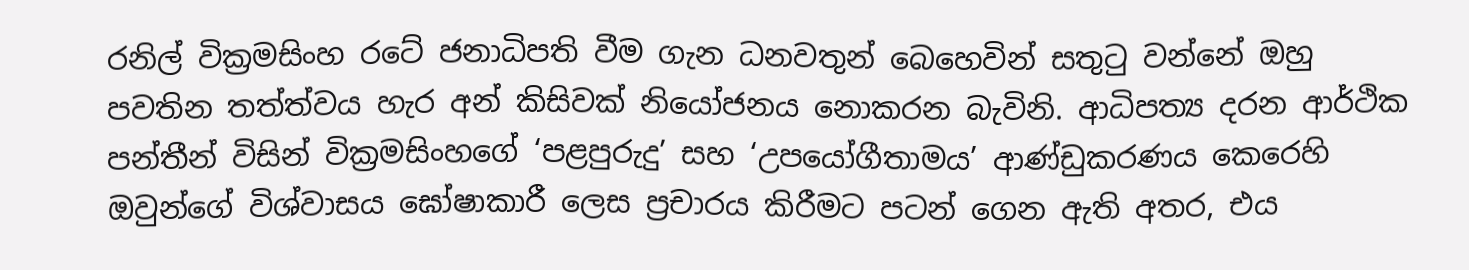රනිල් වික්‍රමසිංහ රටේ ජනාධිපති වීම ගැන ධනවතුන් බෙහෙවින් සතුටු වන්නේ ඔහු පවතින තත්ත්වය හැර අන් කිසිවක් නියෝජනය නොකරන බැවිනි. ආධිපත්‍ය දරන ආර්ථික පන්තීන් විසින් වික්‍රමසිංහගේ ‘පළපුරුදු’ සහ ‘උපයෝගීතාමය’ ආණ්ඩුකරණය කෙරෙහි ඔවුන්ගේ විශ්වාසය ඝෝෂාකාරී ලෙස ප්‍රචාරය කිරීමට පටන් ගෙන ඇති අතර, එය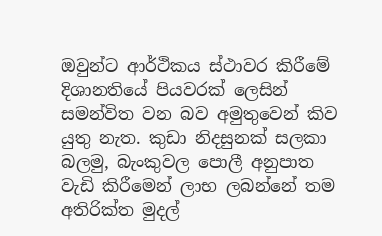ඔවුන්ට ආර්ථිකය ස්ථාවර කිරීමේ දිශානතියේ පියවරක් ලෙසින් සමන්විත වන බව අමුතුවෙන් කිව යුතු නැත. කුඩා නිදසුනක් සලකා බලමු, බැංකුවල පොලී අනුපාත වැඩි කිරීමෙන් ලාභ ලබන්නේ තම අතිරික්ත මුදල්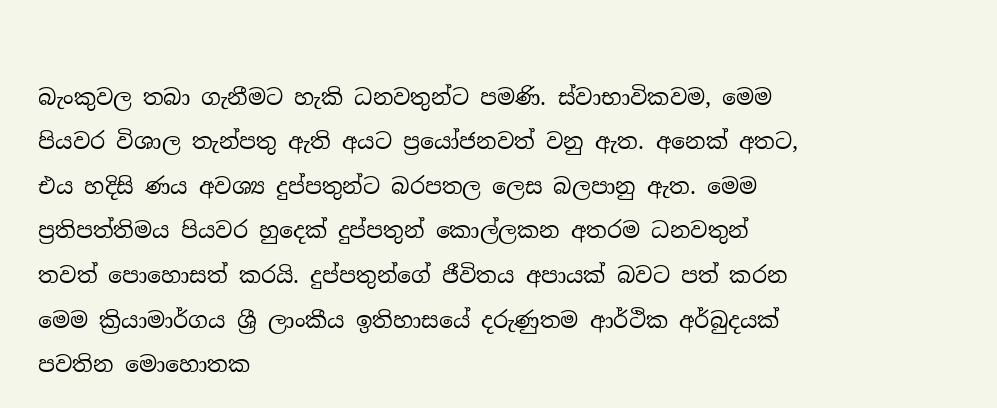බැංකුවල තබා ගැනීමට හැකි ධනවතුන්ට පමණි. ස්වාභාවිකවම, මෙම පියවර විශාල තැන්පතු ඇති අයට ප්‍රයෝජනවත් වනු ඇත. අනෙක් අතට, එය හදිසි ණය අවශ්‍ය දුප්පතුන්ට බරපතල ලෙස බලපානු ඇත. මෙම ප්‍රතිපත්තිමය පියවර හුදෙක් දුප්පතුන් කොල්ලකන අතරම ධනවතුන් තවත් පොහොසත් කරයි. දුප්පතුන්ගේ ජීවිතය අපායක් බවට පත් කරන මෙම ක්‍රියාමාර්ගය ශ්‍රී ලාංකීය ඉතිහාසයේ දරුණුතම ආර්ථික අර්බුදයක් පවතින මොහොතක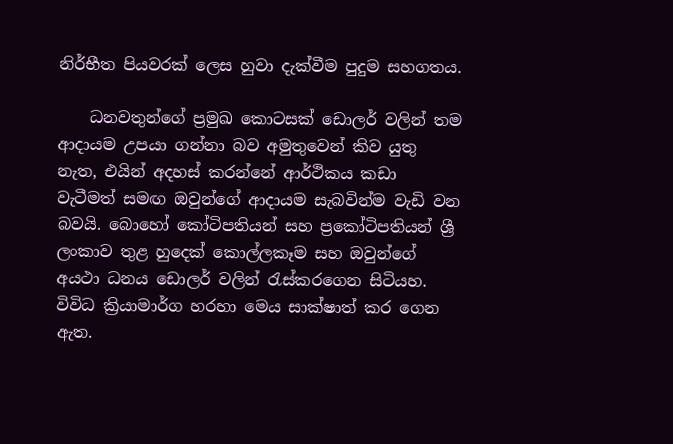නිර්භීත පියවරක් ලෙස හුවා දැක්වීම පුදුම සහගතය.

    ධනවතුන්ගේ ප්‍රමුඛ කොටසක් ඩොලර් වලින් තම ආදායම උපයා ගන්නා බව අමුතුවෙන් කිව යුතු නැත, එයින් අදහස් කරන්නේ ආර්ථිකය කඩා වැටීමත් සමඟ ඔවුන්ගේ ආදායම සැබවින්ම වැඩි වන බවයි. බොහෝ කෝටිපතියන් සහ ප්‍රකෝටිපතියන් ශ්‍රී ලංකාව තුළ හුදෙක් කොල්ලකෑම සහ ඔවුන්ගේ අයථා ධනය ඩොලර් වලින් රැස්කරගෙන සිටියහ. විවිධ ක්‍රියාමාර්ග හරහා මෙය සාක්ෂාත් කර ගෙන ඇත.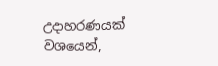උදාහරණයක් වශයෙන්,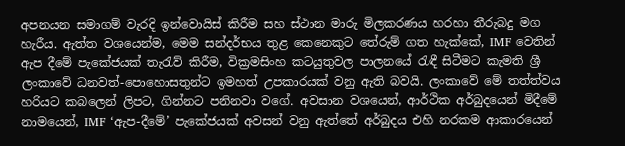අපනයන සමාගම් වැරදි ඉන්වොයිස් කිරීම සහ ස්ථාන මාරු මිලකරණය හරහා තීරුබදු මග හැරීය. ඇත්ත වශයෙන්ම, මෙම සන්දර්භය තුළ කෙනෙකුට තේරුම් ගත හැක්කේ, IMF වෙතින් ඇප දීමේ පැකේජයක් තැරැව් කිරීම, වික්‍රමසිංහ කටයුතුවල පාලනයේ රැඳී සිටීමට කැමති ශ්‍රී ලංකාවේ ධනවත්-පොහොසතුන්ට ඉමහත් උපකාරයක් වනු ඇති බවයි. ලංකාවේ මේ තත්ත්වය හරියට කබලෙන් ලිපට, ගින්නට පනිනවා වගේ. අවසාන වශයෙන්, ආර්ථික අර්බුදයෙන් මිදීමේ නාමයෙන්, IMF ‘ඇප-දීමේ’ පැකේජයක් අවසන් වනු ඇත්තේ අර්බුදය එහි නරකම ආකාරයෙන්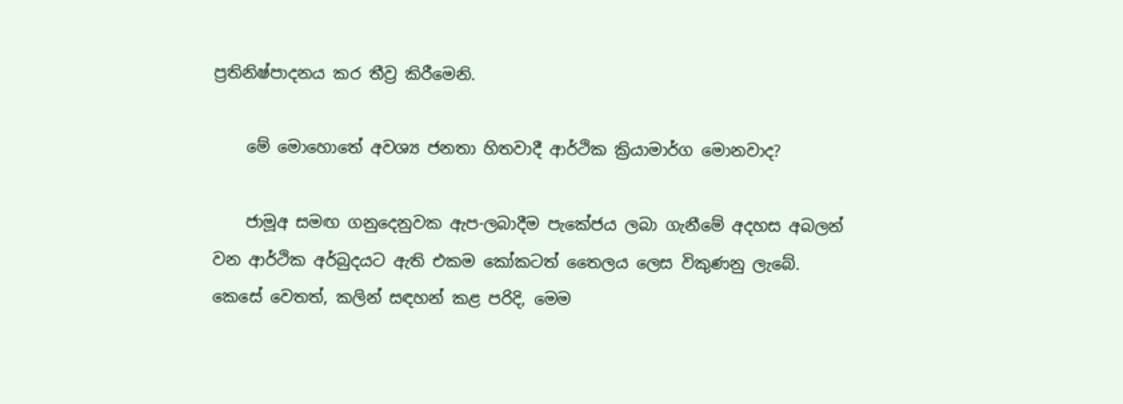ප්‍රතිනිෂ්පාදනය කර තීව්‍ර කිරීමෙනි.

    මේ මොහොතේ අවශ්‍ය ජනතා හිතවාදී ආර්ථික ක්‍රියාමාර්ග මොනවාද?

    ජාමූඅ සමඟ ගනුදෙනුවක ඇප-ලබාදීම පැකේජය ලබා ගැනීමේ අදහස අබලන් වන ආර්ථික අර්බුදයට ඇති එකම කෝකටත් තෛලය ලෙස විකුණනු ලැබේ. කෙසේ වෙතත්, කලින් සඳහන් කළ පරිදි, මෙම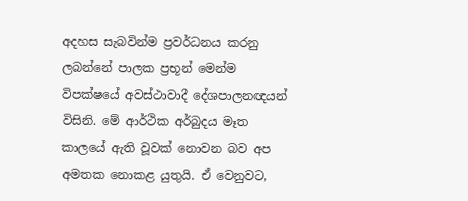අදහස සැබවින්ම ප්‍රවර්ධනය කරනු ලබන්නේ පාලක ප්‍රභූන් මෙන්ම විපක්ෂයේ අවස්ථාවාදී දේශපාලනඥයන් විසිනි. මේ ආර්ථික අර්බුදය මෑත කාලයේ ඇති වූවක් නොවන බව අප අමතක නොකළ යුතුයි. ඒ වෙනුවට,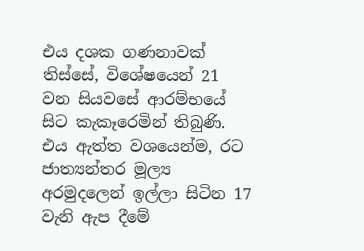එය දශක ගණනාවක් තිස්සේ, විශේෂයෙන් 21 වන සියවසේ ආරම්භයේ සිට කැකෑරෙමින් තිබුණි. එය ඇත්ත වශයෙන්ම, රට ජාත්‍යන්තර මූල්‍ය අරමුදලෙන් ඉල්ලා සිටින 17 වැනි ඇප දීමේ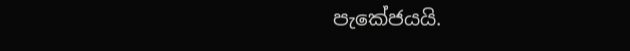පැකේජයයි.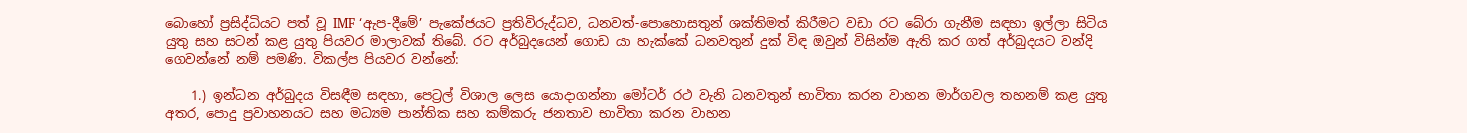බොහෝ ප්‍රසිද්ධියට පත් වූ IMF ‘ඇප-දීමේ’ පැකේජයට ප්‍රතිවිරුද්ධව, ධනවත්-පොහොසතුන් ශක්තිමත් කිරීමට වඩා රට බේරා ගැනීම සඳහා ඉල්ලා සිටිය යුතු සහ සටන් කළ යුතු පියවර මාලාවක් තිබේ. රට අර්බුදයෙන් ගොඩ යා හැක්කේ ධනවතුන් දුක් විඳ ඔවුන් විසින්ම ඇති කර ගත් අර්බුදයට වන්දි ගෙවන්නේ නම් පමණි. විකල්ප පියවර වන්නේ:

    1.) ඉන්ධන අර්බුදය විසඳීම සඳහා, පෙට්‍රල් විශාල ලෙස යොදාගන්නා මෝටර් රථ වැනි ධනවතුන් භාවිතා කරන වාහන මාර්ගවල තහනම් කළ යුතු අතර, පොදු ප්‍රවාහනයට සහ මධ්‍යම පාන්තික සහ කම්කරු ජනතාව භාවිතා කරන වාහන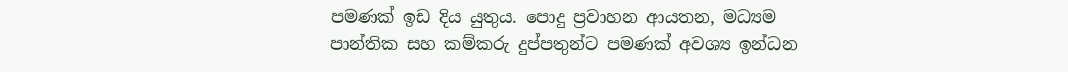පමණක් ඉඩ දිය යුතුය. පොදු ප්‍රවාහන ආයතන, මධ්‍යම පාන්තික සහ කම්කරු දුප්පතුන්ට පමණක් අවශ්‍ය ඉන්ධන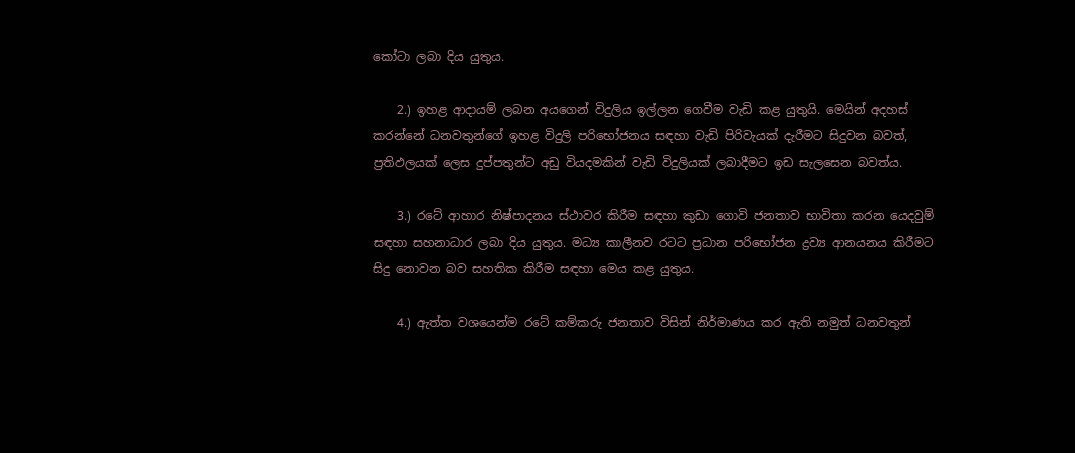කෝටා ලබා දිය යුතුය.

    2.) ඉහළ ආදායම් ලබන අයගෙන් විදුලිය ඉල්ලන ගෙවීම වැඩි කළ යුතුයි. මෙයින් අදහස් කරන්නේ ධනවතුන්ගේ ඉහළ විදුලි පරිභෝජනය සඳහා වැඩි පිරිවැයක් දැරීමට සිදුවන බවත්, ප්‍රතිඵලයක් ලෙස දුප්පතුන්ට අඩු වියදමකින් වැඩි විදුලියක් ලබාදීමට ඉඩ සැලසෙන බවත්ය.

    3.) රටේ ආහාර නිෂ්පාදනය ස්ථාවර කිරීම සඳහා කුඩා ගොවි ජනතාව භාවිතා කරන යෙදවුම් සඳහා සහනාධාර ලබා දිය යුතුය. මධ්‍ය කාලීනව රටට ප්‍රධාන පරිභෝජන ද්‍රව්‍ය ආනයනය කිරීමට සිදු නොවන බව සහතික කිරීම සඳහා මෙය කළ යුතුය.

    4.) ඇත්ත වශයෙන්ම රටේ කම්කරු ජනතාව විසින් නිර්මාණය කර ඇති නමුත් ධනවතුන්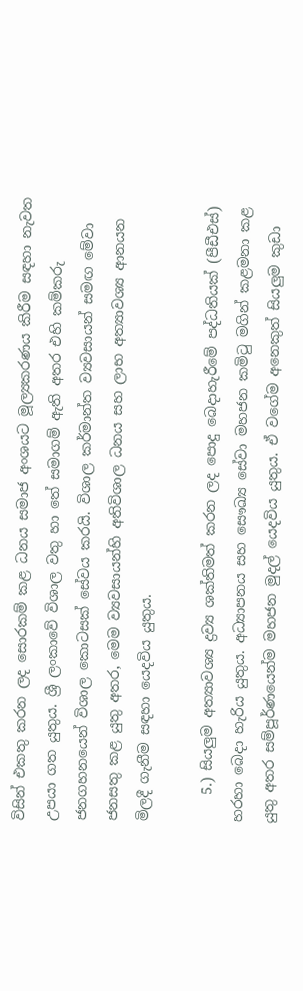විසින් එකතු කරන ලද සොරකම් කළ ධනය සමාජ අංශයට මූල්‍යකරණය කිරීම සඳහා නැවත උපයා ගත යුතුය. ශ්‍රී ලංකාවේ විශාල වතු හා තේ සමාගම් ඇති අතර එහි කම්කරු ජනගහනයෙන් විශාල කොටසක් සේවය කරයි. විශාල කර්මාන්ත ව්‍යවසායන් සමඟ මේවා ජනසතු කළ යුතු අතර, මෙම ව්‍යවසායන්හි අතිවිශාල ධනය සහ ලාභ අත්‍යාවශ්‍ය ආනයන මිලදී ගැනීම සඳහා යෙදවිය යුතුය.

    5.) සියලුම අත්‍යාවශ්‍ය ද්‍රව්‍ය ශක්තිමත් කරන ලද පොදු බෙදාහැරීමේ පද්ධතියක් (පීඩීඑස්) හරහා බෙදා හැරිය යුතුය. අධ්‍යාපනය සහ සෞඛ්‍ය සේවා මහජන කමිටු මගින් කළමනා කළ යුතු අතර සම්පූර්ණයෙන්ම මහජන මුදල් යෙදවිය යුතුය. ඒ වගේම අනෙකුත් සියලුම කුඩා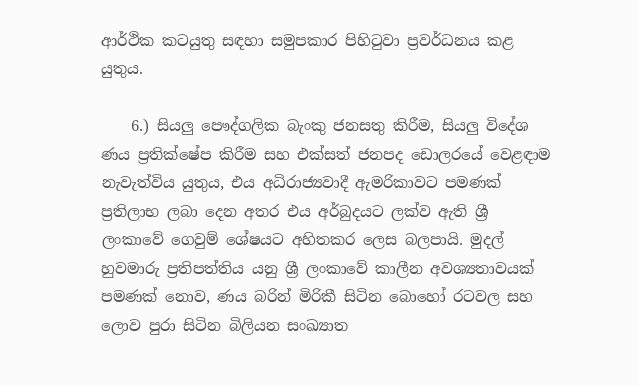ආර්ථික කටයුතු සඳහා සමුපකාර පිහිටුවා ප්‍රවර්ධනය කළ යුතුය.

    6.) සියලු පෞද්ගලික බැංකු ජනසතු කිරීම, සියලු විදේශ ණය ප්‍රතික්ෂේප කිරීම සහ එක්සත් ජනපද ඩොලරයේ වෙළඳාම නැවැත්විය යුතුය, එය අධිරාජ්‍යවාදී ඇමරිකාවට පමණක්  ප්‍රතිලාභ ලබා දෙන අතර එය අර්බුදයට ලක්ව ඇති ශ්‍රී ලංකාවේ ගෙවුම් ශේෂයට අහිතකර ලෙස බලපායි. මුදල් හුවමාරු ප්‍රතිපත්තිය යනු ශ්‍රී ලංකාවේ කාලීන අවශ්‍යතාවයක් පමණක් නොව, ණය බරින් මිරිකී සිටින බොහෝ රටවල සහ ලොව පුරා සිටින බිලියන සංඛ්‍යාත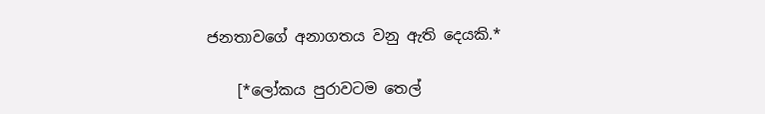ජනතාවගේ අනාගතය වනු ඇති දෙයකි.*

    [*ලෝකය පුරාවටම තෙල්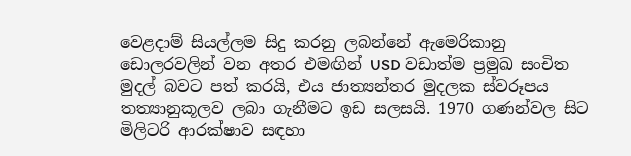වෙළදාම් සියල්ලම සිදු කරනු ලබන්නේ ඇමෙරිකානු ඩොලරවලින් වන අතර එමඟින් USD වඩාත්ම ප්‍රමුඛ සංචිත මුදල් බවට පත් කරයි, එය ජාත්‍යන්තර මුදලක ස්වරූපය තත්‍යානුකූලව ලබා ගැනීමට ඉඩ සලසයි. 1970 ගණන්වල සිට මිලිටරි ආරක්ෂාව සඳහා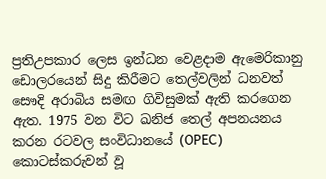ප්‍රතිඋපකාර ලෙස ඉන්ධන වෙළදාම ඇමෙරිකානු ඩොලරයෙන් සිදු කිරීමට තෙල්වලින් ධනවත් සෞදි අරාබිය සමඟ ගිවිසුමක් ඇති කරගෙන ඇත. 1975 වන විට ඛනිජ තෙල් අපනයනය කරන රටවල සංවිධානයේ (OPEC) කොටස්කරුවන් වූ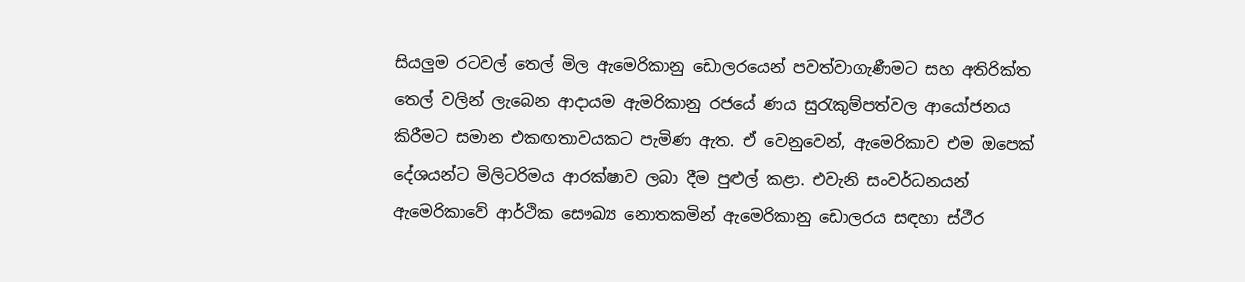සියලුම රටවල් තෙල් මිල ඇමෙරිකානු ඩොලරයෙන් පවත්වාගැණීමට සහ අතිරික්ත තෙල් වලින් ලැබෙන ආදායම ඇමරිකානු රජයේ ණය සුරැකුම්පත්වල ආයෝජනය කිරීමට සමාන එකඟතාවයකට පැමිණ ඇත. ඒ වෙනුවෙන්, ඇමෙරිකාව එම ඔපෙක් දේශයන්ට මිලිටරිමය ආරක්ෂාව ලබා දීම පුළුල් කළා. එවැනි සංවර්ධනයන් ඇමෙරිකාවේ ආර්ථික සෞඛ්‍ය නොතකමින් ඇමෙරිකානු ඩොලරය සඳහා ස්ථීර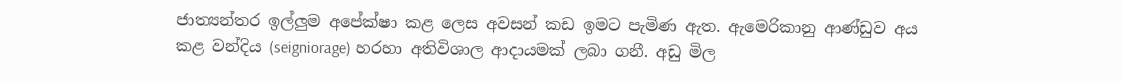ජාත්‍යන්තර ඉල්ලුම අපේක්ෂා කළ ලෙස අවසන් කඩ ඉමට පැමිණ ඇත. ඇමෙරිකානු ආණ්ඩුව අය කළ වන්දිය (seigniorage) හරහා අතිවිශාල ආදායමක් ලබා ගනී. අඩු මිල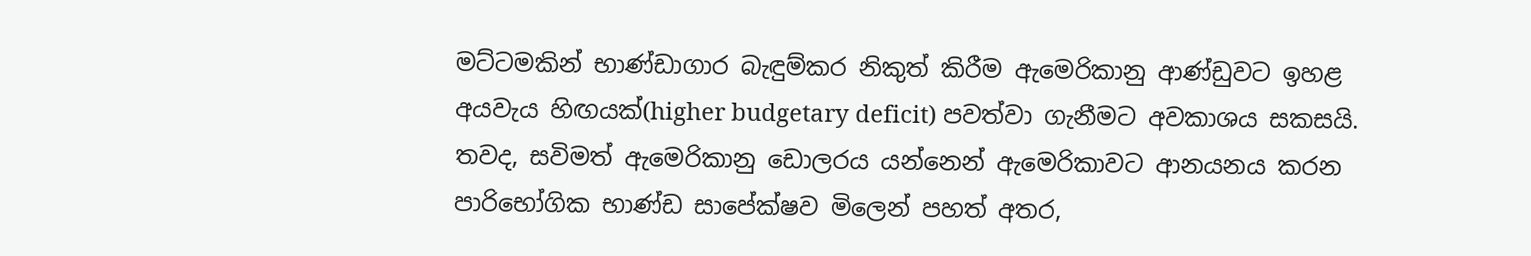මට්ටමකින් භාණ්ඩාගාර බැඳුම්කර නිකුත් කිරීම ඇමෙරිකානු ආණ්ඩුවට ඉහළ අයවැය හිඟයක්(higher budgetary deficit) පවත්වා ගැනීමට අවකාශය සකසයි. තවද, සවිමත් ඇමෙරිකානු ඩොලරය යන්නෙන් ඇමෙරිකාවට ආනයනය කරන පාරිභෝගික භාණ්ඩ සාපේක්ෂව මිලෙන් පහත් අතර,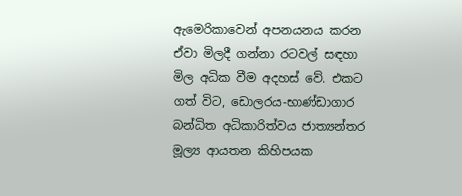ඇමෙරිකාවෙන් අපනයනය කරන ඒවා මිලදී ගන්නා රටවල් සඳහා මිල අධික වීම අදහස් වේ. එකට ගත් විට, ඩොලරය-භාණ්ඩාගාර බන්ධිත අධිකාරිත්වය ජාත්‍යන්තර මූල්‍ය ආයතන කිහිපයක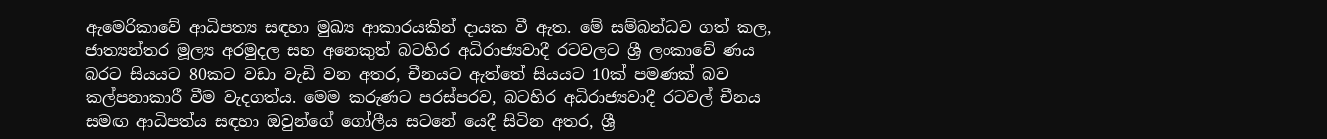ඇමෙරිකාවේ ආධිපත්‍ය සඳහා මුඛ්‍ය ආකාරයකින් දායක වී ඇත. මේ සම්බන්ධව ගත් කල, ජාත්‍යන්තර මූල්‍ය අරමුදල සහ අනෙකුත් බටහිර අධිරාජ්‍යවාදී රටවලට ශ්‍රී ලංකාවේ ණය බරට සියයට 80කට වඩා වැඩි වන අතර, චීනයට ඇත්තේ සියයට 10ක් පමණක් බව කල්පනාකාරී වීම වැදගත්ය. මෙම කරුණට පරස්පරව, බටහිර අධිරාජ්‍යවාදී රටවල් චීනය සමඟ ආධිපත්ය සඳහා ඔවුන්ගේ ගෝලීය සටනේ යෙදී සිටින අතර, ශ්‍රී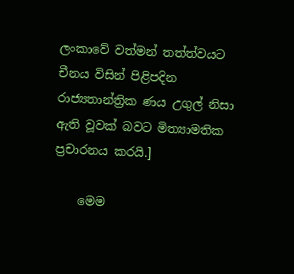ලංකාවේ වත්මන් තත්ත්වයට චීනය විසින් පිළිපදින රාජ්‍යතාන්ත්‍රික ණය උගුල් නිසා ඇති වූවක් බවට මිත්‍යාමතික ප්‍රචාරනය කරයි.]

    මෙම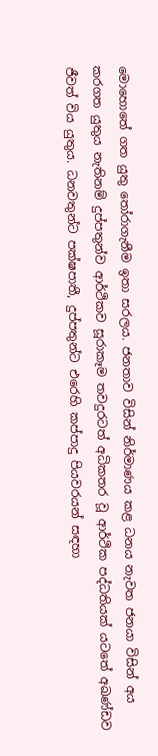මොහොතේ ගත යුතු තෝරාගැනීම ඉතා සරලය. ජනතාව විසින් නිර්මාණය කළ ධනය නැවත ජනයා විසින් අය කරගත යුතුය නැතිනම් දුප්පතුන්ව ආර්ථිකව සූරාකෑම තවදුරටත් අධිකතර වූ ආර්ථික පද්ධතියක් යටතේ අඛණ්ඩව ජීවත් විය යුතුය. ධනවතුන්ට පක්ෂපාතී, දුප්පතුන්ට එරෙහි කප්පාදු පියවරයන් සඳහා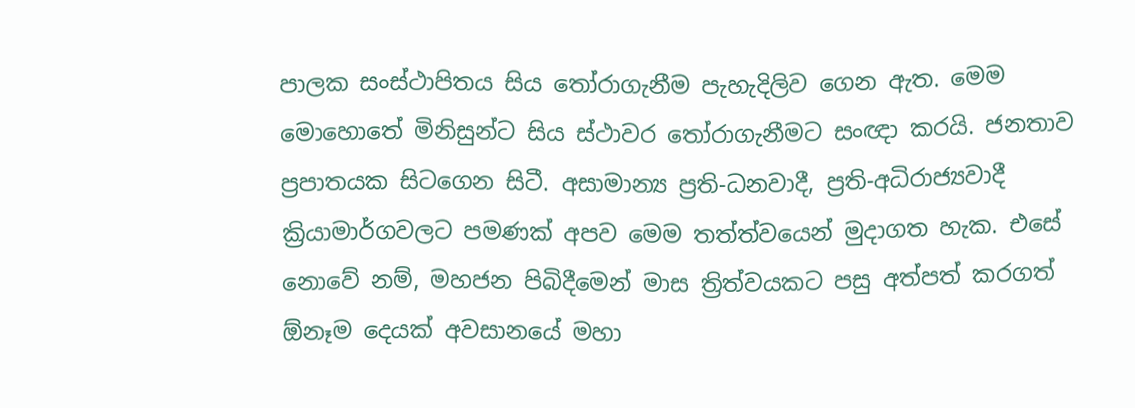පාලක සංස්ථාපිතය සිය තෝරාගැනීම පැහැදිලිව ගෙන ඇත. මෙම මොහොතේ මිනිසුන්ට සිය ස්ථාවර තෝරාගැනීමට සංඥා කරයි. ජනතාව ප්‍රපාතයක සිටගෙන සිටී. අසාමාන්‍ය ප්‍රති-ධනවාදී, ප්‍රති-අධිරාජ්‍යවාදී ක්‍රියාමාර්ගවලට පමණක් අපව මෙම තත්ත්වයෙන් මුදාගත හැක. එසේ නොවේ නම්, මහජන පිබිදීමෙන් මාස ත්‍රිත්වයකට පසු අත්පත් කරගත් ඕනෑම දෙයක් අවසානයේ මහා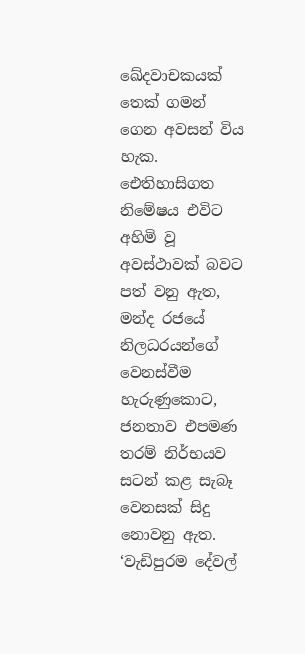ඛේදවාචකයක් තෙක් ගමන් ගෙන අවසන් විය හැක. ඓතිහාසිගත නිමේෂය එවිට අහිමි වූ අවස්ථාවක් බවට පත් වනු ඇත, මන්ද රජයේ නිලධරයන්ගේ වෙනස්වීම හැරුණුකොට, ජනතාව එපමණ තරම් නිර්භයව සටන් කළ සැබෑ වෙනසක් සිදු නොවනු ඇත. ‘වැඩිපුරම දේවල්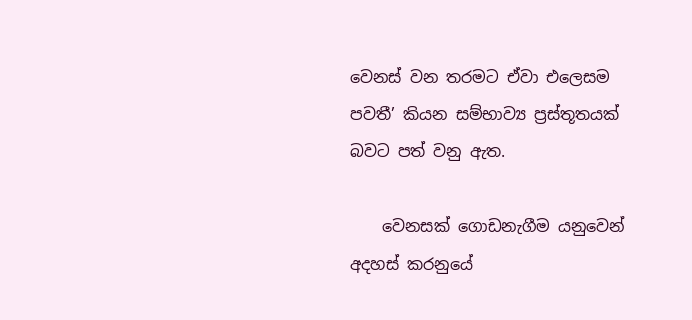වෙනස් වන තරමට ඒවා එලෙසම පවතී’ කියන සම්භාව්‍ය ප්‍රස්තූතයක් බවට පත් වනු ඇත.

    වෙනසක් ගොඩනැගීම යනුවෙන් අදහස් කරනුයේ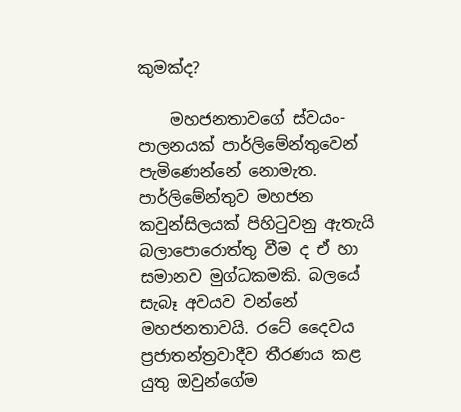කුමක්ද?

    මහජනතාවගේ ස්වයං-පාලනයක් පාර්ලිමේන්තුවෙන් පැමිණෙන්නේ නොමැත. පාර්ලිමේන්තුව මහජන කවුන්සිලයක් පිහිටුවනු ඇතැයි බලාපොරොත්තු වීම ද ඒ හා සමානව මුග්ධකමකි. බලයේ සැබෑ අවයව වන්නේ මහජනතාවයි. රටේ දෛවය ප්‍රජාතන්ත්‍රවාදීව තීරණය කළ යුතු ඔවුන්ගේම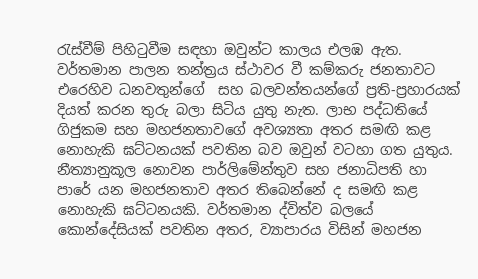රැස්වීම් පිහිටුවීම සඳහා ඔවුන්ට කාලය එලඹ ඇත. වර්තමාන පාලන තන්ත්‍රය ස්ථාවර වී කම්කරු ජනතාවට එරෙහිව ධනවතුන්ගේ  සහ බලවන්තයන්ගේ ප්‍රති-ප්‍රහාරයක් දියත් කරන තුරු බලා සිටිය යුතු නැත. ලාභ පද්ධතියේ ගිජුකම සහ මහජනතාවගේ අවශ්‍යතා අතර සමඟි කළ නොහැකි ඝට්ටනයක් පවතින බව ඔවුන් වටහා ගත යුතුය. නීත්‍යානුකූල නොවන පාර්ලිමේන්තුව සහ ජනාධිපති හා පාරේ යන මහජනතාව අතර තිබෙන්නේ ද සමඟි කළ නොහැකි ඝට්ටනයකි. වර්තමාන ද්විත්ව බලයේ කොන්දේසියක් පවතින අතර, ව්‍යාපාරය විසින් මහජන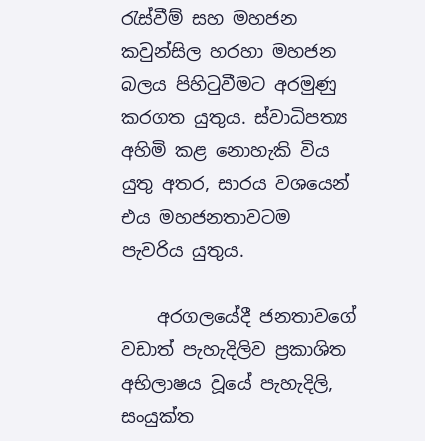රැස්වීම් සහ මහජන කවුන්සිල හරහා මහජන බලය පිහිටුවීමට අරමුණු කරගත යුතුය. ස්වාධිපත්‍ය අහිමි කළ නොහැකි විය යුතු අතර, සාරය වශයෙන් එය මහජනතාවටම පැවරිය යුතුය.

    අරගලයේදී ජනතාවගේ වඩාත් පැහැදිලිව ප්‍රකාශිත අභිලාෂය වූයේ පැහැදිලි, සංයුක්ත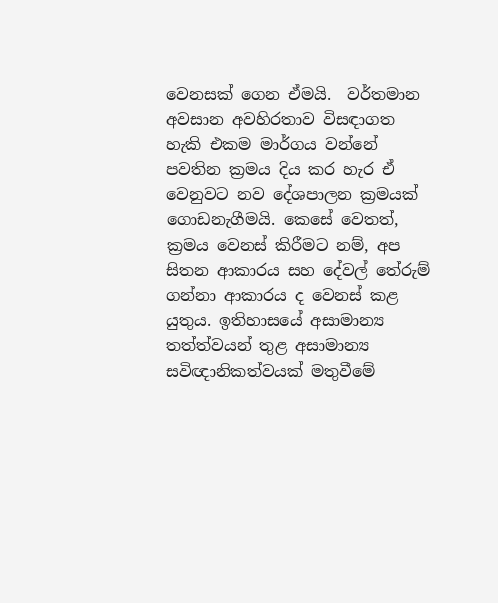වෙනසක් ගෙන ඒමයි.  වර්තමාන අවසාන අවහිරතාව විසඳාගත හැකි එකම මාර්ගය වන්නේ පවතින ක්‍රමය දිය කර හැර ඒ වෙනුවට නව දේශපාලන ක්‍රමයක් ගොඩනැගීමයි. කෙසේ වෙතත්, ක්‍රමය වෙනස් කිරීමට නම්, අප සිතන ආකාරය සහ දේවල් තේරුම් ගන්නා ආකාරය ද වෙනස් කළ යුතුය. ඉතිහාසයේ අසාමාන්‍ය තත්ත්වයන් තුළ අසාමාන්‍ය සවිඥානිකත්වයක් මතුවීමේ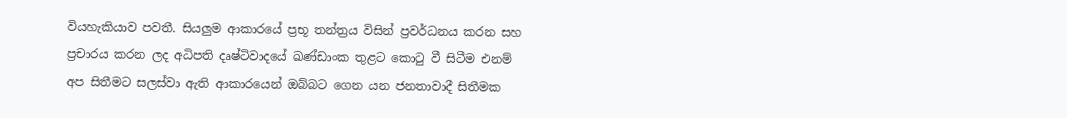වියහැකියාව පවතී. සියලුම ආකාරයේ ප්‍රභූ තන්ත්‍රය විසින් ප්‍රවර්ධනය කරන සහ ප්‍රචාරය කරන ලද අධිපති දෘෂ්ටිවාදයේ ඛණ්ඩාංක තුළට කොටු වී සිටීම එනම් අප සිතීමට සලස්වා ඇති ආකාරයෙන් ඔබ්බට ගෙන යන ජනතාවාදී සිතීමක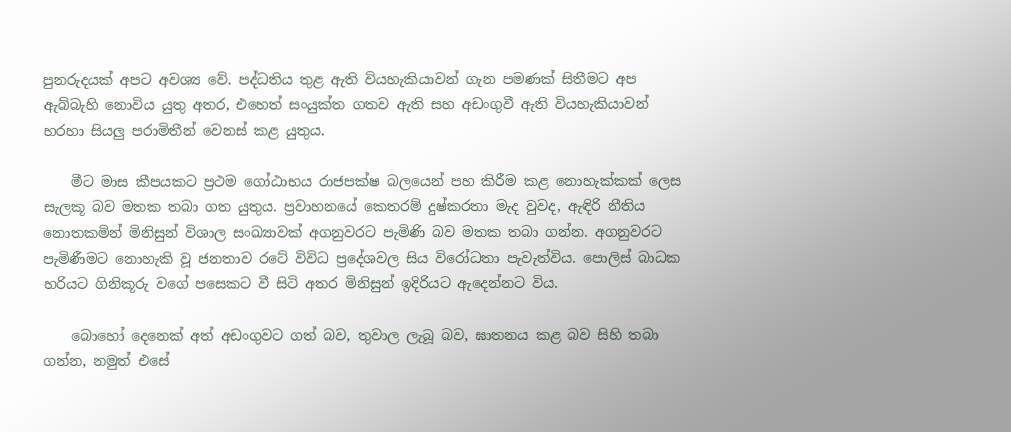පුනරුදයක් අපට අවශ්‍ය වේ. පද්ධතිය තුළ ඇති වියහැකියාවන් ගැන පමණක් සිතීමට අප ඇබ්බැහි නොවිය යුතු අතර, එහෙත් සංයුක්ත ගතව ඇති සහ අඩංගුවී ඇති වියහැකියාවන් හරහා සියලු පරාමිතීන් වෙනස් කළ යුතුය.

    මීට මාස කීපයකට ප්‍රථම ගෝඨාභය රාජපක්ෂ බලයෙන් පහ කිරීම කළ නොහැක්කක් ලෙස සැලකූ බව මතක තබා ගත යුතුය. ප්‍රවාහනයේ කෙතරම් දුෂ්කරතා මැද වුවද, ඇඳිරි නීතිය නොතකමින් මිනිසුන් විශාල සංඛ්‍යාවක් අගනුවරට පැමිණි බව මතක තබා ගන්න. අගනුවරට පැමිණීමට නොහැකි වූ ජනතාව රටේ විවිධ ප්‍රදේශවල සිය විරෝධතා පැවැත්විය. පොලිස් බාධක හරියට ගිනිකූරු වගේ පසෙකට වී සිටි අතර මිනිසුන් ඉදිරියට ඇදෙන්නට විය.

    බොහෝ දෙනෙක් අත් අඩංගුවට ගත් බව, තුවාල ලැබූ බව, ඝාතනය කළ බව සිහි තබා ගන්න, නමුත් එසේ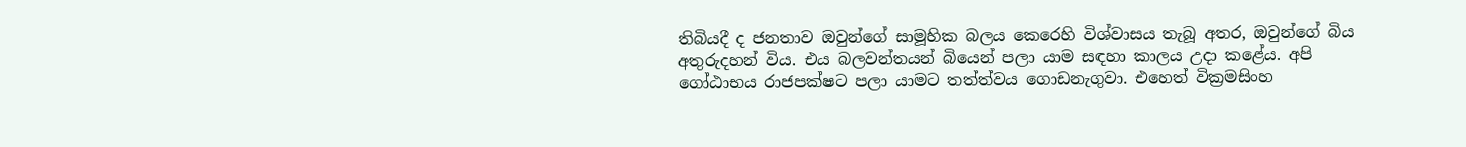තිබියදී ද ජනතාව ඔවුන්ගේ සාමූහික බලය කෙරෙහි විශ්වාසය තැබූ අතර, ඔවුන්ගේ බිය අතුරුදහන් විය. එය බලවන්තයන් බියෙන් පලා යාම සඳහා කාලය උදා කළේය. අපි ගෝඨාභය රාජපක්ෂට පලා යාමට තත්ත්වය ගොඩනැගුවා. එහෙත් වික්‍රමසිංහ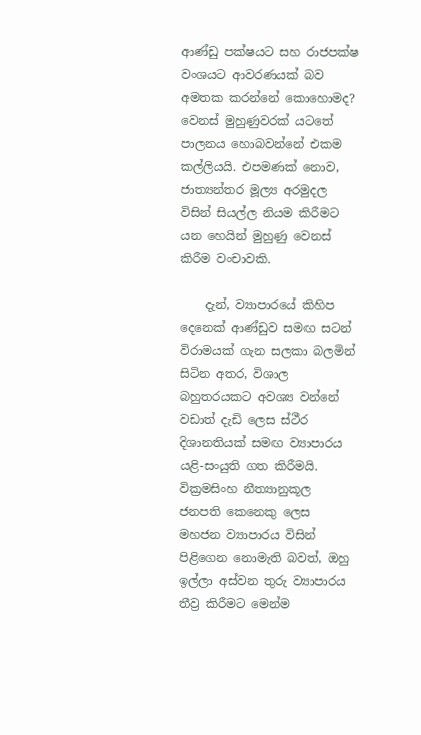ආණ්ඩු පක්ෂයට සහ රාජපක්ෂ වංශයට ආවරණයක් බව අමතක කරන්නේ කොහොමද? වෙනස් මුහුණුවරක් යටතේ පාලනය හොබවන්නේ එකම කල්ලියයි. එපමණක් නොව, ජාත්‍යන්තර මූල්‍ය අරමුදල විසින් සියල්ල නියම කිරීමට යන හෙයින් මුහුණු වෙනස් කිරීම වංචාවකි.

    දැන්, ව්‍යාපාරයේ කිහිප දෙනෙක් ආණ්ඩුව සමඟ සටන් විරාමයක් ගැන සලකා බලමින් සිටින අතර, විශාල බහුතරයකට අවශ්‍ය වන්නේ වඩාත් දැඩි ලෙස ස්ථීර දිශානතියක් සමඟ ව්‍යාපාරය යළි-සංයුති ගත කිරීමයි. වික්‍රමසිංහ නීත්‍යානුකූල ජනපති කෙනෙකු ලෙස මහජන ව්‍යාපාරය විසින් පිළිගෙන නොමැති බවත්, ඔහු ඉල්ලා අස්වන තුරු ව්‍යාපාරය තීව්‍ර කිරීමට මෙන්ම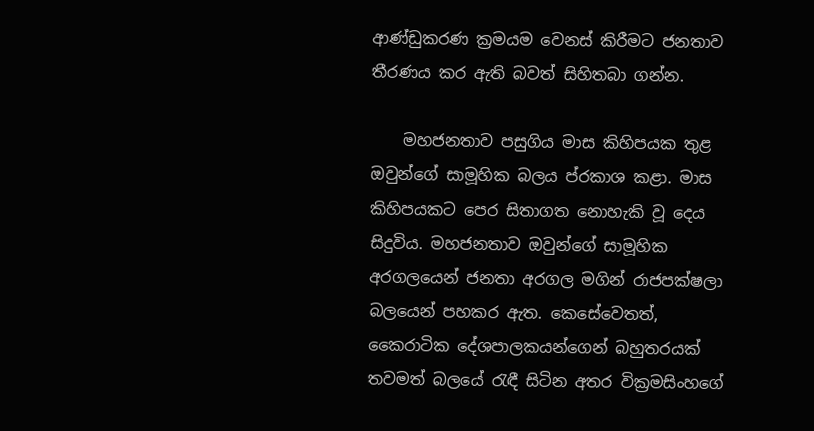ආණ්ඩුකරණ ක්‍රමයම වෙනස් කිරීමට ජනතාව තීරණය කර ඇති බවත් සිහිතබා ගන්න.

    මහජනතාව පසුගිය මාස කිහිපයක තුළ ඔවුන්ගේ සාමූහික බලය ප්රකාශ කළා. මාස කිහිපයකට පෙර සිතාගත නොහැකි වූ දෙය සිදුවිය. මහජනතාව ඔවුන්ගේ සාමූහික අරගලයෙන් ජනතා අරගල මගින් රාජපක්ෂලා බලයෙන් පහකර ඇත. කෙසේවෙතත්, කෛරාටික දේශපාලකයන්ගෙන් බහුතරයක් තවමත් බලයේ රැඳී සිටින අතර වික්‍රමසිංහගේ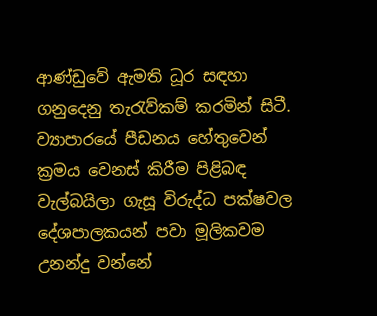ආණ්ඩුවේ ඇමති ධූර සඳහා ගනුදෙනු තැරැව්කම් කරමින් සිටී. ව්‍යාපාරයේ පීඩනය හේතුවෙන් ක්‍රමය වෙනස් කිරීම පිළිබඳ වැල්බයිලා ගැසූ විරුද්ධ පක්ෂවල දේශපාලකයන් පවා මූලිකවම උනන්දු වන්නේ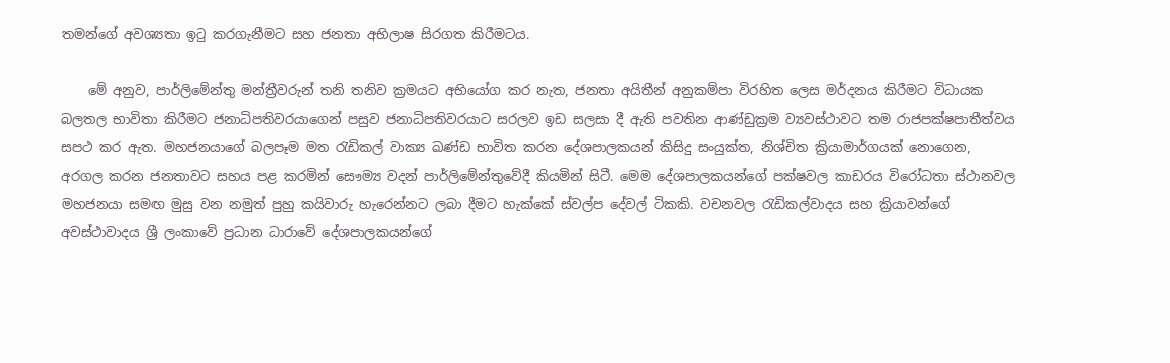තමන්ගේ අවශ්‍යතා ඉටු කරගැනීමට සහ ජනතා අභිලාෂ සිරගත කිරීමටය.

    මේ අනුව, පාර්ලිමේන්තු මන්ත්‍රීවරුන් තනි තනිව ක්‍රමයට අභියෝග කර නැත, ජනතා අයිතීන් අනුකම්පා විරහිත ලෙස මර්දනය කිරීමට විධායක බලතල භාවිතා කිරීමට ජනාධිපතිවරයාගෙන් පසුව ජනාධිපතිවරයාට සරලව ඉඩ සලසා දී ඇති පවතින ආණ්ඩුක්‍රම ව්‍යවස්ථාවට තම රාජපක්ෂපාතීත්වය සපථ කර ඇත. මහජනයාගේ බලපෑම මත රැඩිකල් වාක්‍ය ඛණ්ඩ භාවිත කරන දේශපාලකයන් කිසිදු සංයුක්ත, නිශ්චිත ක්‍රියාමාර්ගයක් නොගෙන, අරගල කරන ජනතාවට සහය පළ කරමින් සෞම්‍ය වදන් පාර්ලිමේන්තුවේදී කියමින් සිටී. මෙම දේශපාලකයන්ගේ පක්ෂවල කාඩරය විරෝධතා ස්ථානවල මහජනයා සමඟ මුසු වන නමුත් පුහු කයිවාරු හැරෙන්නට ලබා දීමට හැක්කේ ස්වල්ප දේවල් ටිකකි. වචනවල රැඩිකල්වාදය සහ ක්‍රියාවන්ගේ අවස්ථාවාදය ශ්‍රී ලංකාවේ ප්‍රධාන ධාරාවේ දේශපාලකයන්ගේ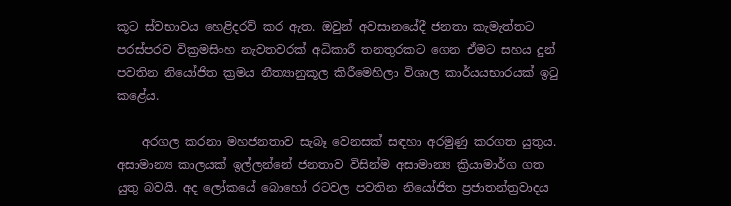කූට ස්වභාවය හෙළිදරව් කර ඇත. ඔවුන් අවසානයේදී ජනතා කැමැත්තට පරස්පරව වික්‍රමසිංහ නැවතවරක් අධිකාරී තනතුරකට ගෙන ඒමට සහය දුන් පවතින නියෝජිත ක්‍රමය නීත්‍යානුකූල කිරීමෙහිලා විශාල කාර්යයභාරයක් ඉටු කළේය.

    අරගල කරනා මහජනතාව සැබෑ වෙනසක් සඳහා අරමුණු කරගත යුතුය. අසාමාන්‍ය කාලයක් ඉල්ලන්නේ ජනතාව විසින්ම අසාමාන්‍ය ක්‍රියාමාර්ග ගත යුතු බවයි. අද ලෝකයේ බොහෝ රටවල පවතින නියෝජිත ප්‍රජාතන්ත්‍රවාදය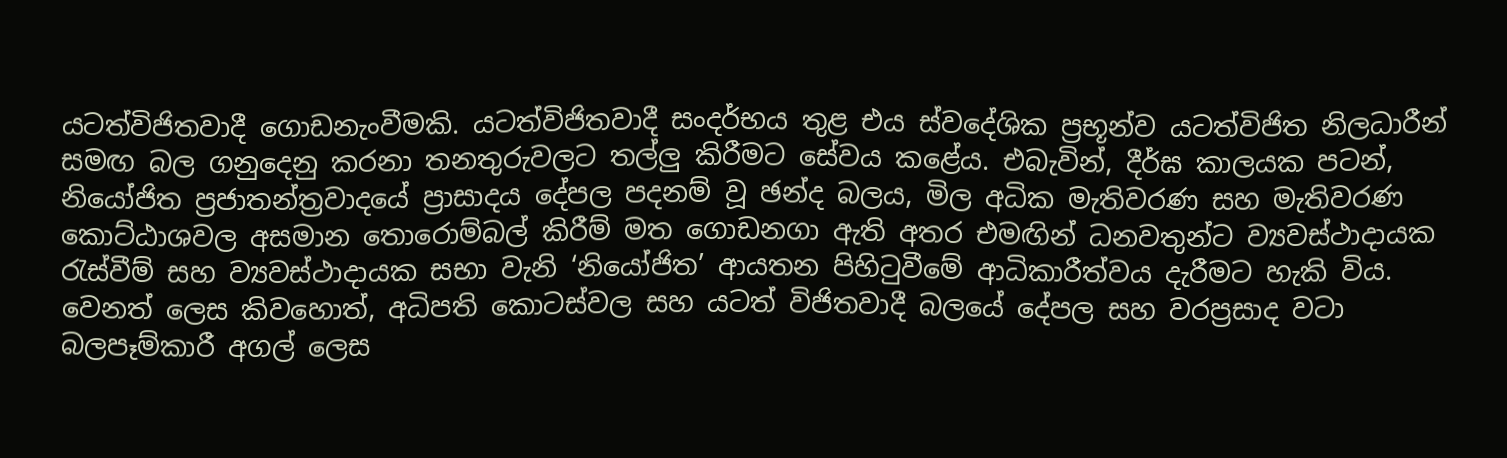යටත්විජිතවාදී ගොඩනැංවීමකි. යටත්විජිතවාදී සංදර්භය තුළ එය ස්වදේශික ප්‍රභූන්ව යටත්විජිත නිලධාරීන් සමඟ බල ගනුදෙනු කරනා තනතුරුවලට තල්ලු කිරීමට සේවය කළේය. එබැවින්, දීර්ඝ කාලයක පටන්, නියෝජිත ප්‍රජාතන්ත්‍රවාදයේ ප්‍රාසාදය දේපල පදනම් වූ ඡන්ද බලය, මිල අධික මැතිවරණ සහ මැතිවරණ කොට්ඨාශවල අසමාන තොරොම්බල් කිරීම් මත ගොඩනගා ඇති අතර එමඟින් ධනවතුන්ට ව්‍යවස්ථාදායක රැස්වීම් සහ ව්‍යවස්ථාදායක සභා වැනි ‘නියෝජිත’ ආයතන පිහිටුවීමේ ආධිකාරීත්වය දැරීමට හැකි විය. වෙනත් ලෙස කිවහොත්, අධිපති කොටස්වල සහ යටත් විජිතවාදී බලයේ දේපල සහ වරප්‍රසාද වටා බලපෑම්කාරී අගල් ලෙස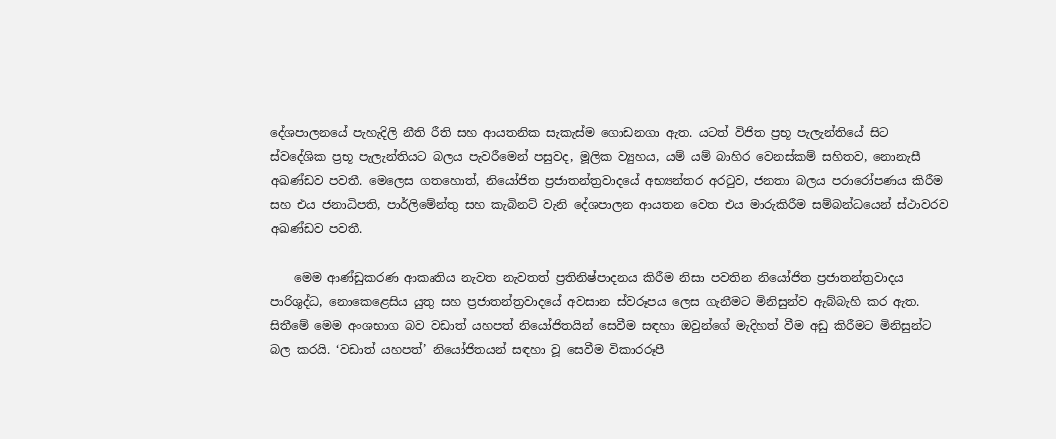දේශපාලනයේ පැහැදිලි නීති රීති සහ ආයතනික සැකැස්ම ගොඩනගා ඇත. යටත් විජිත ප්‍රභූ පැලැන්තියේ සිට ස්වදේශික ප්‍රභූ පැලැන්තියට බලය පැවරීමෙන් පසුවද, මූලික ව්‍යුහය, යම් යම් බාහිර වෙනස්කම් සහිතව, නොනැසී අඛණ්ඩව පවතී. මෙලෙස ගතහොත්, නියෝජිත ප්‍රජාතන්ත්‍රවාදයේ අභ්‍යන්තර අරටුව, ජනතා බලය පරාරෝපණය කිරීම සහ එය ජනාධිපති, පාර්ලිමේන්තු සහ කැබිනට් වැනි දේශපාලන ආයතන වෙත එය මාරුකිරීම සම්බන්ධයෙන් ස්ථාවරව අඛණ්ඩව පවතී.

    මෙම ආණ්ඩුකරණ ආකෘතිය නැවත නැවතත් ප්‍රතිනිෂ්පාදනය කිරීම නිසා පවතින නියෝජිත ප්‍රජාතන්ත්‍රවාදය පාරිශුද්ධ, නොකෙළෙසිය යුතු සහ ප්‍රජාතන්ත්‍රවාදයේ අවසාන ස්වරූපය ලෙස ගැනීමට මිනිසුන්ව ඇබ්බැහි කර ඇත. සිතීමේ මෙම අංශභාග බව වඩාත් යහපත් නියෝජිතයින් සෙවීම සඳහා ඔවුන්ගේ මැදිහත් වීම අඩු කිරීමට මිනිසුන්ට බල කරයි. ‘වඩාත් යහපත්’ නියෝජිතයන් සඳහා වූ සෙවීම විකාරරූපී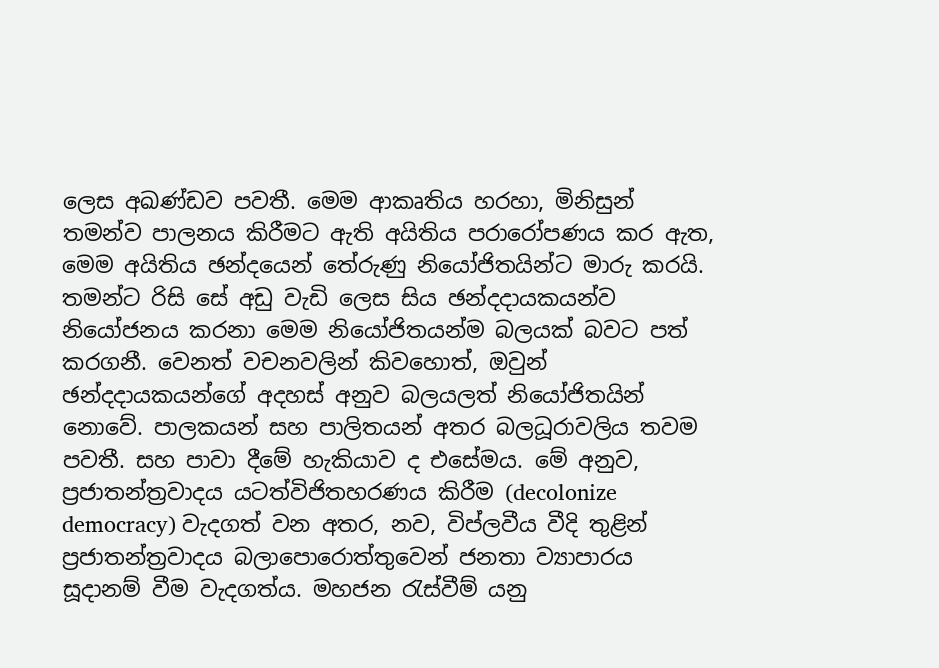ලෙස අඛණ්ඩව පවතී. මෙම ආකෘතිය හරහා, මිනිසුන් තමන්ව පාලනය කිරීමට ඇති අයිතිය පරාරෝපණය කර ඇත, මෙම අයිතිය ඡන්දයෙන් තේරුණු නියෝජිතයින්ට මාරු කරයි.  තමන්ට රිසි සේ අඩු වැඩි ලෙස සිය ඡන්දදායකයන්ව නියෝජනය කරනා මෙම නියෝජිතයන්ම බලයක් බවට පත් කරගනී. වෙනත් වචනවලින් කිවහොත්, ඔවුන් ඡන්දදායකයන්ගේ අදහස් අනුව බලයලත් නියෝජිතයින් නොවේ. පාලකයන් සහ පාලිතයන් අතර බලධූරාවලිය තවම පවතී. සහ පාවා දීමේ හැකියාව ද එසේමය. මේ අනුව, ප්‍රජාතන්ත්‍රවාදය යටත්විජිතහරණය කිරීම (decolonize democracy) වැදගත් වන අතර, නව, විප්ලවීය වීදි තුළින් ප්‍රජාතන්ත්‍රවාදය බලාපොරොත්තුවෙන් ජනතා ව්‍යාපාරය සූදානම් වීම වැදගත්ය. මහජන රැස්වීම් යනු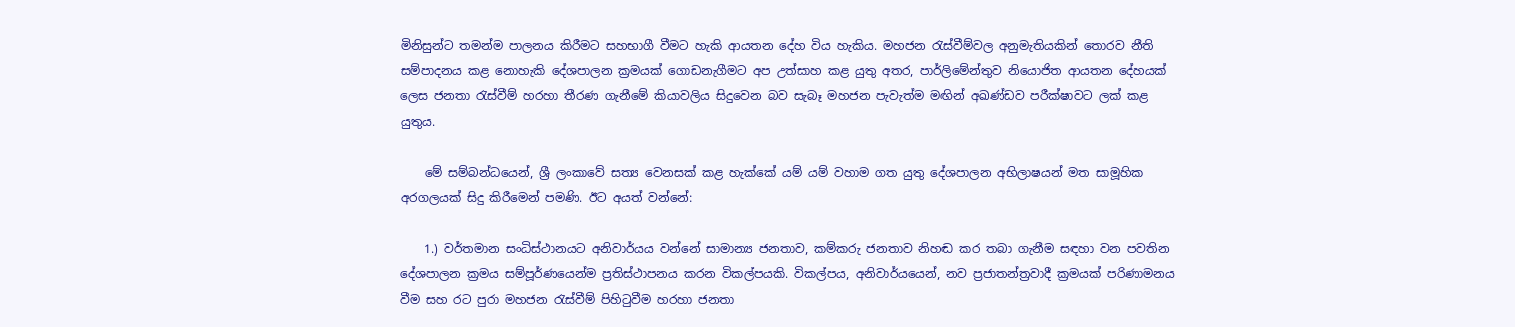මිනිසුන්ට තමන්ම පාලනය කිරීමට සහභාගී වීමට හැකි ආයතන දේහ විය හැකිය. මහජන රැස්වීම්වල අනුමැතියකින් තොරව නීති සම්පාදනය කළ නොහැකි දේශපාලන ක්‍රමයක් ගොඩනැගීමට අප උත්සාහ කළ යුතු අතර, පාර්ලිමේන්තුව නියොජිත ආයතන දේහයක් ලෙස ජනතා රැස්වීම් හරහා තීරණ ගැනීමේ කියාවලිය සිදුවෙන බව සැබෑ මහජන පැවැත්ම මඟින් අඛණ්ඩව පරීක්ෂාවට ලක් කළ යුතුය.

    මේ සම්බන්ධයෙන්, ශ්‍රී ලංකාවේ සත්‍ය වෙනසක් කළ හැක්කේ යම් යම් වහාම ගත යුතු දේශපාලන අභිලාෂයන් මත සාමූහික අරගලයක් සිදු කිරීමෙන් පමණි. ඊට අයත් වන්නේ:

    1.) වර්තමාන සංධිස්ථානයට අනිවාර්යය වන්නේ සාමාන්‍ය ජනතාව, කම්කරු ජනතාව නිහඬ කර තබා ගැනීම සඳහා වන පවතින දේශපාලන ක්‍රමය සම්පූර්ණයෙන්ම ප්‍රතිස්ථාපනය කරන විකල්පයකි. විකල්පය, අනිවාර්යයෙන්, නව ප්‍රජාතන්ත්‍රවාදී ක්‍රමයක් පරිණාමනය වීම සහ රට පුරා මහජන රැස්වීම් පිහිටුවීම හරහා ජනතා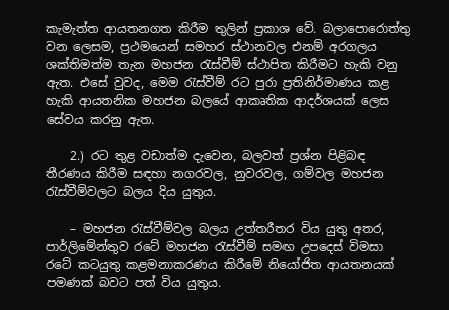කැමැත්ත ආයතනගත කිරීම තුලින් ප්‍රකාශ වේ. බලාපොරොත්තු වන ලෙසම, ප්‍රථමයෙන් සමහර ස්ථානවල එනම් අරගලය ශක්තිමත්ම තැන මහජන රැස්වීම් ස්ථාපිත කිරීමට හැකි වනු ඇත. එසේ වුවද, මෙම රැස්වීම් රට පුරා ප්‍රතිනිර්මාණය කළ හැකි ආයතනික මහජන බලයේ ආකෘතික ආදර්ශයක් ලෙස සේවය කරනු ඇත.

    2.) රට තුළ වඩාත්ම දැවෙන, බලවත් ප්‍රශ්න පිළිබඳ තීරණය කිරීම සඳහා නගරවල, නුවරවල, ගම්වල මහජන රැස්වීම්වලට බලය දිය යුතුය.

    – මහජන රැස්වීම්වල බලය උත්තරීතර විය යුතු අතර, පාර්ලිමේන්තුව රටේ මහජන රැස්වීම් සමඟ උපදෙස් විමසා රටේ කටයුතු කළමනාකරණය කිරීමේ නියෝජිත ආයතනයක් පමණක් බවට පත් විය යුතුය.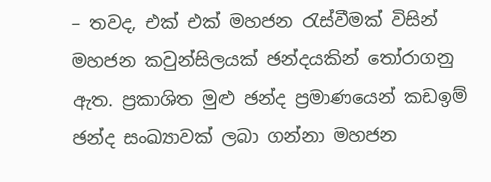– තවද, එක් එක් මහජන රැස්වීමක් විසින් මහජන කවුන්සිලයක් ඡන්දයකින් තෝරාගනු ඇත. ප්‍රකාශිත මුළු ඡන්ද ප්‍රමාණයෙන් කඩඉම් ඡන්ද සංඛ්‍යාවක් ලබා ගන්නා මහජන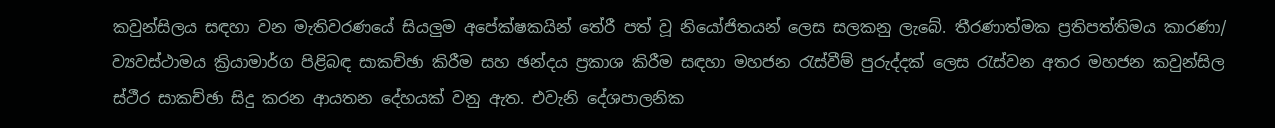කවුන්සිලය සඳහා වන මැතිවරණයේ සියලුම අපේක්ෂකයින් තේරී පත් වූ නියෝජිතයන් ලෙස සලකනු ලැබේ. තීරණාත්මක ප්‍රතිපත්තිමය කාරණා/ ව්‍යවස්ථාමය ක්‍රියාමාර්ග පිළිබඳ සාකච්ඡා කිරීම සහ ඡන්දය ප්‍රකාශ කිරීම සඳහා මහජන රැස්වීම් පුරුද්දක් ලෙස රැස්වන අතර මහජන කවුන්සිල ස්ථීර සාකච්ඡා සිදු කරන ආයතන දේහයක් වනු ඇත. එවැනි දේශපාලනික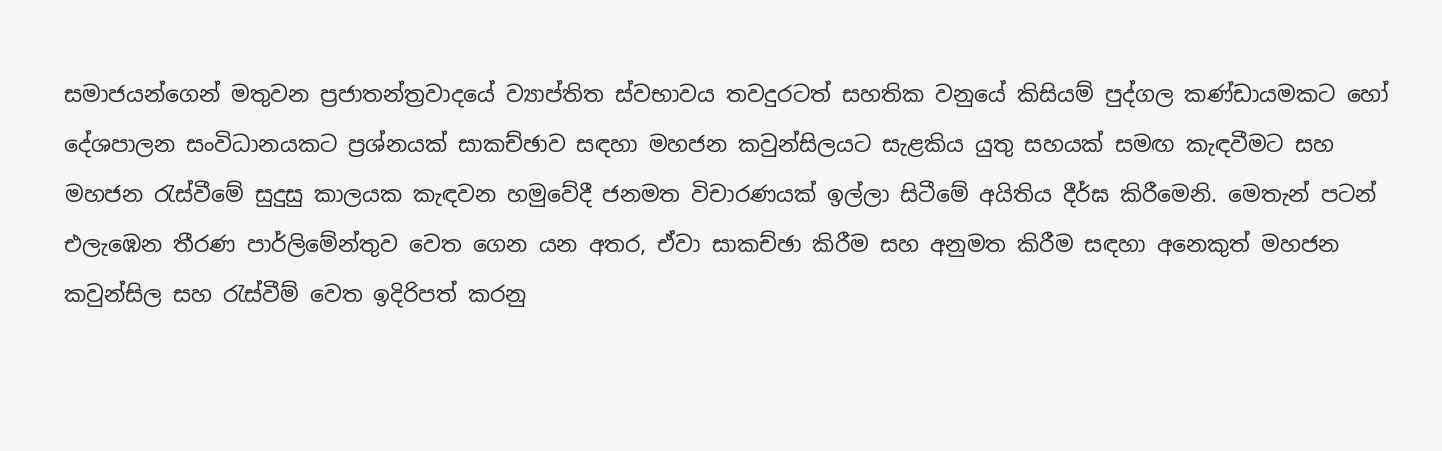සමාජයන්ගෙන් මතුවන ප්‍රජාතන්ත්‍රවාදයේ ව්‍යාප්තිත ස්වභාවය තවදුරටත් සහතික වනුයේ කිසියම් පුද්ගල කණ්ඩායමකට හෝ දේශපාලන සංවිධානයකට ප්‍රශ්නයක් සාකච්ඡාව සඳහා මහජන කවුන්සිලයට සැළකිය යුතු සහයක් සමඟ කැඳවීමට සහ මහජන රැස්වීමේ සුදුසු කාලයක කැඳවන හමුවේදී ජනමත විචාරණයක් ඉල්ලා සිටීමේ අයිතිය දීර්ඝ කිරීමෙනි. මෙතැන් පටන් එලැඹෙන තීරණ පාර්ලිමේන්තුව වෙත ගෙන යන අතර, ඒවා සාකච්ඡා කිරීම සහ අනුමත කිරීම සඳහා අනෙකුත් මහජන කවුන්සිල සහ රැස්වීම් වෙත ඉදිරිපත් කරනු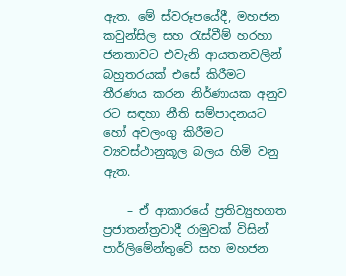ඇත. මේ ස්වරූපයේදී, මහජන කවුන්සිල සහ රැස්වීම් හරහා ජනතාවට එවැනි ආයතනවලින් බහුතරයක් එසේ කිරීමට තීරණය කරන නිර්ණායක අනුව රට සඳහා නීති සම්පාදනයට හෝ අවලංගු කිරීමට ව්‍යවස්ථානුකූල බලය හිමි වනු ඇත.

    – ඒ ආකාරයේ ප්‍රතිව්‍යුහගත ප්‍රජාතන්ත්‍රවාදී රාමුවක් විසින් පාර්ලිමේන්තුවේ සහ මහජන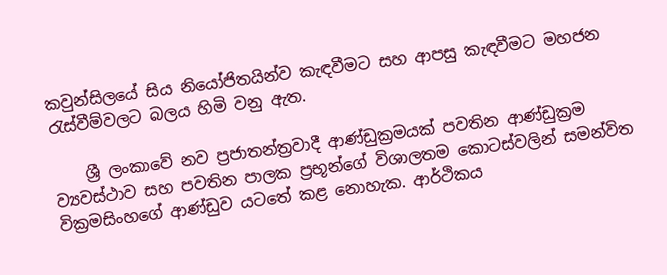කවුන්සිලයේ සිය නියෝජිතයින්ව කැඳවීමට සහ ආපසු කැඳවීමට මහජන රැස්වීම්වලට බලය හිමි වනු ඇත.

    ශ්‍රී ලංකාවේ නව ප්‍රජාතන්ත්‍රවාදී ආණ්ඩුක්‍රමයක් පවතින ආණ්ඩුක්‍රම ව්‍යවස්ථාව සහ පවතින පාලක ප්‍රභූන්ගේ විශාලතම කොටස්වලින් සමන්විත වික්‍රමසිංහගේ ආණ්ඩුව යටතේ කළ නොහැක. ආර්ථිකය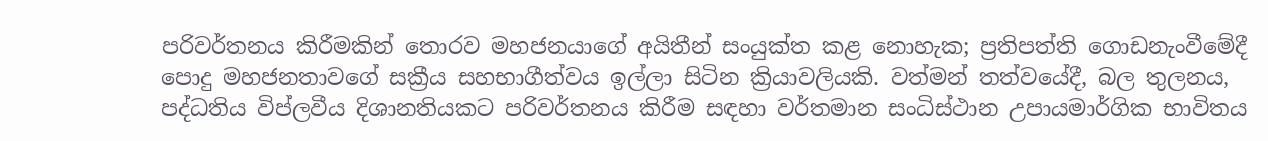පරිවර්තනය කිරීමකින් තොරව මහජනයාගේ අයිතීන් සංයුක්ත කළ නොහැක; ප්‍රතිපත්ති ගොඩනැංවීමේදී පොදු මහජනතාවගේ සක්‍රීය සහභාගීත්වය ඉල්ලා සිටින ක්‍රියාවලියකි. වත්මන් තත්වයේදී, බල තුලනය, පද්ධතිය විප්ලවීය දිශානතියකට පරිවර්තනය කිරීම සඳහා වර්තමාන සංධිස්ථාන උපායමාර්ගික භාවිතය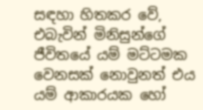සඳහා හිතකර වේ, එබැවින් මිනිසුන්ගේ ජීවිතයේ යම් මට්ටමක වෙනසක් නොවුනත් එය යම් ආකාරයක හෝ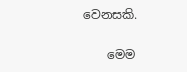වෙනසකි.

    මෙම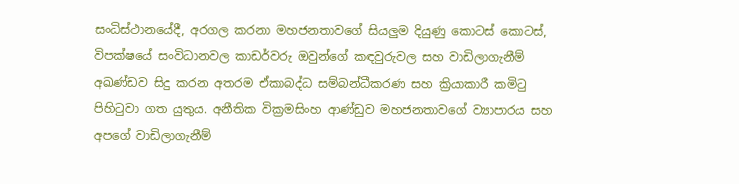සංධිස්ථානයේදී, අරගල කරනා මහජනතාවගේ සියලුම දියුණු කොටස් කොටස්, විපක්ෂයේ සංවිධානවල කාඩර්වරු ඔවුන්ගේ කඳවුරුවල සහ වාඩිලාගැනීම් අඛණ්ඩව සිදු කරන අතරම ඒකාබද්ධ සම්බන්ධීකරණ සහ ක්‍රියාකාරී කමිටු පිහිටුවා ගත යුතුය. අනීතික වික්‍රමසිංහ ආණ්ඩුව මහජනතාවගේ ව්‍යාපාරය සහ අපගේ වාඩිලාගැනීම්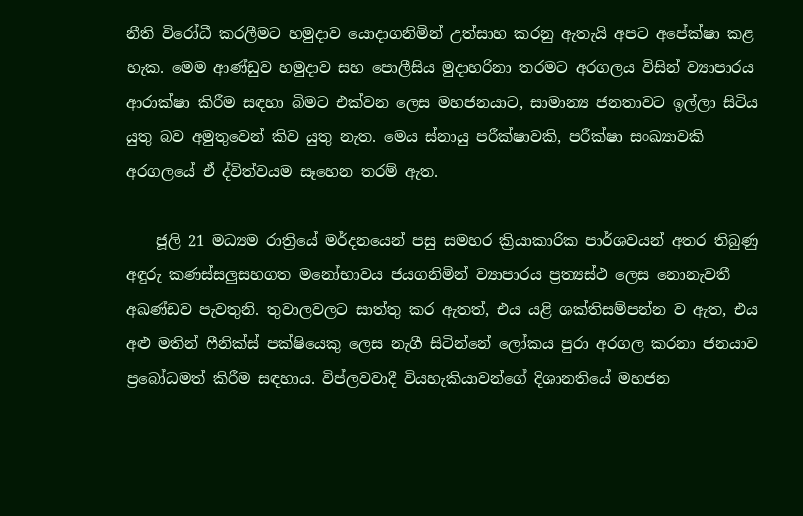නීති විරෝධී කරලීමට හමුදාව යොදාගනිමින් උත්සාහ කරනු ඇතැයි අපට අපේක්ෂා කළ හැක. මෙම ආණ්ඩුව හමුදාව සහ පොලීසිය මුදාහරිනා තරමට අරගලය විසින් ව්‍යාපාරය ආරාක්ෂා කිරීම සඳහා බිමට එක්වන ලෙස මහජනයාට, සාමාන්‍ය ජනතාවට ඉල්ලා සිටිය යුතු බව අමුතුවෙන් කිව යුතු නැත. මෙය ස්නායු පරීක්ෂාවකි, පරීක්ෂා සංඛ්‍යාවකි අරගලයේ ඒ ද්විත්වයම සෑහෙන තරම් ඇත.

    ජූලි 21 මධ්‍යම රාත්‍රියේ මර්දනයෙන් පසු සමහර ක්‍රියාකාරික පාර්ශවයන් අතර තිබුණු අඳුරු කණස්සලුසහගත මනෝභාවය ජයගනිමින් ව්‍යාපාරය ප්‍රත්‍යස්ථ ලෙස නොනැවතී අඛණ්ඩව පැවතුනි. තුවාලවලට සාත්තු කර ඇතත්, එය යළි ශක්තිසම්පන්න ව ඇත, එය අළු මතින් ෆීනික්ස් පක්ෂියෙකු ලෙස නැගී සිටින්නේ ලෝකය පුරා අරගල කරනා ජනයාව ප්‍රබෝධමත් කිරීම සඳහාය. විප්ලවවාදී වියහැකියාවන්ගේ දිශානතියේ මහජන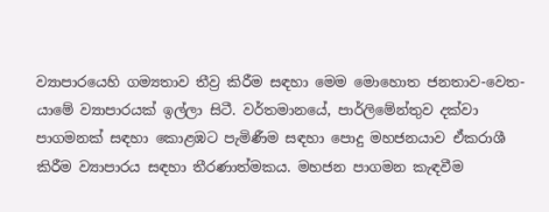ව්‍යාපාරයෙහි ගම්‍යතාව තීව්‍ර කිරීම සඳහා මෙම මොහොත ජනතාව-වෙත-යාමේ ව්‍යාපාරයක් ඉල්ලා සිටී. වර්තමානයේ, පාර්ලිමේන්තුව දක්වා පාගමනක් සඳහා කොළඹට පැමිණීම සඳහා පොදු මහජනයාව ඒකරාශී කිරීම ව්‍යාපාරය සඳහා තීරණාත්මකය. මහජන පාගමන කැඳවීම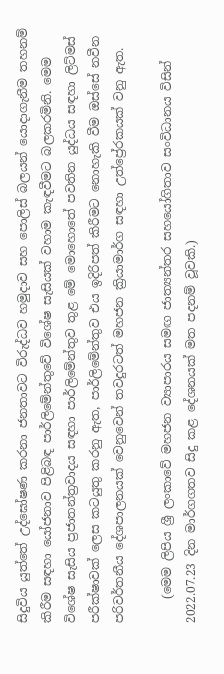සිදුවිය යුත්තේ උද්ඝෝෂණ කරනා ජනතාවට විරුද්ධව හමුදාව සහ පොලිස් බලයන් යොදාගැනීම තහනම් කිරීම සඳහා යෝජනාව පිළිබඳ පාර්ලිමේන්තුවේ විශේෂ සැසියක් වහාම කැඳවීමට බලකරමිනි. මෙම විශේෂ සැසිය ප්‍රජාතන්ත්‍රවාදය සඳහා පාර්ලිමේන්තුව තුළ මේ මොහොතේ පවතින යුද්ධය සඳහා ලිට්මස් පරීක්ෂාවක් ලෙස කටයුතු කරනු ඇත, පාර්ලිමේන්තුව එය ඉදිරිපත් කිරීමට නොහැකි වීම ඔස්සේ නවීන පරිවර්තනීය දේශපාලනයක් වෙනුවෙන් තවදුරටත් මහජන ක්‍රියාමාර්ග සඳහා උත්ප්‍රේරකයක් වනු ඇත.

    (මෙම ලිපිය ශ්‍රී ලංකාවේ මහජන ව්‍යාපාරය සමඟ ජාත්‍යන්තර සහයෝගිතාව සංවිධානය විසින් 2022.07.23 දින මාර්ගගතව සිදු කළ දේශනයක් මත පදනම් වූවකි.)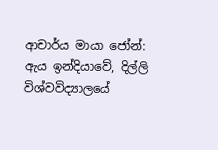ආචාර්ය මායා ජෝන්: ඇය ඉන්දියාවේ, දිල්ලි විශ්වවිද්‍යාලයේ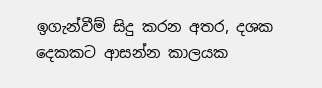ඉගැන්වීම් සිදු කරන අතර, දශක දෙකකට ආසන්න කාලයක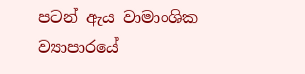පටන් ඇය වාමාංශික ව්‍යාපාරයේ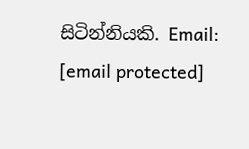සිටින්නියකි. Email: [email protected]